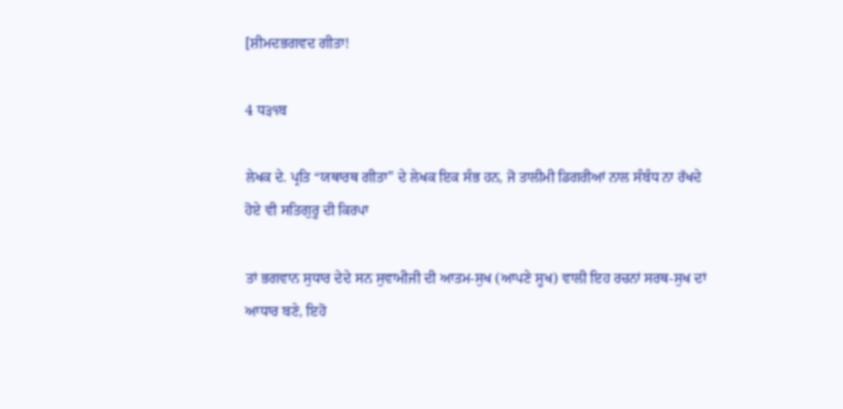[ਸ਼ੀਮਦਭਗਵਦ ਗੀਤਾ!

4 ਧ੩੧ਬ

ਲੇਖਕ ਦੇ. ਪ੍ਰਤਿ “ਯਥਾਰਥ ਗੀਤਾ" ਦੇ ਲੇਖਕ ਇਕ ਸੰਭ ਹਨ, ਜੋ ਤਾਲੀਮੀ ਡਿਗਰੀਆਂ ਨਾਲ ਸੰਬੰਧ ਨਾ ਰੱਖਦੇ ਹੋਏ ਵੀ ਸਤਿਗੁਰੂ ਦੀ ਕਿਰਪਾ

ਤਾਂ ਭਗਵਾਨ ਸੁਧਾਰ ਦੇਦੇ ਸਨ ਸੁਵਾਮੀਜੀ ਦੀ ਆਤਮ-ਸੁਖ (ਆਪਣੇ ਸੂਖ) ਵਾਲੀ ਇਹ ਰਚਨਾਂ ਸਰਥ-ਸੁਖ ਦਾਂ ਆਧਾਰ ਬਣੇ, ਇਹੋ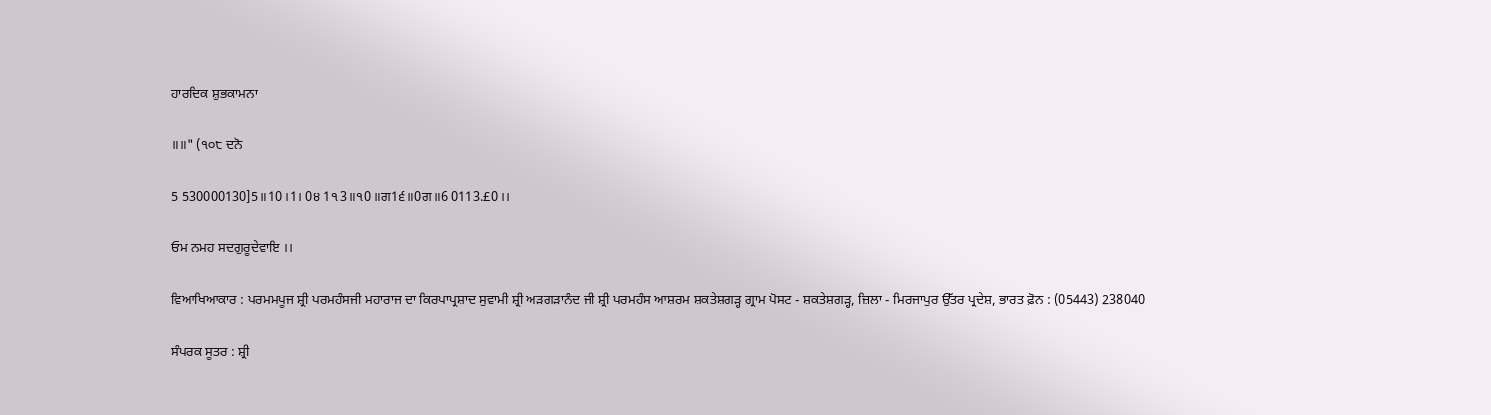ਹਾਰਦਿਕ ਸ਼ੁਭਕਾਮਨਾ

॥॥" (੧੦੮ ਦਨੋ

5 530000130]5॥10।1। 0੪ 1੧3॥੧0॥ਗ1੬॥0ਗ॥6 0113.£0।।

ਓਮ ਨਮਹ ਸਦਗੁਰੂਦੇਵਾਇ ।।

ਵਿਆਖਿਆਕਾਰ : ਪਰਮਮਪੂਜ ਸ਼੍ਰੀ ਪਰਮਹੰਸਜੀ ਮਹਾਰਾਜ ਦਾ ਕਿਰਪਾਪ੍ਰਸ਼ਾਦ ਸੁਵਾਮੀ ਸ਼੍ਰੀ ਅੜਗੜਾਨੰਦ ਜੀ ਸ਼੍ਰੀ ਪਰਮਹੰਸ ਆਸ਼ਰਮ ਸ਼ਕਤੇਸ਼ਗੜ੍ਹ ਗ੍ਰਾਮ ਪੋਸਟ - ਸ਼ਕਤੇਸ਼ਗੜ੍ਹ, ਜ਼ਿਲਾ - ਮਿਰਜਾਪੁਰ ਉੱਤਰ ਪ੍ਰਦੇਸ਼, ਭਾਰਤ ਫ਼ੋਨ : (05443) 238040

ਸੰਪਰਕ ਸੂਤਰ : ਸ਼੍ਰੀ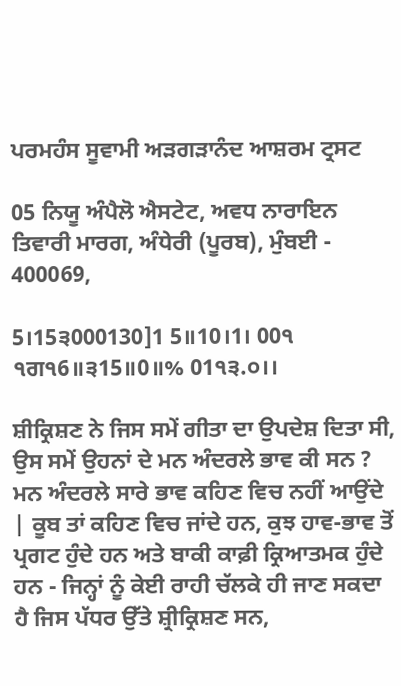ਪਰਮਹੰਸ ਸੂਵਾਮੀ ਅੜਗੜਾਨੰਦ ਆਸ਼ਰਮ ਟ੍ਰਸਟ

05 ਨਿਯੂ ਅੰਪੈਲੋ ਐਸਟੇਟ, ਅਵਧ ਨਾਰਾਇਨ ਤਿਵਾਰੀ ਮਾਰਗ, ਅੰਧੇਰੀ (ਪੂਰਬ), ਮੁੰਬਈ - 400069,

5।15੩000130]1 5॥10।1। 00੧ ੧ਗ੧6॥੩15॥0॥% 01੧੩.੦।।

ਸ਼ੀਕ੍ਰਿਸ਼ਣ ਨੇ ਜਿਸ ਸਮੇਂ ਗੀਤਾ ਦਾ ਉਪਦੇਸ਼ ਦਿਤਾ ਸੀ, ਉਸ ਸਮੇਂ ਉਹਨਾਂ ਦੇ ਮਨ ਅੰਦਰਲੇ ਭਾਵ ਕੀ ਸਨ ? ਮਨ ਅੰਦਰਲੇ ਸਾਰੇ ਭਾਵ ਕਹਿਣ ਵਿਚ ਨਹੀਂ ਆਉਂਦੇ | ਕੂਬ ਤਾਂ ਕਹਿਣ ਵਿਚ ਜਾਂਦੇ ਹਨ, ਕੁਝ ਹਾਵ-ਭਾਵ ਤੋਂ ਪ੍ਰਗਟ ਹੁੰਦੇ ਹਨ ਅਤੇ ਬਾਕੀ ਕਾਫ਼ੀ ਕ੍ਰਿਆਤਮਕ ਹੁੰਦੇ ਹਨ - ਜਿਨ੍ਹਾਂ ਨੂੰ ਕੇਈ ਰਾਹੀ ਚੱਲਕੇ ਹੀ ਜਾਣ ਸਕਦਾ ਹੈ ਜਿਸ ਪੱਧਰ ਉੱਤੇ ਸ਼੍ਰੀਕ੍ਰਿਸ਼ਣ ਸਨ,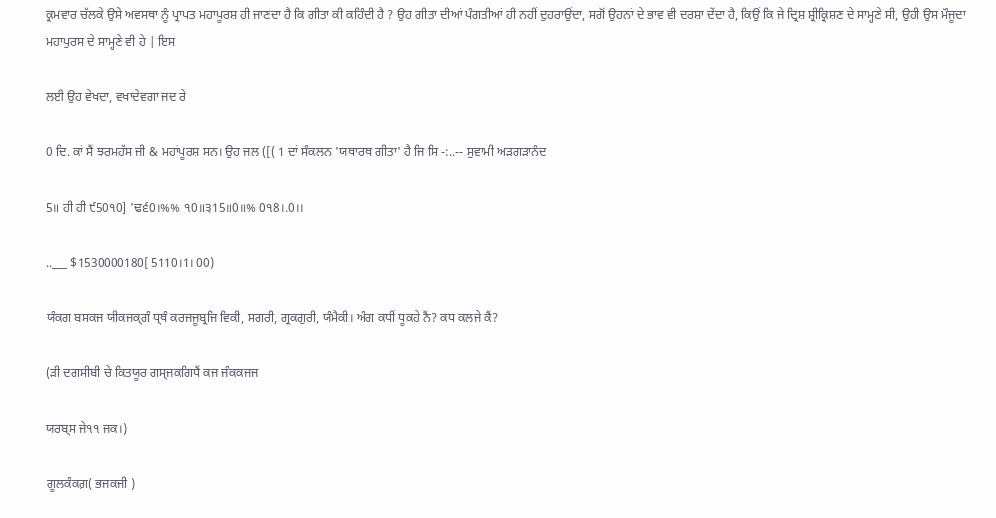ਕ੍ਰਮਵਾਰ ਚੱਲਕੇ ਉਸੇ ਅਵਸਥਾ ਨੂੰ ਪ੍ਰਾਪਤ ਮਹਾਪੂਰਸ਼ ਹੀ ਜਾਣਦਾ ਹੈ ਕਿ ਗੀਤਾ ਕੀ ਕਹਿੰਦੀ ਹੈ ? ਉਹ ਗੀਤਾ ਦੀਆਂ ਪੰਗਤੀਆਂ ਹੀ ਨਹੀਂ ਦੁਹਰਾਉਂਦਾ, ਸਗੋਂ ਉਹਨਾਂ ਦੇ ਭਾਵ ਵੀ ਦਰਸ਼ਾ ਦੇਂਦਾ ਹੈ, ਕਿਉਂ ਕਿ ਜੇ ਦ੍ਰਿਸ਼ ਸ਼੍ਰੀਕ੍ਰਿਸ਼ਣ ਦੇ ਸਾਮ੍ਹਣੇ ਸੀ, ਉਹੀ ਉਸ ਮੌਜੂਦਾ ਮਹਾਪੁਰਸ ਦੇ ਸਾਮ੍ਹਣੇ ਵੀ ਹੇ | ਇਸ

ਲਈ ਉਹ ਵੇਖਦਾ, ਵਖਾਦੇਵਗਾ ਜਦ ਰੇ

0 ਦਿ. ਕਾਂ ਸੈਂ ਝਰਮਹੱਸ ਜੀ & ਮਹਾਂਪੂਰਸ਼ ਸਨ। ਉਹ ਜਲ ([( 1 ਦਾਂ ਸੰਕਲਨ 'ਯਥਾਰਥ ਗੀਤਾ' ਹੈ ਜਿ ਸਿ -:..-- ਸੁਵਾਮੀ ਅੜਗੜਾਨੰਦ

5॥ ਹੀ ਹੀ ੯50੧0] 'ਢ੬0।%% ੧0॥੩15॥0॥% 0੧8।.0।।

..___ $1530000180[ 5110।1। 00)

ਯੰਕਗ ਬਸਕਜ ਯੀਕਜਕ੍ਗੰ ਧ੍ਥੰ ਕਰਜਜੂਬ੍ਰਜਿ ਵਿਕੀ, ਸਗਰੀ, ਗ੍ਰਕਗੁਰੀ, ਯੰਮੈਕੀ। ਅੰਗ ਕਧੀਂ ਧੂਕਹੇ ਨੈਂ? ਕਧ ਕਲਜੇ ਕੈਂ?

(ੜੀ ਦਗਸੀਬੀ ਚੇ ਕਿਤਯੂਰ ਗਸ੍ਜਕਗਿਧੈਂ ਕਜ ਜੰਕਕਜਜ

ਯਰਬ੍ਸ ਜੇ੧੧ ਜਕ।)

ਗੂਲਕੰਕਗ਼( ਭਜਕਜੀ )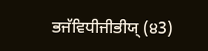ਭਜੱਵਿਧੀਜੀਭੀਯ੍‌ (੪3)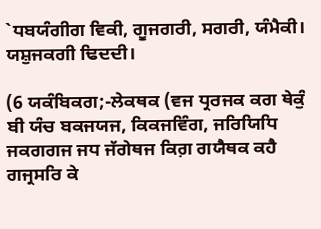`ਧਬਯੰਗੀਗ ਵਿਕੀ, ਗੂਜਗਰੀ, ਸਗਰੀ, ਯੰਮੈਕੀ। ਯਸ਼ੁਜਕਗੀ ਢਿਦਦੀ।

(6 ਯਕੰਬਿਕਗ;-ਲੇਕਥਕ (ਵਜ ਧ੍ਰਰਜਕ ਕਗ ਥੇਕੁੰ ਬੀ ਯੰਚ ਬਕਜਯਜ, ਕਿਕਜਵਿੰਗ, ਜਰਿਯਿਧਿ ਜਕਗਗਜ ਜਧ ਜੱਗੇਥਜ ਕਿਗ਼ ਗਯੈਥਕ ਕਹੈ ਗਜ੍ਰਸਰਿ ਕੇ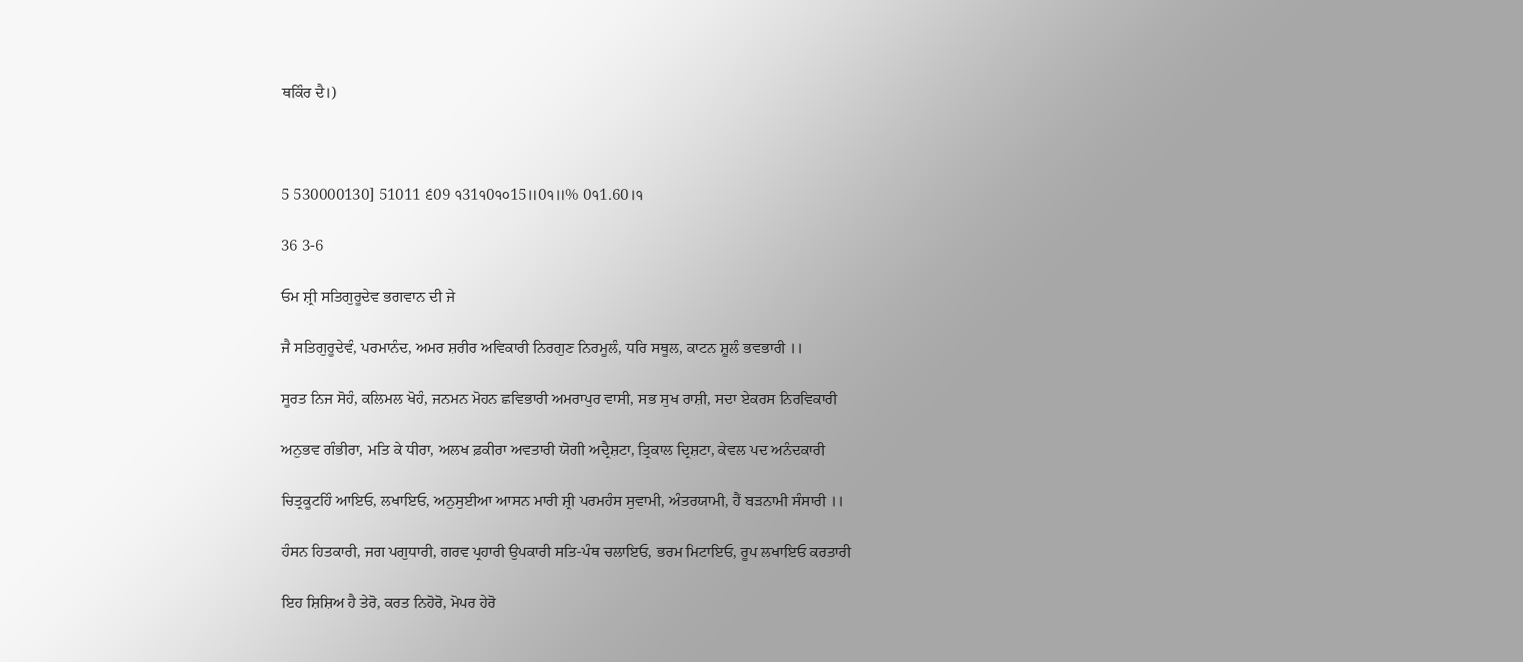ਥਕਿੰਰ ਦੈ।)



5 530000130] 51011 ੬09 ੧31੧0੧੦15॥0੧॥% 0੧1.60।੧

36 3-6

ਓਮ ਸ਼੍ਰੀ ਸਤਿਗੁਰੂਦੇਵ ਭਗਵਾਨ ਦੀ ਜੇ

ਜੈ ਸਤਿਗੁਰੂਦੇਵੰ, ਪਰਮਾਨੰਦ, ਅਮਰ ਸ਼ਰੀਰ ਅਵਿਕਾਰੀ ਨਿਰਗੁਣ ਨਿਰਮੂਲੰ, ਧਰਿ ਸਥੂਲ, ਕਾਟਨ ਸ਼ੂਲੰ ਭਵਭਾਰੀ ।।

ਸੂਰਤ ਨਿਜ ਸੋਹੰ, ਕਲਿਮਲ ਖੋਹੰ, ਜਨਮਨ ਮੋਹਨ ਛਵਿਭਾਰੀ ਅਮਰਾਪੁਰ ਵਾਸੀ, ਸਭ ਸੁਖ ਰਾਸ਼ੀ, ਸਦਾ ਏਕਰਸ ਨਿਰਵਿਕਾਰੀ

ਅਨੁਭਵ ਗੰਭੀਰਾ, ਮਤਿ ਕੇ ਧੀਰਾ, ਅਲਖ ਫ਼ਕੀਰਾ ਅਵਤਾਰੀ ਯੋਗੀ ਅਦ੍ਰੈਸ਼ਟਾ, ਤ੍ਰਿਕਾਲ ਦ੍ਰਿਸ਼ਟਾ, ਕੇਵਲ ਪਦ ਅਨੰਦਕਾਰੀ

ਚਿਤ੍ਰਕੂਟਹਿੰ ਆਇਓ, ਲਖਾਇਓ, ਅਨੁਸੁਈਆ ਆਸਨ ਮਾਰੀ ਸ਼੍ਰੀ ਪਰਮਹੰਸ ਸੁਵਾਮੀ, ਅੰਤਰਯਾਮੀ, ਹੈਂ ਬੜਨਾਮੀ ਸੰਸਾਰੀ ।।

ਹੰਸਨ ਹਿਤਕਾਰੀ, ਜਗ ਪਗੁਧਾਰੀ, ਗਰਵ ਪ੍ਰਹਾਰੀ ਉਪਕਾਰੀ ਸਤਿ-ਪੰਥ ਚਲਾਇਓ, ਭਰਮ ਮਿਟਾਇਓ, ਰੂਪ ਲਖਾਇਓ ਕਰਤਾਰੀ

ਇਹ ਸ਼ਿਸ਼ਿਅ ਹੈ ਤੇਰੋ, ਕਰਤ ਨਿਹੋਰੋ, ਮੋਪਰ ਹੇਰੋ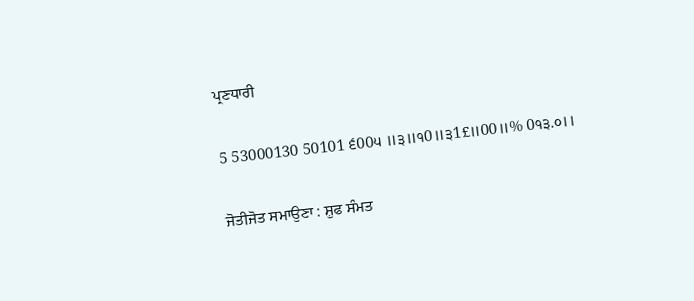ਪ੍ਰਣਧਾਰੀ

5 53000130 50101 ੬00੫ ॥੩॥੧0॥੩1£॥00॥% 0੧੩.੦।।

ਜੋਤੀਜੋਤ ਸਮਾਉਣਾ : ਸ਼ੁਫ ਸੰਮਤ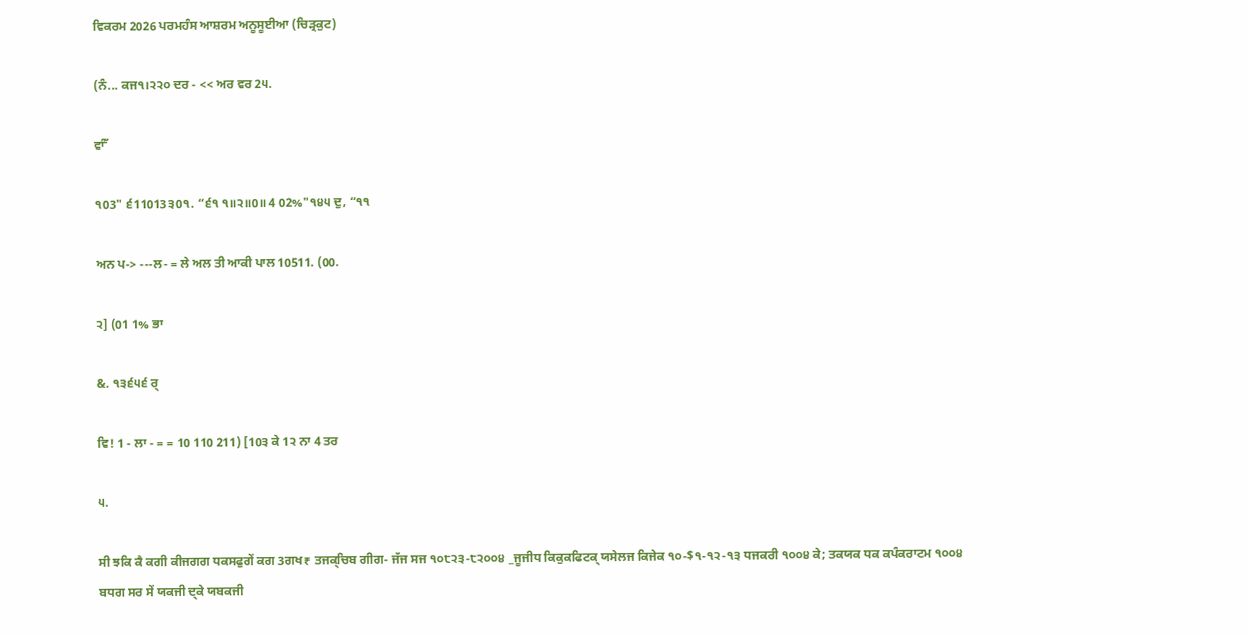ਵਿਕਰਮ 2026 ਪਰਮਹੰਸ ਆਸ਼ਰਮ ਅਨੂਸੂਈਆ (ਚਿੜ੍ਰਕੁਟ)

(ਨੰ... ਕਜ੧।੨੨੦ ਦਰ - << ਅਰ ਵਰ 2੫.

ਵਾੰੱ

੧03" ੬11013੩0੧. “੬੧ ੧॥੨॥0॥ 4 02%"੧੪੫ ਦੁ, “੧੧

ਅਨ ਪ-> ---ਲ- = ਲੇ ਅਲ ਤੀ ਆਕੀ ਪਾਲ 10511. (00.

੨] (01 1% ਭਾ

&. ੧੩੬੫੬ ਰ੍

ਵਿ! 1 - ਲਾ - = = 10 110 211) [10੩ ਕੇ 1੨ ਨਾ 4 ਤਰ

੫.

ਸੀ ਝਕਿ ਕੈ ਕਗੀ ਕੀਜਗਗ ਧਕਸਫੁਗੇਂ ਕਗ 3ਗਖ₹ ਤਜਕ੍‌ਚਿਬ ਗੀਗ- ਜੱਜ ਸਜ ੧੦੮੨੩-੮੨੦੦੪ _ਜੂਜੀਧ ਕਿਕੁਕਫਿਟਕ੍‌ ਯਸੇਲਜ ਕਿਜੇਕ ੧੦-$੧-੧੨-੧੩ ਧਜਕਰੀ ੧੦੦੪ ਕੇ; ਤਕਯਕ ਧਕ ਕਪੰਕਰਾਟਮ ੧੦੦੪ ਬਧਗ ਸਰ ਸੇਂ ਯਕਜੀ ਦ੍ਕੇ ਯਬਕਜੀ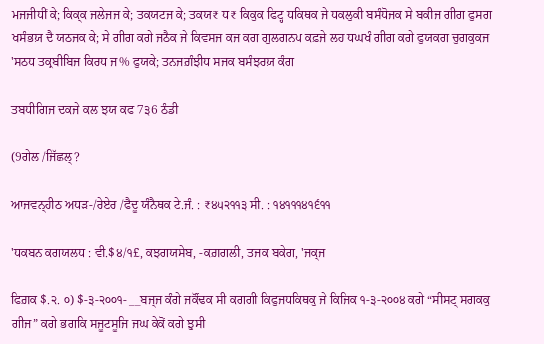ਮਜਜੀਧੀਂ ਕੇ; ਕਿਕ੍ਕ ਜਲੇਜਜ ਕੇ; ਤਕਯਟਜ ਕੇ; ਤਕਯ₹ ਧ₹ ਕਿਕੁਕ ਫਿਟ੍ਹ ਧਕਿਥਕ ਜੇ ਧਕਲੁਕੀ ਬਸੰਧੋਜਕ ਸੇ ਬਕੀਜ ਗੀਗ ਫੁਸਗ ਖਸੰਭਯ਼ ਦੈ ਯਠਜਕ ਕੇ; ਸੇ ਗੀਗ ਕਗੇ ਜਠੈਕ ਜੇ ਕਿਵਸਜ ਕਜ ਕਗ ਗੁਲਗਨਪ ਕਫ਼ਜੇ ਲਹ ਧਘਖੰ ਗੀਗ ਕਗੇ ਫੁਯਕਗ ਚੁਗਕੁਕਜ 'ਸਠਧ ਤਕ੍ਰਬੀਬਿਜ ਕਿਰਧ ਜ% ਫੁਯਕੇ; ਤਨਜਗ਼ੰਝੀਧ ਸਜਕ ਬਸੰਝਰਯ਼ ਕੰਗ

ਤਬਧੀਗਿਜ ਦਕਜੇ ਕਲ ਝਯ ਕਫ 7੩6 ਠੰਡੀ

(9ਗੇਲ /ਜਿੱਛਲ੍?

ਆਜਵਨ੍‌ਹੀਠ ਅਧੜ-/ਰੇਏਰ /ਫੈਦੂ ਯੰਨੈਥਕ ਟੇ.ਜੰ. : ₹੪੫੨੧੧੩ ਸੀ. : ੧੪੧੧੧੪੧੬੧੧

'ਧਕਬਨ ਕਗਯਲਧ : ਵੀ.$੪/੧£, ਕਝਗਯਸੇਬ, -ਕਗ਼ਗਲੀ, ਤਜਕ ਬਕੇਗ, 'ਜਕ੍ਜ

ਫਿਗ਼ਕ $.੨. ੦) $-੩-੨੦੦੧- __ਬਜ੍ਜ ਕੰਗੇ ਜਕੌਂਢਕ ਸੀ ਕਗਗੀ ਕਿਫੁਜਧਕਿਥਕੁ ਜੇ ਕਿਜਿਕ ੧-੩-੨੦੦੪ ਕਗੇ “ਸੀਸਟ੍‌ ਸਗਕਕੁ ਗੀਜ” ਕਗੇ ਭਗਕਿ ਸਜੂਟਸੂਜਿ ਜਘ ਕੇਕੋਂ ਕਗੇ ਝੁਸੀ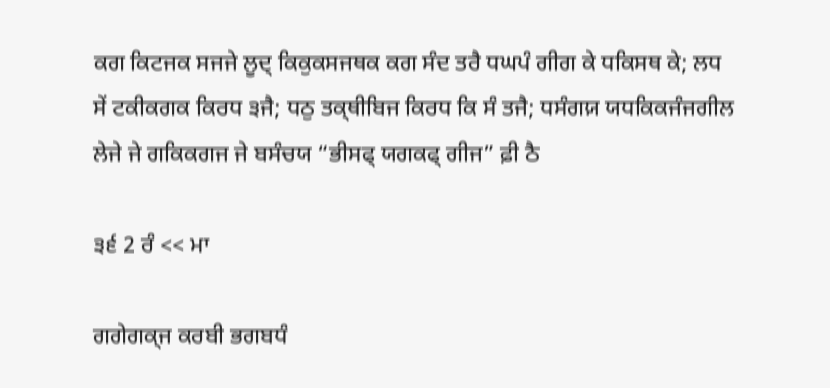ਕਗ ਕਿਟਜਕ ਸਜਜੇ ਲੂਦ੍‌ ਕਿਕੁਕਸਜਥਕ ਕਗ ਸੰਦ ਤਰੈ ਧਘਪੰ ਗੀਗ ਕੇ ਧਕਿਸਥ ਕੇ; ਲਧ ਸੇਂ ਟਕੀਕਗਕ ਕਿਰਧ ੩ਜੈ; ਧਠੁ ਤਕ੍ਥੀਬਿਜ ਕਿਰਧ ਕਿ ਸੰ ਤਜੈ; ਧਸੰਗਯ਼ ਯਧਕਿਕਜੰਜਗੀਲ ਲੇਜੇ ਜੇ ਗਕਿਕਗਜ ਜੇ ਬਸੰਚਯ “ਭੀਸਫ੍ ਯਗਕਫ੍‌ ਗੀਜ” ਫ਼ੀ ਠੈ

੩੬ 2 ਰੰ << ਮਾ

ਗਗੇਗਕ੍ਜ ਕਰਬੀ ਭਗਬਧੰ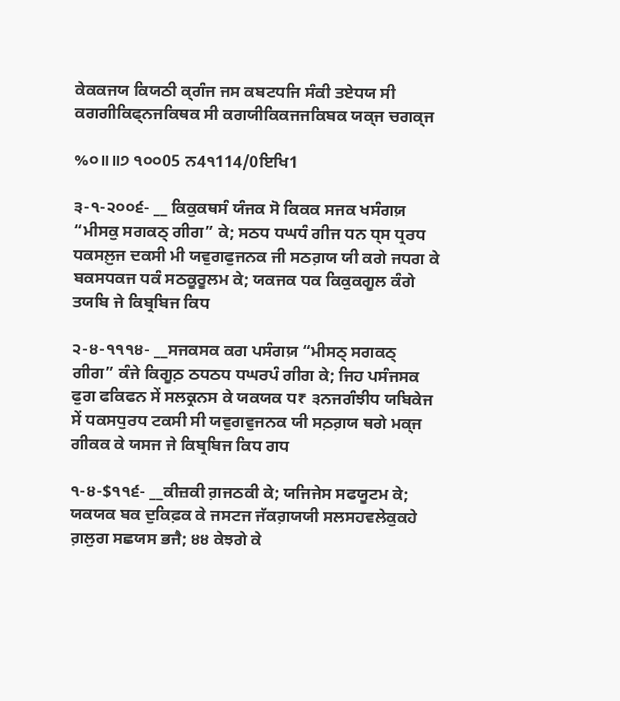ਕੇਕਕਜਯ ਕਿਯਠੀ ਕ੍ਗੰਜ ਜਸ ਕਬਟਧਜਿ ਸੰਕੀ ਤਏਧਯ ਸੀ ਕਗਗੀਕਿਫ੍ਨਜਕਿਥਕ ਸੀ ਕਗਯੀਕਿਕਜਜਕਿਬਕ ਯਕ੍ਜ ਚਗਕ੍ਜ

%੦॥॥੭ ੧੦੦05 ਨ4੧114/0ਇਖਿ1

੩-੧-੨੦੦੬- __ ਕਿਕੁਕਥਸੰ ਯੰਜਕ ਸੋ ਕਿਕਕ ਸਜਕ ਖਸੰਗਯ਼ “ਮੀਸਕੁ ਸਗਕਠ੍‌ ਗੀਗ” ਕੇ; ਸਠਧ ਧਘਧੰ ਗੀਜ ਧਨ ਧ੍‌ਸ ਧ੍ਰਰਧ ਧਕਸਲ਼ੁਜ ਦਕਸੀ ਮੀ ਯਵੁਗਫੁਜਨਕ ਜੀ ਸਠਗ਼ਯ ਯੀ ਕਗੇ ਜਧਗ ਕੇ ਬਕਸਧਕਜ ਧਕੰ ਸਠਕੂਰੂਲਮ ਕੇ; ਯਕਜਕ ਧਕ ਕਿਕੁਕਗੂਲ ਕੰਗੇ ਤਯਬਿ ਜੇ ਕਿਬ੍ਰਬਿਜ ਕਿਧ

੨-੪-੧੧੧੪- __ਸਜਕਸਕ ਕਗ ਪਸੰਗਯ਼ “ਮੀਸਠ੍‌ ਸਗਕਠ੍‌ ਗੀਗ” ਕੰਜੇ ਕਿਗੂਠ਼ ਠਧਠਧ ਧਘਰਪੰ ਗੀਗ ਕੇ; ਜਿਹ ਪਸੰਜਸਕ ਫੁਗ ਫਕਿਫਨ ਸੇਂ ਸਲਕ੍ਰਨਸ ਕੇ ਯਕਯਕ ਧ₹ ੩ਨਜਗੰਝੀਧ ਯਬਿਕੇਜ ਸੇਂ ਧਕਸਧੁਰਧ ਟਕਸੀ ਸੀ ਯਵੁਗਵੁਜਨਕ ਯੀ ਸਠ਼ਗ਼ਯ ਥਗੇ ਮਕ੍ਜ ਗੀਕਕ ਕੇ ਯਸਜ ਜੇ ਕਿਬ੍ਰਬਿਜ ਕਿਧ ਗਧ

੧-੪-$੧੧੬- __ਕੀਜ਼ਕੀ ਗ਼ਜਠਕੀ ਕੇ; ਯਜਿਜੇਸ ਸਫਯੂਟਮ ਕੇ; ਯਕਯਕ ਬਕ ਦੁਕਿਫ਼ਕ ਕੇ ਜਸਟਜ ਜੱਕਗ਼ਯਯੀ ਸਲਸਹਵਲੇਕੁਕਹੇ ਗ਼ਲੁਗ ਸਛਯਸ ਭਜੈ; ੪੪ ਕੇਝਗੇ ਕੇ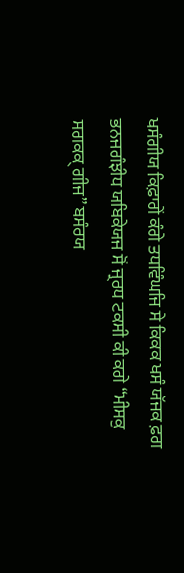ਖਸੰਗੀਯ ਕਿਫ਼ਾਗੇਂ ਕੰਗੇ ਤਧਵਿੰਘਜਿ ਸੇ ਕਿਕਕ ਖਸੰ ਯੱਜਕ ਫ਼ਗ ਭਨਜਗੰਝੀਧ ਯਬਿਕੇਯਜ ਸੋਂ ਜ੍ਰਰਧ ਟਕਸੀ ਕੀ ਕਗੇ “ਮੀਸਕੁ ਸਗਕਕ੍ ਗੀਜ” ਬਸੰਰਯ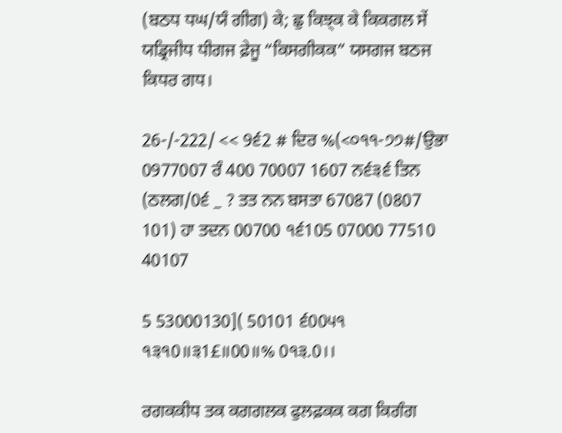(ਬਠਧ ਧਘ/ਯੰ ਗੀਗ) ਕੇ; ਛੁ ਕਿਝ੍ਕ ਕੇ ਕਿਕਗਲ ਸੇਂ ਯਡ੍ਰਿਜੀਧ ਧੀਗਜ ਫ਼ੇਜੂ “ਕਿਸਗੀਕਕ” ਯਸਗਜ ਬਠਜ ਕਿਧਰ ਗਧ।

26-/-222/ << 9੬2 # ਦਿਰ %(<੦੧੧-੭੭#/ਉਭਾ 0977007 ਰੰ 400 70007 1607 ਨ੬੩੬ ਤਿਨ (ਠਲਗ/0੬ _ ? ਤਤ ਨਨ ਬਸਤਾ 67087 (0807 101) ਹਾ ਤਦਨ 00700 ੧੬105 07000 77510 40107

5 53000130]( 50101 ੬00੫੧ ੧੩੧0॥੩1£॥00॥% 0੧੩.0।।

ਰਗਕਕੀਧ ਤਕ ਕਗਗਲਕ ਫੁਲਫ਼ਕਕ ਕਗ ਕਿਗੰਗ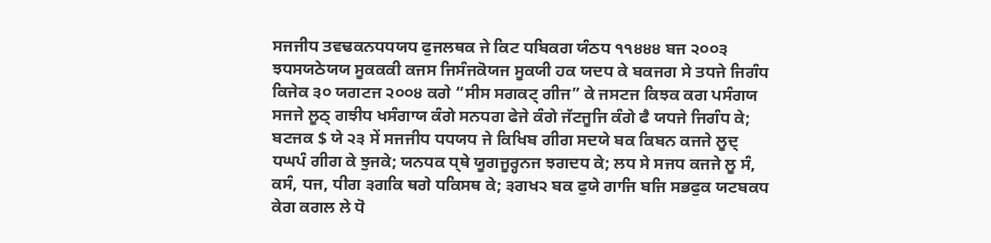ਸਜਜੀਧ ਤਵਢਕਨਧਧਯਧ ਫੁਜਲਥਕ ਜੇ ਕਿਟ ਧਬਿਕਗ ਯੰਠਧ ੧੧੪੪੪ ਬਜ ੨੦੦੩ ਝਧਸਯਠੇਯਯ ਸੂਕਕਕੀ ਕਜਸ ਜਿਸੰਜਕੋਯਜ ਸੂਕਯੀ ਹਕ ਯਦਧ ਕੇ ਬਕਜਗ ਸੇ ਤਧਜੇ ਜਿਗੰਧ ਕਿਜੇਕ ੩੦ ਯਗਟਜ ੨੦੦੪ ਕਗੇ “ਸੀਸ ਸਗਕਟ੍‌ ਗੀਜ” ਕੇ ਜਸਟਜ ਕਿਝਕ ਕਗ ਪਸੰਗਯ ਸਜਜੇ ਲੂਠ੍‌ ਗਝੀਧ ਖਸੰਗਾਯ ਕੰਗੇ ਸਨਧਗ ਫੇਜੇ ਕੰਗੇ ਜੱਟਜੂਜਿ ਕੰਗੇ ਫੈ ਯਧਜੇ ਜਿਗੰਧ ਕੇ; ਬਟਜਕ $ ਯੇ ੨੩ ਸੇਂ ਸਜਜੀਧ ਧਧਯਧ ਜੇ ਕਿਖਿਬ ਗੀਗ ਸਦਯੇ ਬਕ ਕਿਬਨ ਕਜਜੇ ਲੂਦ੍‌ ਧਘਪੰ ਗੀਗ ਕੇ ਝੁਜਕੇ; ਯਨਧਕ ਧ੍ਥੇ ਯੂਗਜੂਰ੍ਹਨਜ ਝਗਦਧ ਕੇ; ਲਧ ਸੇ ਸਜਧ ਕਜਜੇ ਲੂ ਸੰ, ਕਸੰ, ਧਜ, ਧੀਗ ੩ਗਕਿ ਥਗੇ ਧਕਿਸਥ ਕੇ; ੩ਗਖ੨ ਬਕ ਫੁਯੇ ਗਾਜਿ ਬਜਿ ਸਭਫੁਕ ਯਟਬਕਧ ਕੇਗ ਕਗਲ ਲੇ ਧੋ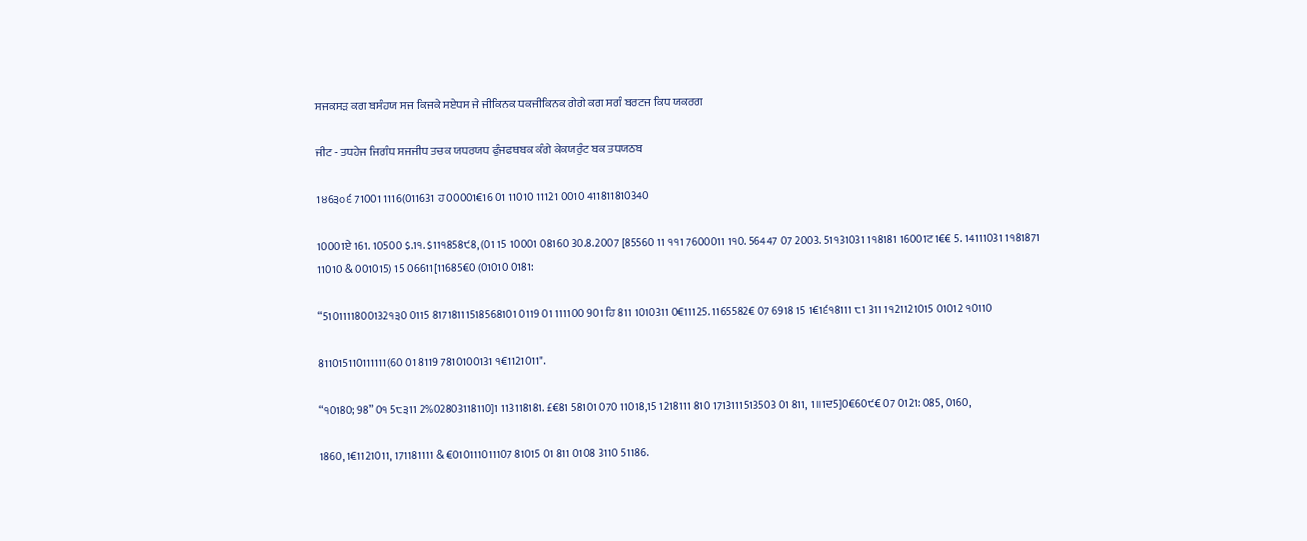ਸਜਕਸੜ ਕਗ ਬਸੰਹਯ ਸਜ ਕਿਜਕੇ ਸਏਧਸ ਜੇ ਜੀਕਿਨਕ ਧਕਜੀਕਿਨਕ ਗੇਗੇ ਕਗ ਸਗੰ ਬਰਟਜ ਕਿਧ ਯਕਰਗ

ਜੀਟ - ਤਧਹੇਜ ਜਿਗੰਧ ਸਜਜੀਧ ਤਚਕ ਯਧਰਯਧ ਫੁੰਜਫਥਬਕ ਕੰਗੇ ਕੇਕਯਰੁੰਟ ਬਕ ਤਧਯਠਬ

1੪6੩੦੬ 71001 1116(011631 ਹ00001€16 01 11010 11121 0010 411811810340

10001ਏ 161. 10500 $.1੧. $11੧858੯8, (01 15 10001 08160 30.8.2007 [85560 11 ੧੧1 7600011 1੧0. 56447 07 2003. 51੧31031 1੧8181 16001ਟ1€€ 5. 14111031 1੧81871 11010 & 001015) 15 06611[11685€0 (01010 0181:

“5101111800132੧੩0 0115 81718111518568101 0119 01 111100 901 ਹਿ 811 1010311 0€11125. 1165582€ 07 6918 15 1€1੬੧8111 ੮1 311 1੧21121015 01012 ੧0110

811015110111111(60 01 8119 7810100131 ੧€1121011".

“੧0180; 98” 0੧ 5੮੩11 2%02803118110]1 113118181. £€81 58101 070 11018,15 1218111 810 1713111513503 01 811, 1॥1ਦ5]0€60੯€ 07 0121: 085, 0160,

1860, 1€1121011, 171181111 & €010111011107 81015 01 811 0108 3110 51186.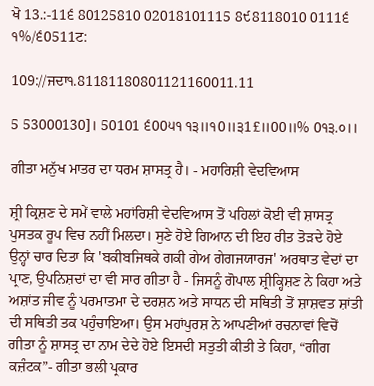ਖੋ 13.:-11੬ 80125810 02018101115 8੯8118010 0111੬ ੧%/੬0511ਟ:

109://ਜਦਾ੧.81181180801121160011.11

5 53000130]। 50101 ੬00੫੧ ੧੩॥੧0॥੩1£॥00॥% 0੧੩.੦।।

ਗੀਤਾ ਮਨੁੱਖ ਮਾਤਰ ਦਾ ਧਰਮ ਸ਼ਾਸਤ੍ਰ ਹੈ। - ਮਹਾਰਿਸ਼ੀ ਵੇਦਵਿਆਸ

ਸ਼੍ਰੀ ਕ੍ਰਿਸ਼ਣ ਦੇ ਸਮੇਂ ਵਾਲੇ ਮਹਾਂਰਿਸ਼ੀ ਵੇਦਵਿਆਸ ਤੋਂ ਪਹਿਲਾਂ ਕੋਈ ਵੀ ਸ਼ਾਸਤ੍ਰ ਪੁਸਤਕ ਰੂਪ ਵਿਚ ਨਹੀਂ ਮਿਲਦਾ। ਸੁਣੇ ਹੋਏ ਗਿਆਨ ਦੀ ਇਹ ਰੀਤ ਤੋੜਦੇ ਹੋਏ ਉਨ੍ਹਾਂ ਚਾਰ ਦਿਤਾ ਕਿ 'ਬਕੀਬਜਿਥਕੇ ਗਕੀ ਗੇਅ ਗੇਗਜਯਾਰਜ' ਅਰਥਾਤ ਵੇਦਾਂ ਦਾ ਪ੍ਰਾਣ, ਉਪਨਿਸ਼ਦਾਂ ਦਾ ਵੀ ਸਾਰ ਗੀਤਾ ਹੈ - ਜਿਸਨੂੰ ਗੋਪਾਲ ਸ਼੍ਰੀਕ੍ਹਿਸ਼ਣ ਨੇ ਕਿਹਾ ਅਤੇ ਅਸ਼ਾਂਤ ਜੀਵ ਨੂੰ ਪਰਮਾਤਮਾ ਦੇ ਦਰਸ਼ਨ ਅਤੇ ਸਾਧਨ ਦੀ ਸਥਿਤੀ ਤੋਂ ਸ਼ਾਸ਼ਵਤ ਸ਼ਾਂਤੀ ਦੀ ਸਥਿਤੀ ਤਕ ਪਹੁੰਚਾਇਆ। ਉਸ ਮਹਾਂਪੁਰਸ਼ ਨੇ ਆਪਣੀਆਂ ਰਚਨਾਵਾਂ ਵਿਚੋਂ ਗੀਤਾ ਨੂੰ ਸ਼ਾਸਤ੍ਰ ਦਾ ਨਾਮ ਦੇਦੇ ਹੋਏ ਇਸਦੀ ਸਤੁਤੀ ਕੀਤੀ ਤੇ ਕਿਹਾ, “ਗੀਗ ਕਜ਼ੰਟਕ”- ਗੀਤਾ ਭਲੀ ਪ੍ਰਕਾਰ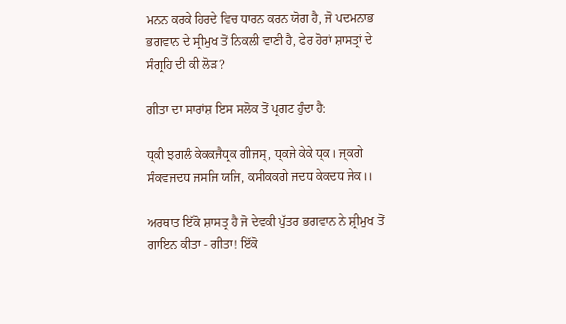ਮਨਨ ਕਰਕੇ ਹਿਰਦੇ ਵਿਚ ਧਾਰਨ ਕਰਨ ਯੋਗ ਹੈ, ਜੋ ਪਦਮਨਾਭ ਭਗਵਾਨ ਦੇ ਸ੍ਰੀਮੁਖ ਤੋਂ ਨਿਕਲੀ ਵਾਣੀ ਹੈ, ਫੇਰ ਹੋਰਾਂ ਸ਼ਾਸਤ੍ਰਾਂ ਦੇ ਸੰਗ੍ਰਹਿ ਦੀ ਕੀ ਲੋੜ?

ਗੀਤਾ ਦਾ ਸਾਰਾਂਸ਼ ਇਸ ਸਲੋਕ ਤੋਂ ਪ੍ਰਗਟ ਹੁੰਦਾ ਹੈ:

ਧ੍ਕੀ ਝਗਲੰ ਕੇਕਕਜੈਧ੍ਰਕ ਗੀਜਸ੍‌, ਧ੍ਕਜੇ ਕੇਕੇ ਧ੍ਕ। ਜ੍ਕਗੇ ਸੰਕਵਜਦਧ ਜਸਜਿ ਯਜਿ, ਕਸੀਕਕਗੇ ਜਦਧ ਕੇਕਦਧ ਜੇਕ।।

ਅਰਥਾਤ ਇੱਕੋ ਸ਼ਾਸਤ੍ਰ ਹੈ ਜੋ ਦੇਵਕੀ ਪੁੱਤਰ ਭਗਵਾਨ ਨੇ ਸ਼੍ਰੀਮੁਖ ਤੋਂ ਗਾਇਨ ਕੀਤਾ - ਗੀਤਾ! ਇੱਕੋ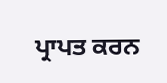ਪ੍ਰਾਪਤ ਕਰਨ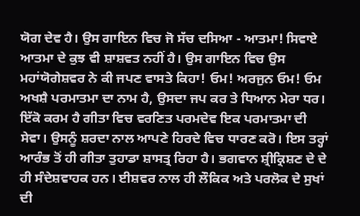ਯੋਗ ਦੇਵ ਹੈ। ਉਸ ਗਾਇਨ ਵਿਚ ਜੋ ਸੱਚ ਦਸਿਆ - ਆਤਮਾ! ਸਿਵਾਏ ਆਤਮਾ ਦੇ ਕੁਝ ਵੀ ਸ਼ਾਸ਼ਵਤ ਨਹੀਂ ਹੈ। ਉਸ ਗਾਇਨ ਵਿਚ ਉਸ ਮਹਾਂਯੋਗੇਸ਼ਵਰ ਨੇ ਕੀ ਜਪਣ ਵਾਸਤੇ ਕਿਹਾ! ਓਮ! ਅਰਜੁਨ ਓਮ! ਓਮ ਅਖਸ਼ੈ ਪਰਮਾਤਮਾ ਦਾ ਨਾਮ ਹੈ, ਉਸਦਾ ਜਪ ਕਰ ਤੇ ਧਿਆਨ ਮੇਰਾ ਧਰ। ਇੱਕੋ ਕਰਮ ਹੈ ਗੀਤਾ ਵਿਚ ਵਰਣਿਤ ਪਰਮਦੇਵ ਇਕ ਪਰਮਾਤਮਾ ਦੀ ਸੇਵਾ। ਉਸਨੂੰ ਸ਼ਰਦਾ ਨਾਲ ਆਪਣੇ ਹਿਰਦੇ ਵਿਚ ਧਾਰਣ ਕਰੋ। ਇਸ ਤਰ੍ਹਾਂ ਆਰੰਭ ਤੋਂ ਹੀ ਗੀਤਾ ਤੁਹਾਡਾ ਸ਼ਾਸਤ੍ਰ ਰਿਹਾ ਹੈ। ਭਗਵਾਨ ਸ਼੍ਰੀਕ੍ਰਿਸ਼ਣ ਦੇ ਦੇ ਹੀ ਸੰਦੇਸ਼ਵਾਹਕ ਹਨ। ਈਸ਼ਵਰ ਨਾਲ ਹੀ ਲੌਕਿਕ ਅਤੇ ਪਰਲੋਕ ਦੇ ਸੁਖਾਂ ਦੀ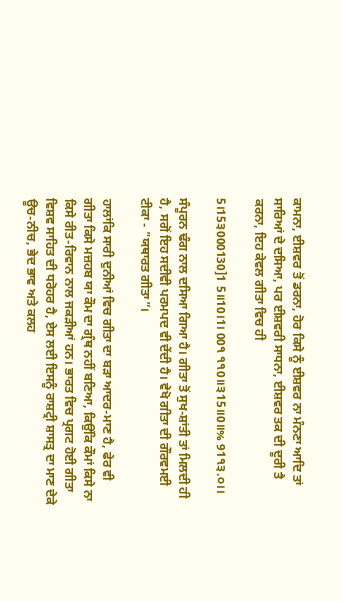ਕਾਮਨਾ, ਈਸ਼ਵਰ ਤੋਂ ਡਰਨਾ, ਹੋਰ ਕਿਸੇ ਨੂੰ ਈਸ਼ਵਰ ਨਾ ਮੰਨਣਾ ਆਦਿ ਤਾਂ ਸਾਰਿਆਂ ਦੇ ਦਸਿਆ, ਪਰ ਈਸ਼ਵਰੀ ਸਾਧਨਾ, ਈਸ਼ਵਰ ਤਕ ਦੀ ਦੂਰੀ ਤੈ ਕਰਨਾ, ਇਹ ਕੇਵਲ ਗੀਤਾ ਵਿਚ ਹੀ

5।15੩000130]1 5॥10।1। 00੧ ੧੧0॥੩15॥0॥% 91੧੩.੦।।

ਸੰਪੂਰਨ ਢੰਗ ਨਾਲ ਦਸਿਆ ਗਿਆ ਹੈ। ਗੀਤਾ ਤੋਂ ਸੁਖ-ਸ਼ਾਂਤੀ ਤਾਂ ਮਿਲਦੀ ਹੀ ਹੈ, ਸਗੋਂ ਇਹ ਸਦੀਵੀ ਪਰਮਪਦ ਵੀ ਦੇਂਦੀ ਹੈ। ਵੇਖੋ ਗੀਤਾ ਦੀ ਗੌਰਵਮਈ ਟੀਕਾ - "ਯਥਾਰਤ ਗੀਤਾ”।

ਹਾਲਾਂਕਿ ਸਾਰੀ ਦੁਨੀਆਂ ਵਿਚ ਗੀਤਾ ਦਾ ਬੜਾ ਆਦਰ-ਮਾਣ ਹੈ, ਫੇਰ ਵੀ ਗੀਤਾ ਕਿਸੇ ਮਜ਼ਹਬ ਯਾ ਕੌਮ ਦਾ ਗ੍ਰੰਥ ਨਹੀਂ ਬਣਿਆ, ਕਿਉਂਕਿ ਕੌਮਾਂ ਕਿਸੇ ਨਾ ਕਿਸੇ ਰੀਤ-ਰਿਵਾਨ ਨਾਲ ਜਕੜੀਆਂ ਹਨ। ਭਾਰਤ ਵਿਚ ਪ੍ਰਗਟ ਹੋਈ ਗੀਤਾ ਵਿਸ਼ਵ ਸਾਹਿਤ ਦੀ ਧਰੋਹਰ ਹੈ, ਏਸ ਲਈ ਇਸਨੂੰ ਰਾਸ਼ਟ੍ਰੀ ਸ਼ਾਸਤ੍ਰ ਦਾ ਮਾਣ ਦੇਕੇ ਊਚ-ਨੀਚ, ਭੇਦ ਭਾਵ ਅਤੇ ਕਲਹ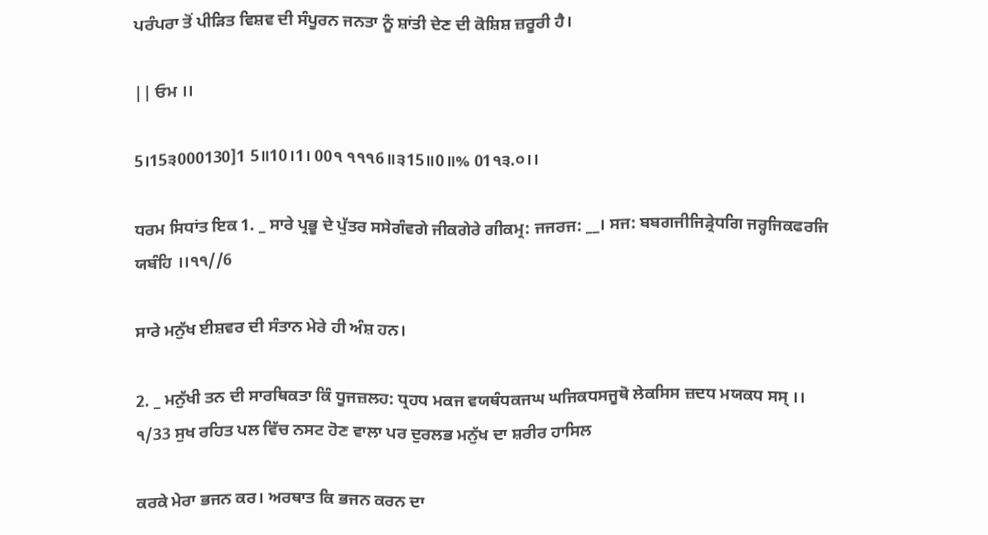ਪਰੰਪਰਾ ਤੋਂ ਪੀੜਿਤ ਵਿਸ਼ਵ ਦੀ ਸੰਪੂਰਨ ਜਨਤਾ ਨੂੰ ਸ਼ਾਂਤੀ ਦੇਣ ਦੀ ਕੋਸ਼ਿਸ਼ ਜ਼ਰੂਰੀ ਹੈ।

|| ਓਮ ।।

5।15੩000130]1 5॥10।1। 00੧ ੧੧੧6॥੩15॥0॥% 01੧੩.੦।।

ਧਰਮ ਸਿਧਾਂਤ ਇਕ 1. _ ਸਾਰੇ ਪ੍ਰਭੂ ਦੇ ਪੁੱਤਰ ਸਸੇਗੰਵਗੇ ਜੀਕਗੇਰੇ ਗੀਕਮ੍ਰ: ਜਜਰਜ: __। ਸਜ: ਬਬਗਜੀਜਿੜ੍ਰੇਧਗਿ ਜਰ੍ਹਜਿਕਫਰਜਿ ਯਬੰਹਿ ।।੧੧//6

ਸਾਰੇ ਮਨੁੱਖ ਈਸ਼ਵਰ ਦੀ ਸੰਤਾਨ ਮੇਰੇ ਹੀ ਅੰਸ਼ ਹਨ।

2. _ ਮਨੁੱਖੀ ਤਨ ਦੀ ਸਾਰਥਿਕਤਾ ਕਿੰ ਧੂਜਜ਼ਲਹ: ਧ੍ਰਹਧ ਮਕਜ ਵਯਥੰਧਕਜਘ ਘਜਿਕਧਸਜੂਥੋ ਲੇਕਸਿਸ ਜ਼ਦਧ ਮਯਕਧ ਸਸ੍‌ ।। ੧/33 ਸੁਖ ਰਹਿਤ ਪਲ ਵਿੱਚ ਨਸਟ ਹੋਣ ਵਾਲਾ ਪਰ ਦੁਰਲਭ ਮਨੁੱਖ ਦਾ ਸ਼ਰੀਰ ਹਾਸਿਲ

ਕਰਕੇ ਮੇਰਾ ਭਜਨ ਕਰ। ਅਰਥਾਤ ਕਿ ਭਜਨ ਕਰਨ ਦਾ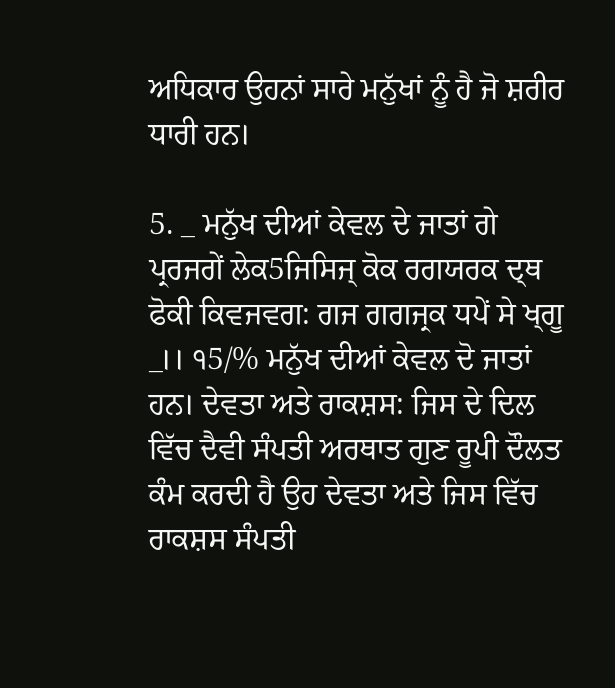ਅਧਿਕਾਰ ਉਹਨਾਂ ਸਾਰੇ ਮਨੁੱਖਾਂ ਨੂੰ ਹੈ ਜੋ ਸ਼ਰੀਰ ਧਾਰੀ ਹਨ।

5. _ ਮਨੁੱਖ ਦੀਆਂ ਕੇਵਲ ਦੇ ਜਾਤਾਂ ਗੇ ਪ੍ਰਰਜਗੇਂ ਲੇਕ5ਜਿਸਿਜ੍‌ ਕੋਕ ਰਗਯਰਕ ਦ੍ਥ ਫੋਕੀ ਕਿਵਜਵਗ: ਗਜ ਗਗਜ੍ਰਕ ਧਪੇਂ ਸੇ ਖ੍ਗੂ _।। ੧5/% ਮਨੁੱਖ ਦੀਆਂ ਕੇਵਲ ਦੋ ਜਾਤਾਂ ਹਨ। ਦੇਵਤਾ ਅਤੇ ਰਾਕਸ਼ਸ: ਜਿਸ ਦੇ ਦਿਲ ਵਿੱਚ ਦੈਵੀ ਸੰਪਤੀ ਅਰਥਾਤ ਗੁਣ ਰੂਪੀ ਦੌਲਤ ਕੰਮ ਕਰਦੀ ਹੈ ਉਹ ਦੇਵਤਾ ਅਤੇ ਜਿਸ ਵਿੱਚ ਰਾਕਸ਼ਸ ਸੰਪਤੀ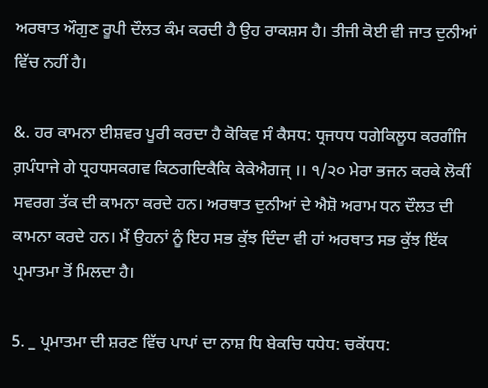ਅਰਥਾਤ ਔਗੁਣ ਰੂਪੀ ਦੌਲਤ ਕੰਮ ਕਰਦੀ ਹੈ ਉਹ ਰਾਕਸ਼ਸ ਹੈ। ਤੀਜੀ ਕੋਈ ਵੀ ਜਾਤ ਦੁਨੀਆਂ ਵਿੱਚ ਨਹੀਂ ਹੈ।

&. ਹਰ ਕਾਮਨਾ ਈਸ਼ਵਰ ਪੂਰੀ ਕਰਦਾ ਹੈ ਕੋਕਿਵ ਸੰ ਕੈਸਧ: ਧ੍ਰਜਧਧ ਧਗੇਕਿਲੂਧ ਕਰਗੰਜਿ ਗ਼ਪੰਧਾਜੇ ਗੇ ਧ੍ਰਹਧਸਕਗਵ ਕਿਠਗਦਿਕੈਕਿ ਕੇਕੇਐਗਜ੍‌ ।। ੧/੨੦ ਮੇਰਾ ਭਜਨ ਕਰਕੇ ਲੋਕੀਂ ਸਵਰਗ ਤੱਕ ਦੀ ਕਾਮਨਾ ਕਰਦੇ ਹਨ। ਅਰਥਾਤ ਦੁਨੀਆਂ ਦੇ ਐਸ਼ੋ ਅਰਾਮ ਧਨ ਦੌਲਤ ਦੀ ਕਾਮਨਾ ਕਰਦੇ ਹਨ। ਮੈਂ ਉਹਨਾਂ ਨੂੰ ਇਹ ਸਭ ਕੁੱਝ ਦਿੰਦਾ ਵੀ ਹਾਂ ਅਰਥਾਤ ਸਭ ਕੁੱਝ ਇੱਕ ਪ੍ਰਮਾਤਮਾ ਤੋਂ ਮਿਲਦਾ ਹੈ।

5. _ ਪ੍ਰਮਾਤਮਾ ਦੀ ਸ਼ਰਣ ਵਿੱਚ ਪਾਪਾਂ ਦਾ ਨਾਸ਼ ਧਿ ਬੇਕਚਿ ਧਧੇਧ: ਚਕੋਂਧਧ: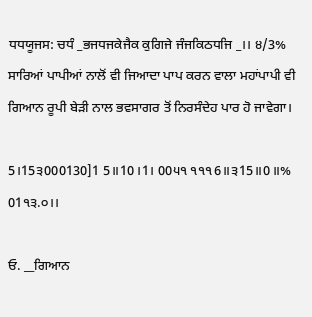ਧਧਯੂਜਸ: ਚਧੰ _ਭਜਧਜਕੇਜੈਕ ਕੁਗਿਜੇ ਜੰਜਕਿਠਧਜਿ _।। ੪/3% ਸਾਰਿਆਂ ਪਾਪੀਆਂ ਨਾਲੋਂ ਵੀ ਜਿਆਦਾ ਪਾਪ ਕਰਨ ਵਾਲਾ ਮਹਾਂਪਾਪੀ ਵੀ ਗਿਆਨ ਰੂਪੀ ਬੇੜੀ ਨਾਲ ਭਵਸਾਗਰ ਤੋਂ ਨਿਰਸੰਦੇਹ ਪਾਰ ਹੋ ਜਾਵੇਗਾ।

5।15੩000130]1 5॥10।1। 00੫੧ ੧੧੧6॥੩15॥0॥% 01੧੩.੦।।

ਓ. __ਗਿਆਨ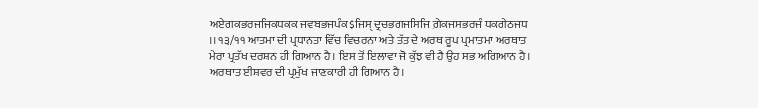ਅਏਗਕਭਰਜਜਿਕਧਕਕ ਜਵਬਭਜਪੰਕ$ਜਿਸ੍‌ ਦ੍ਰਚਭਗਜਸਿਜਿ ਗ਼ੇਕਜਸਭਰਜੰ ਧਕਗੇਠਜਧ ।। ੧੩/੧੧ ਆਤਮਾ ਦੀ ਪ੍ਰਧਾਨਤਾ ਵਿੱਚ ਵਿਚਰਨਾ ਅਤੇ ਤੱਤ ਦੇ ਅਰਥ ਰੂਪ ਪ੍ਰਮਾਤਮਾ ਅਰਥਾਤ ਮੇਰਾ ਪ੍ਰਤੱਖ ਦਰਸ਼ਨ ਹੀ ਗਿਆਨ ਹੈ। ਇਸ ਤੋਂ ਇਲਾਵਾ ਜੋ ਕੁੱਝ ਵੀ ਹੈ ਉਹ ਸਭ ਅਗਿਆਨ ਹੈ। ਅਰਥਾਤ ਈਸ਼ਵਰ ਦੀ ਪ੍ਰਮੁੱਖ ਜਾਣਕਾਰੀ ਹੀ ਗਿਆਨ ਹੈ।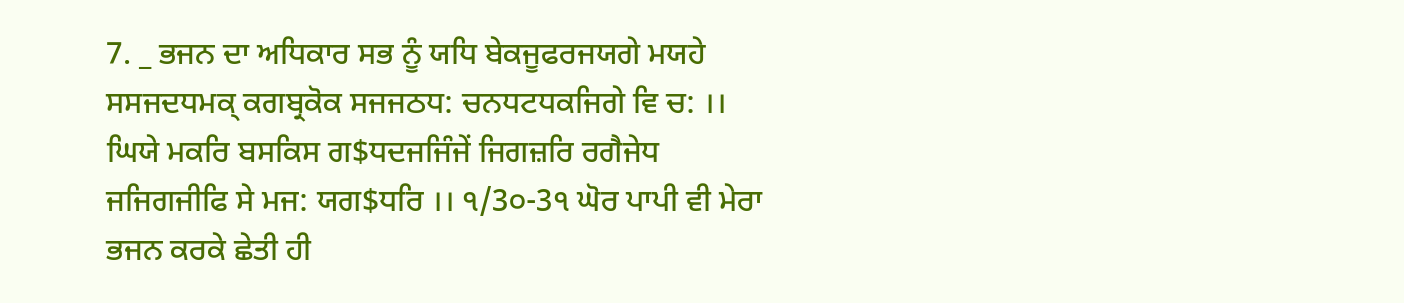7. _ ਭਜਨ ਦਾ ਅਧਿਕਾਰ ਸਭ ਨੂੰ ਯਧਿ ਬੇਕਜੂਫਰਜਯਗੇ ਮਯਹੇ ਸਸਜਦਧਮਕ੍‌ ਕਗਬ੍ਰਕੋਕ ਸਜਜਠਧ: ਚਨਧਟਧਕਜਿਗੇ ਵਿ ਚ: ।। ਘਿਯੇ ਮਕਰਿ ਬਸਕਿਸ ਗ$ਧਦਜਜਿੰਜੇਂ ਜਿਗਜ਼ਰਿ ਰਗੈਜੇਧ ਜਜਿਗਜੀਫਿ ਸੇ ਮਜ: ਯਗ$ਧਰਿ ।। ੧/3੦-3੧ ਘੋਰ ਪਾਪੀ ਵੀ ਮੇਰਾ ਭਜਨ ਕਰਕੇ ਛੇਤੀ ਹੀ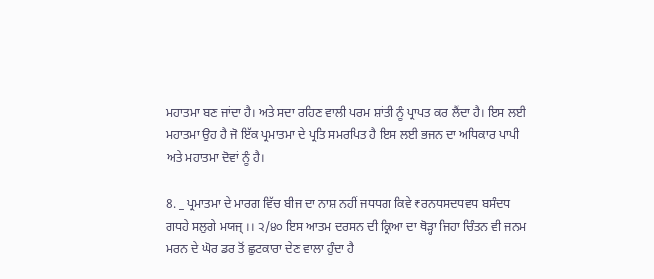ਮਹਾਤਮਾ ਬਣ ਜਾਂਦਾ ਹੈ। ਅਤੇ ਸਦਾ ਰਹਿਣ ਵਾਲੀ ਪਰਮ ਸ਼ਾਂਤੀ ਨੂੰ ਪ੍ਰਾਪਤ ਕਰ ਲੈਂਦਾ ਹੈ। ਇਸ ਲਈ ਮਹਾਤਮਾ ਉਹ ਹੈ ਜੋ ਇੱਕ ਪ੍ਰਮਾਤਮਾ ਦੇ ਪ੍ਰਤਿ ਸਮਰਪਿਤ ਹੈ ਇਸ ਲਈ ਭਜਨ ਦਾ ਅਧਿਕਾਰ ਪਾਪੀ ਅਤੇ ਮਹਾਤਮਾ ਦੋਵਾਂ ਨੂੰ ਹੈ।

8. _ ਪ੍ਰਮਾਤਮਾ ਦੇ ਮਾਰਗ ਵਿੱਚ ਬੀਜ ਦਾ ਨਾਸ਼ ਨਹੀਂ ਜਧਧਗ ਕਿਵੇ ₹ਰਨਧਸਦਧਵਧ ਬਸੰਦਧ ਗਧਹੇ ਸਲੁਗੇ ਮਯਜ੍‌ ।। ੨/੪੦ ਇਸ ਆਤਮ ਦਰਸਨ ਦੀ ਕ੍ਰਿਆ ਦਾ ਥੋੜ੍ਹਾ ਜਿਹਾ ਚਿੰਤਨ ਵੀ ਜਨਮ ਮਰਨ ਦੇ ਘੋਰ ਡਰ ਤੋਂ ਛੁਟਕਾਰਾ ਦੇਣ ਵਾਲਾ ਹੁੰਦਾ ਹੈ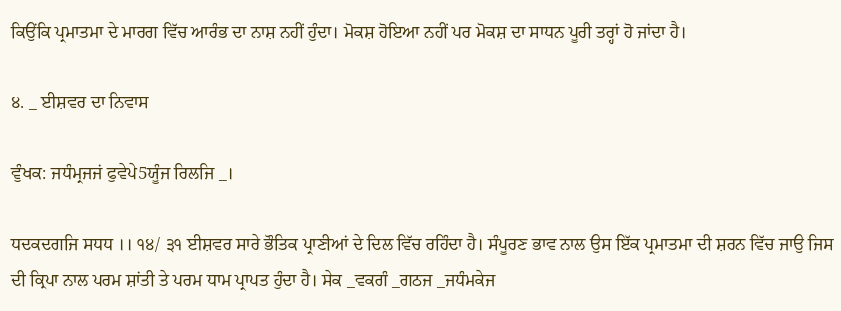ਕਿਉਂਕਿ ਪ੍ਰਮਾਤਮਾ ਦੇ ਮਾਰਗ ਵਿੱਚ ਆਰੰਭ ਦਾ ਨਾਸ਼ ਨਹੀਂ ਹੁੰਦਾ। ਮੋਕਸ਼ ਹੋਇਆ ਨਹੀਂ ਪਰ ਮੋਕਸ਼ ਦਾ ਸਾਧਨ ਪੂਰੀ ਤਰ੍ਹਾਂ ਹੋ ਜਾਂਦਾ ਹੈ।

੪. _ ਈਸ਼ਵਰ ਦਾ ਨਿਵਾਸ

ਵੁੰਖਕ: ਜਧੰਮ੍ਰਜਜਂ ਫੁਵੇਪੇ5ਯੂੰਜ ਰਿਲਜਿ _।

ਧਦਕਦਗਜਿ ਸਧਧ ।। ੧੪/ ੩੧ ਈਸ਼ਵਰ ਸਾਰੇ ਭੌਤਿਕ ਪ੍ਰਾਣੀਆਂ ਦੇ ਦਿਲ ਵਿੱਚ ਰਹਿੰਦਾ ਹੈ। ਸੰਪੂਰਣ ਭਾਵ ਨਾਲ ਉਸ ਇੱਕ ਪ੍ਰਮਾਤਮਾ ਦੀ ਸ਼ਰਨ ਵਿੱਚ ਜਾਉ ਜਿਸ ਦੀ ਕ੍ਰਿਪਾ ਨਾਲ ਪਰਮ ਸ਼ਾਂਤੀ ਤੇ ਪਰਮ ਧਾਮ ਪ੍ਰਾਪਤ ਹੁੰਦਾ ਹੈ। ਸੇਕ _ਵਕਗੰ _ਗਠਜ _ਜਧੰਮਕੇਜ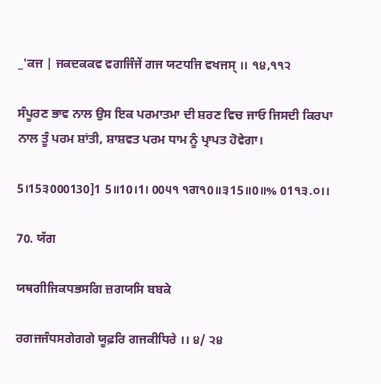_'ਕਜ | ਜਕਦਕਕਵ ਵਗਜਿੰਜੇਂ ਗਜ ਯਟਧਜਿ ਵਖਜਸ੍‌ ।। ੧੪,੧੧੨

ਸੰਪੂਰਣ ਭਾਵ ਨਾਲ ਉਸ ਇਕ ਪਰਮਾਤਮਾ ਦੀ ਸ਼ਰਣ ਵਿਚ ਜਾਓ ਜਿਸਦੀ ਕਿਰਪਾ ਨਾਲ ਤੂੰ ਪਰਮ ਸ਼ਾਂਤੀ, ਸ਼ਾਸ਼ਵਤ ਪਰਮ ਧਾਮ ਨੂੰ ਪ੍ਰਾਪਤ ਹੋਵੇਗਾ।

5।15੩000130]1 5॥10।1। 00੫੧ ੧ਗ੧0॥੩15॥0॥% 01੧੩.੦।।

70. ਯੱਗ

ਯਥਗੀਜਿਕਧਭਸਗਿ ਜ਼ਗਯਸਿ ਬਬਕੇ

ਰਗਜਜੰਧਸਗੇਗਗੇ ਯੂਫ਼ਰਿ ਗਜਕੀਧਿਰੇ ।। ੪/ ੨੪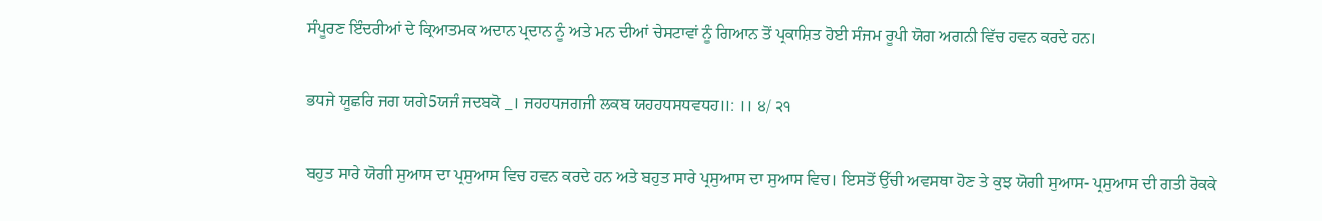ਸੰਪੂਰਣ ਇੰਦਰੀਆਂ ਦੇ ਕ੍ਰਿਆਤਮਕ ਅਦਾਨ ਪ੍ਰਦਾਨ ਨੂੰ ਅਤੇ ਮਨ ਦੀਆਂ ਚੇਸਟਾਵਾਂ ਨੂੰ ਗਿਆਨ ਤੋਂ ਪ੍ਰਕਾਸ਼ਿਤ ਹੋਈ ਸੰਜਮ ਰੂਪੀ ਯੋਗ ਅਗਨੀ ਵਿੱਚ ਹਵਨ ਕਰਦੇ ਹਨ।

ਭਧਜੇ ਯੂਛਰਿ ਜਗ ਯਗੇ5ਯਜੰ ਜਦਬਕੋ _। ਜਹਹਧਜਗਜੀ ਲਕਬ ਯਹਹਧਸਧਵਧਹ॥: ।। ੪/ ੨੧

ਬਹੁਤ ਸਾਰੇ ਯੋਗੀ ਸੁਆਸ ਦਾ ਪ੍ਰਸੁਆਸ ਵਿਚ ਹਵਨ ਕਰਦੇ ਹਨ ਅਤੇ ਬਹੁਤ ਸਾਰੇ ਪ੍ਰਸੁਆਸ ਦਾ ਸੁਆਸ ਵਿਚ। ਇਸਤੋਂ ਉੱਚੀ ਅਵਸਥਾ ਹੋਣ ਤੇ ਕੁਝ ਯੋਗੀ ਸੁਆਸ- ਪ੍ਰਸੁਆਸ ਦੀ ਗਤੀ ਰੋਕਕੇ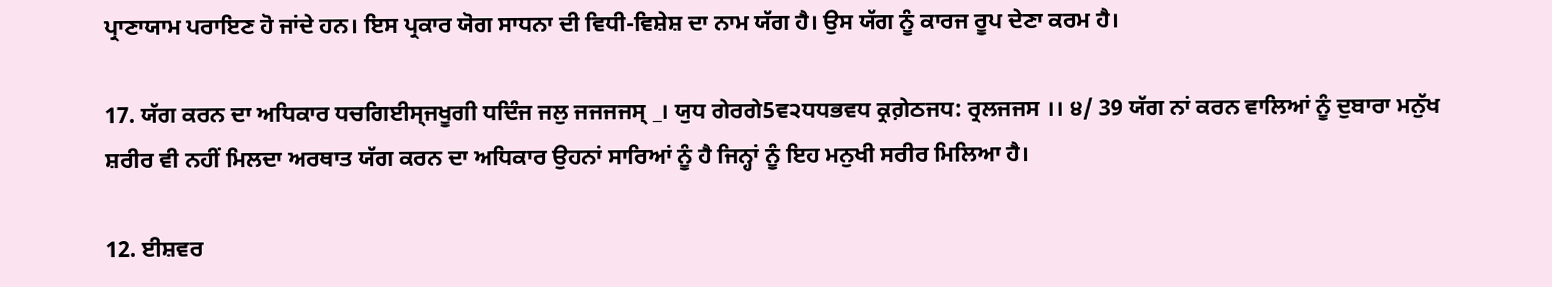ਪ੍ਰਾਣਾਯਾਮ ਪਰਾਇਣ ਹੋ ਜਾਂਦੇ ਹਨ। ਇਸ ਪ੍ਰਕਾਰ ਯੋਗ ਸਾਧਨਾ ਦੀ ਵਿਧੀ-ਵਿਸ਼ੇਸ਼ ਦਾ ਨਾਮ ਯੱਗ ਹੈ। ਉਸ ਯੱਗ ਨੂੰ ਕਾਰਜ ਰੂਪ ਦੇਣਾ ਕਰਮ ਹੈ।

17. ਯੱਗ ਕਰਨ ਦਾ ਅਧਿਕਾਰ ਧਚਗਿਈਸ੍ਜਖੂਗੀ ਧਦਿੰਜ ਜਲੁ ਜਜਜਜਸ੍‌ _। ਯੁਧ ਗੇਰਗੇ5ਵ੨ਧਧਭਵਧ ਕ੍ਰਗ਼ੇਠਜਧ: ਰ੍ਰਲਜਜਸ ।। ੪/ 39 ਯੱਗ ਨਾਂ ਕਰਨ ਵਾਲਿਆਂ ਨੂੰ ਦੁਬਾਰਾ ਮਨੁੱਖ ਸ਼ਰੀਰ ਵੀ ਨਹੀਂ ਮਿਲਦਾ ਅਰਥਾਤ ਯੱਗ ਕਰਨ ਦਾ ਅਧਿਕਾਰ ਉਹਨਾਂ ਸਾਰਿਆਂ ਨੂੰ ਹੈ ਜਿਨ੍ਹਾਂ ਨੂੰ ਇਹ ਮਨੁਖੀ ਸਰੀਰ ਮਿਲਿਆ ਹੈ।

12. ਈਸ਼ਵਰ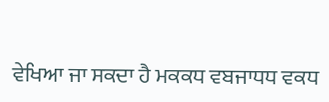ਵੇਖਿਆ ਜਾ ਸਕਦਾ ਹੈ ਮਕਕਧ ਵਬਜਾਧਧ ਵਕਧ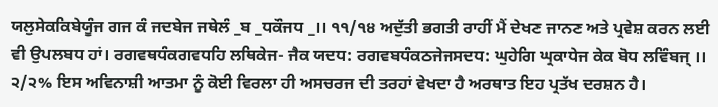ਯਲੁਸੇਕਕਿਬੇਯੂੰਜ ਗਜ ਕੰ ਜਦਬੇਜ ਜਥੇਲੰ _ਬ _ਧਕੌਜਧ _।। ੧੧/੧੪ ਅਦੁੱਤੀ ਭਗਤੀ ਰਾਹੀਂ ਮੈਂ ਦੇਖਣ ਜਾਨਣ ਅਤੇ ਪ੍ਰਵੇਸ਼ ਕਰਨ ਲਈ ਵੀ ਉਪਲਬਧ ਹਾਂ। ਰਗਵਥਧੰਕਗਵਧਹਿ ਲਥਿਕੇਜ- ਜੈਕ ਯਦਧ: ਰਗਵਬਧੰਕਠਜੇਜਸਦਧ: ਘੁਹੇਗਿ ਘ੍ਰਕਾਧੇਜ ਕੇਕ ਬੋਧ ਲਵਿੰਬਜ੍‌ ।। ੨/੨% ਇਸ ਅਵਿਨਾਸ਼ੀ ਆਤਮਾ ਨੂੰ ਕੋਈ ਵਿਰਲਾ ਹੀ ਅਸਚਰਜ ਦੀ ਤਰਹਾਂ ਵੇਖਦਾ ਹੈ ਅਰਥਾਤ ਇਹ ਪ੍ਰਤੱਖ ਦਰਸ਼ਨ ਹੈ।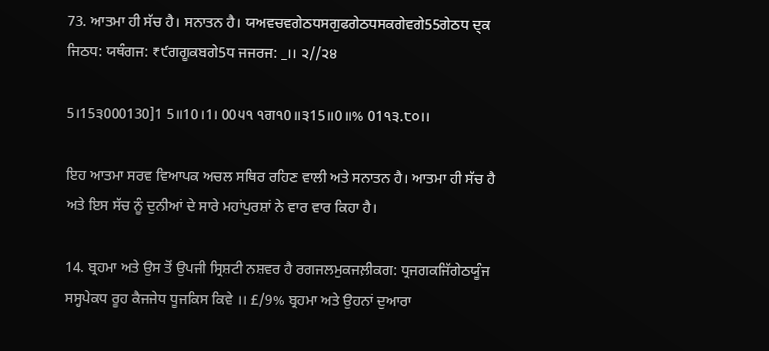73. ਆਤਮਾ ਹੀ ਸੱਚ ਹੈ। ਸਨਾਤਨ ਹੈ। ਯਅਵਚਵਗੇਠਧਸਗੁਫਗੇਠਧਸਕਗੇਵਗੇ55ਗੇਠਧ ਦ੍ਕ ਜਿਠਧ: ਯਥੰਗਜ: ₹੯ਗਗੂਕਬਗੇ5ਧ ਜਜਰਜ: _।। ੨//੨੪

5।15੩000130]1 5॥10।1। 00੫੧ ੧ਗ੧0॥੩15॥0॥% 01੧੩.੮੦।।

ਇਹ ਆਤਮਾ ਸਰਵ ਵਿਆਪਕ ਅਚਲ ਸਥਿਰ ਰਹਿਣ ਵਾਲੀ ਅਤੇ ਸਨਾਤਨ ਹੈ। ਆਤਮਾ ਹੀ ਸੱਚ ਹੈ ਅਤੇ ਇਸ ਸੱਚ ਨੂੰ ਦੁਨੀਆਂ ਦੇ ਸਾਰੇ ਮਹਾਂਪੁਰਸ਼ਾਂ ਨੇ ਵਾਰ ਵਾਰ ਕਿਹਾ ਹੈ।

14. ਬ੍ਰਹਮਾ ਅਤੇ ਉਸ ਤੋਂ ਉਪਜੀ ਸ੍ਰਿਸ਼ਟੀ ਨਸ਼ਵਰ ਹੈ ਰਗਜਲਮੁਕਜਲ਼ੀਕਗ: ਧ੍ਰਜਗਕਜਿੱਗੇਠਯੂੰਜ ਸਸ੍ਹਪੇਕਧ ਰੂਹ ਕੈਜਜੇਧ ਧੂਜਕਿਸ ਕਿਵੇ ।। £/9% ਬ੍ਰਹਮਾ ਅਤੇ ਉਹਨਾਂ ਦੁਆਰਾ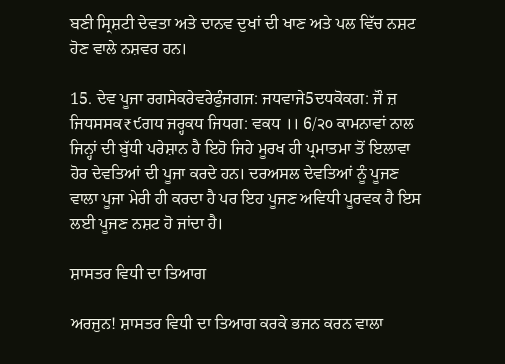ਬਣੀ ਸ੍ਰਿਸ਼ਟੀ ਦੇਵਤਾ ਅਤੇ ਦਾਨਵ ਦੁਖਾਂ ਦੀ ਖਾਣ ਅਤੇ ਪਲ ਵਿੱਚ ਨਸ਼ਟ ਹੋਣ ਵਾਲੇ ਨਸ਼ਵਰ ਹਨ।

15. ਦੇਵ ਪੂਜਾ ਰਗਸੇਕਰੇਵਰੇਫੁੰਜਗਜ: ਜਧਵਾਜੇ5ਦਧਕੋਕਗ: ਜੌ ਜ਼ ਜਿਧਸਸਕ₹੯ਗਧ ਜਰ੍ਹਕਧ ਜਿਧਗ: ਵਕਧ ।। 6/੨੦ ਕਾਮਨਾਵਾਂ ਨਾਲ ਜਿਨ੍ਹਾਂ ਦੀ ਬੁੱਧੀ ਪਰੇਸ਼ਾਨ ਹੈ ਇਹੋ ਜਿਹੇ ਮੂਰਖ ਹੀ ਪ੍ਰਮਾਤਮਾ ਤੋਂ ਇਲਾਵਾ ਹੋਰ ਦੇਵਤਿਆਂ ਦੀ ਪੂਜਾ ਕਰਦੇ ਹਨ। ਦਰਅਸਲ ਦੇਵਤਿਆਂ ਨੂੰ ਪੂਜਣ ਵਾਲਾ ਪੂਜਾ ਮੇਰੀ ਹੀ ਕਰਦਾ ਹੈ ਪਰ ਇਹ ਪੂਜਣ ਅਵਿਧੀ ਪੂਰਵਕ ਹੈ ਇਸ ਲਈ ਪੂਜਣ ਨਸ਼ਟ ਹੋ ਜਾਂਦਾ ਹੈ।

ਸ਼ਾਸਤਰ ਵਿਧੀ ਦਾ ਤਿਆਗ

ਅਰਜੁਨ! ਸ਼ਾਸਤਰ ਵਿਧੀ ਦਾ ਤਿਆਗ ਕਰਕੇ ਭਜਨ ਕਰਨ ਵਾਲਾ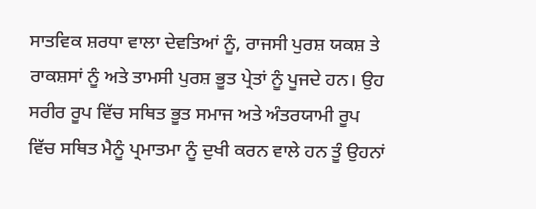ਸਾਤਵਿਕ ਸ਼ਰਧਾ ਵਾਲਾ ਦੇਵਤਿਆਂ ਨੂੰ, ਰਾਜਸੀ ਪੁਰਸ਼ ਯਕਸ਼ ਤੇ ਰਾਕਸ਼ਸਾਂ ਨੂੰ ਅਤੇ ਤਾਮਸੀ ਪੁਰਸ਼ ਭੂਤ ਪ੍ਰੇਤਾਂ ਨੂੰ ਪੂਜਦੇ ਹਨ। ਉਹ ਸਰੀਰ ਰੂਪ ਵਿੱਚ ਸਥਿਤ ਭੂਤ ਸਮਾਜ ਅਤੇ ਅੰਤਰਯਾਮੀ ਰੂਪ ਵਿੱਚ ਸਥਿਤ ਮੈਨੂੰ ਪ੍ਰਮਾਤਮਾ ਨੂੰ ਦੁਖੀ ਕਰਨ ਵਾਲੇ ਹਨ ਤੂੰ ਉਹਨਾਂ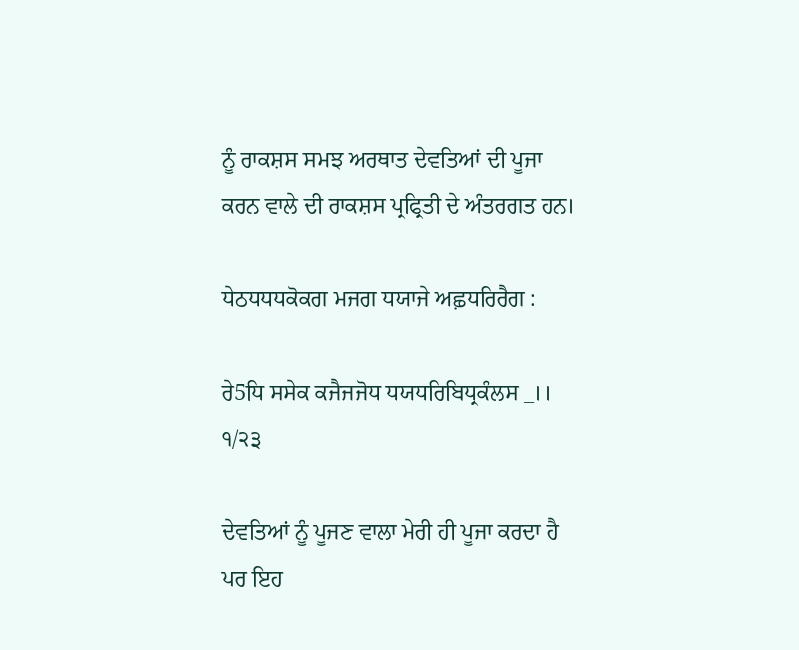ਨੂੰ ਰਾਕਸ਼ਸ ਸਮਝ ਅਰਥਾਤ ਦੇਵਤਿਆਂ ਦੀ ਪੂਜਾ ਕਰਨ ਵਾਲੇ ਦੀ ਰਾਕਸ਼ਸ ਪ੍ਰਫ੍ਰਿਤੀ ਦੇ ਅੰਤਰਗਤ ਹਨ।

ਧੇਠਧਧਧਕੋਕਗ ਮਜਗ ਧਯਾਜੇ ਅਛ਼ਧਰਿਰੈਗ :

ਰੇ5ਧਿ ਸਸੇਕ ਕਜੈਜਜੋਧ ਧਯਧਰਿਬਿਧ੍ਰਕੰਲਸ _।। ੧/੨੩

ਦੇਵਤਿਆਂ ਨੂੰ ਪੂਜਣ ਵਾਲਾ ਮੇਰੀ ਹੀ ਪੂਜਾ ਕਰਦਾ ਹੈ ਪਰ ਇਹ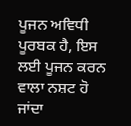ਪੂਜਨ ਅਵਿਧੀ ਪੂਰਬਕ ਹੈ, ਇਸ ਲਈ ਪੂਜਨ ਕਰਨ ਵਾਲਾ ਨਸ਼ਟ ਹੋ ਜਾਂਦਾ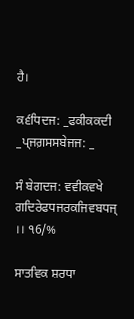ਹੈ।

ਕ੬ਧਿਦਜ: _ਫਕੀਕਕਦੀ _ਪ੍ਜਗ਼ਸਸਬੇਜਜ: _

ਸੰ ਬੇਗਦਜ: ਵਵੀਕਵਖੇ ਗਦਿਰੇਫਧਜਰਕਜਿਵਬਧਜ੍‌ ।। ੧6/%

ਸਾਤਵਿਕ ਸ਼ਰਧਾ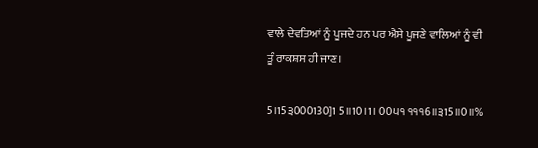ਵਾਲੇ ਦੇਵਤਿਆਂ ਨੂੰ ਪੂਜਦੇ ਹਨ ਪਰ ਐਸੇ ਪੂਜਣੇ ਵਾਲਿਆਂ ਨੂੰ ਵੀ ਤੂੰ ਰਾਕਸ਼ਸ ਹੀ ਜਾਣ।

5।15੩000130]1 5॥10।1। 00੫੧ ੧੧੧6॥੩15॥0॥%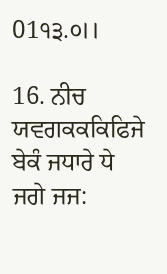01੧੩.੦।।

16. ਨੀਚ ਯਵਗਕਕਕਿਫਿਜੇ ਬੇਕੰ ਜਧਾਰੇ ਧੇ ਜਗੇ ਜਜ: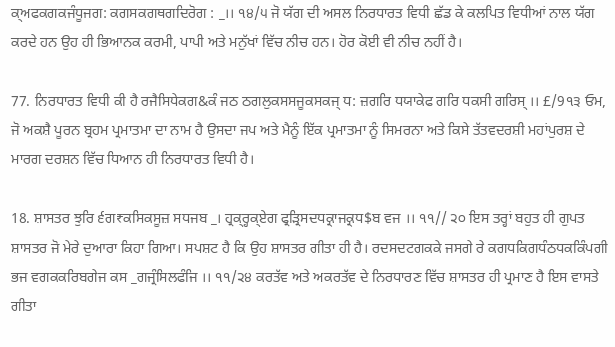ਕ੍ਅਫਕਗਕਜੰਧੂਜਗ: ਕਗਸਕਗਥਗਦਿਰੋਗ : _।। ੧੪/੫ ਜੋ ਯੱਗ ਦੀ ਅਸਲ ਨਿਰਧਾਰਤ ਵਿਧੀ ਛੱਡ ਕੇ ਕਲਪਿਤ ਵਿਧੀਆਂ ਨਾਲ ਯੱਗ ਕਰਦੇ ਹਨ ਉਹ ਹੀ ਭਿਆਨਕ ਕਰਮੀ, ਪਾਪੀ ਅਤੇ ਮਨੁੱਖਾਂ ਵਿੱਚ ਨੀਚ ਹਨ। ਹੋਰ ਕੋਈ ਵੀ ਨੀਚ ਨਹੀਂ ਹੈ।

77. ਨਿਰਧਾਰਤ ਵਿਧੀ ਕੀ ਹੈ ਰਜੈਸਿਧੇਕਗ&ਕੰ ਜਠ ਠਗਲੁਕਸਸਜੂਕਸਕਜ੍‌ ਧ: ਜ਼ਗਰਿ ਧਯਾਕੇਫ ਗਰਿ ਧਕਸੀ ਗਰਿਸ੍‌ ।। £/9੧੩ ਓਮ, ਜੋ ਅਕਸ਼ੈ ਪੂਰਨ ਬ੍ਰਹਮ ਪ੍ਰਮਾਤਮਾ ਦਾ ਨਾਮ ਹੈ ਉਸਦਾ ਜਪ ਅਤੇ ਮੈਨੂੰ ਇੱਕ ਪ੍ਰਮਾਤਮਾ ਨੂੰ ਸਿਮਰਨਾ ਅਤੇ ਕਿਸੇ ਤੱਤਵਦਰਸ਼ੀ ਮਹਾਂਪੁਰਸ਼ ਦੇ ਮਾਰਗ ਦਰਸ਼ਨ ਵਿੱਚ ਧਿਆਨ ਹੀ ਨਿਰਧਾਰਤ ਵਿਧੀ ਹੈ।

18. ਸ਼ਾਸਤਰ ਝੁਰਿ ੬ਗ₹ਕਸਿਕਸੂਜ਼ ਸਧਜਬ _। ਹ੍ਰਕ੍ਰ੍ਹਕ੍ਏਗ ਫ੍ਰੜ੍ਰਿਸਦਧਕ੍ਰਾਜਕ੍ਰਧ$ਬ ਵਜ ।। ੧੧// ੨੦ ਇਸ ਤਰ੍ਹਾਂ ਬਹੁਤ ਹੀ ਗੁਪਤ ਸ਼ਾਸਤਰ ਜੋ ਮੇਰੇ ਦੁਆਰਾ ਕਿਹਾ ਗਿਆ। ਸਪਸ਼ਟ ਹੈ ਕਿ ਉਹ ਸ਼ਾਸਤਰ ਗੀਤਾ ਹੀ ਹੈ। ਰਦਸਦਟਗਕਕੇ ਜਸਗੇ ਰੇ ਕਗਧਕਿਗਧੰਠਧਕਕਿੰਪਗੀ ਭਜ ਵਗਕਕਰਿਬਗੇਜ ਕਸ _ਗਜ੍ਰੰਸਿਲਫੰਜਿ ।। ੧੧/੨੪ ਕਰਤੱਵ ਅਤੇ ਅਕਰਤੱਵ ਦੇ ਨਿਰਧਾਰਣ ਵਿੱਚ ਸ਼ਾਸਤਰ ਹੀ ਪ੍ਰਮਾਣ ਹੈ ਇਸ ਵਾਸਤੇ ਗੀਤਾ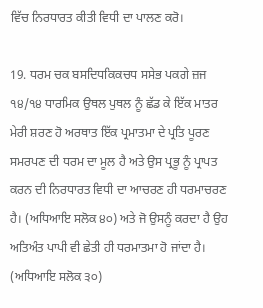ਵਿੱਚ ਨਿਰਧਾਰਤ ਕੀਤੀ ਵਿਧੀ ਦਾ ਪਾਲਣ ਕਰੋ।

19. ਧਰਮ ਚਕ ਬਸਦਿਧਕਿਕਚਧ ਸਸੇਭ ਪਕਗੇ ਜ਼ਜ ੧੪/੧੪ ਧਾਰਮਿਕ ਉਥਲ ਪੁਥਲ ਨੂੰ ਛੱਡ ਕੇ ਇੱਕ ਮਾਤਰ ਮੇਰੀ ਸ਼ਰਣ ਹੋ ਅਰਥਾਤ ਇੱਕ ਪ੍ਰਮਾਤਮਾ ਦੇ ਪ੍ਰਤਿ ਪੂਰਣ ਸਮਰਪਣ ਦੀ ਧਰਮ ਦਾ ਮੂਲ ਹੈ ਅਤੇ ਉਸ ਪ੍ਰਭੂ ਨੂੰ ਪ੍ਰਾਪਤ ਕਰਨ ਦੀ ਨਿਰਧਾਰਤ ਵਿਧੀ ਦਾ ਆਚਰਣ ਹੀ ਧਰਮਾਚਰਣ ਹੈ। (ਅਧਿਆਇ ਸਲੋਕ ੪੦) ਅਤੇ ਜੋ ਉਸਨੂੰ ਕਰਦਾ ਹੈ ਉਹ ਅਤਿਅੰਤ ਪਾਪੀ ਵੀ ਛੇਤੀ ਹੀ ਧਰਮਾਤਮਾ ਹੋ ਜਾਂਦਾ ਹੈ। (ਅਧਿਆਇ ਸਲੋਕ ੩੦)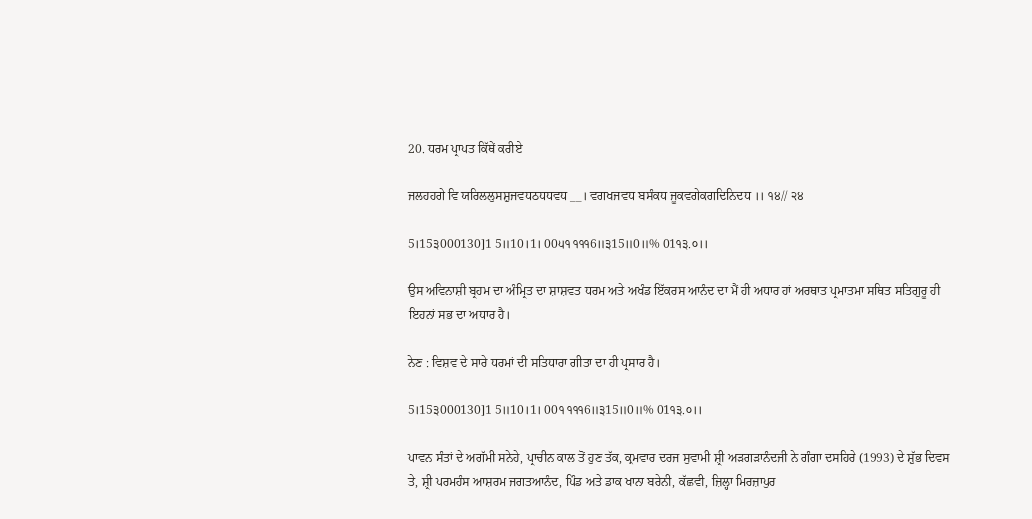20. ਧਰਮ ਪ੍ਰਾਪਤ ਕਿੱਥੇਂ ਕਰੀਏ

ਜਲਹਹਗੇ ਵਿ ਯਰਿਲਲੁਸਸ਼ੁਜਵਧਠਧਧਵਧ __। ਵਗਖਜਵਧ ਬਸੰਕਧ ਜੂਕਵਗੇਕਗਦਿਨਿਦਧ ।। ੧੪// ੨੪

5।15੩000130]1 5॥10।1। 00੫੧ ੧੧੧6॥੩15॥0॥% 01੧੩.੦।।

ਉਸ ਅਵਿਨਾਸ਼ੀ ਬ੍ਰਹਮ ਦਾ ਅੰਮ੍ਰਿਤ ਦਾ ਸ਼ਾਸ਼ਵਤ ਧਰਮ ਅਤੇ ਅਖੰਡ ਇੱਕਰਸ ਆਨੰਦ ਦਾ ਮੈਂ ਹੀ ਅਧਾਰ ਹਾਂ ਅਰਥਾਤ ਪ੍ਰਮਾਤਮਾ ਸਥਿਤ ਸਤਿਗੁਰੂ ਹੀ ਇਹਨਾਂ ਸਭ ਦਾ ਅਧਾਰ ਹੈ।

ਨੇਣ : ਵਿਸ਼ਵ ਦੇ ਸਾਰੇ ਧਰਮਾਂ ਦੀ ਸਤਿਧਾਰਾ ਗੀਤਾ ਦਾ ਹੀ ਪ੍ਰਸਾਰ ਹੈ।

5।15੩000130]1 5॥10।1। 00੧ ੧੧੧6॥੩15॥0॥% 01੧੩.੦।।

ਪਾਵਨ ਸੰਤਾਂ ਦੇ ਅਗੱਮੀ ਸਨੇਹੇ, ਪ੍ਰਾਚੀਨ ਕਾਲ ਤੋਂ ਹੁਣ ਤੱਕ, ਕ੍ਰਮਵਾਰ ਦਰਜ ਸੁਵਾਮੀ ਸ਼੍ਰੀ ਅੜਗੜਾਨੰਦਜੀ ਨੇ ਗੰਗਾ ਦਸਹਿਰੇ (1993) ਦੇ ਸ਼ੁੱਭ ਦਿਵਸ ਤੇ, ਸ਼੍ਰੀ ਪਰਮਹੰਸ ਆਸ਼ਰਮ ਜਗਤਆਨੰਦ, ਪਿੰਡ ਅਤੇ ਡਾਕ ਖਾਨਾ ਬਰੇਨੀ, ਕੱਛਵੀ, ਜ਼ਿਲ੍ਹਾ ਮਿਰਜ਼ਾਪੁਰ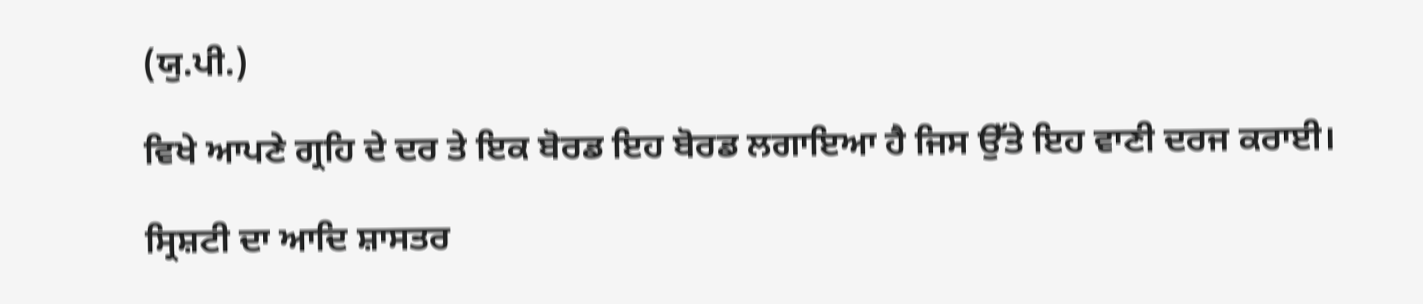(ਯੁ.ਪੀ.)

ਵਿਖੇ ਆਪਣੇ ਗ੍ਰਹਿ ਦੇ ਦਰ ਤੇ ਇਕ ਬੋਰਡ ਇਹ ਬੋਰਡ ਲਗਾਇਆ ਹੈ ਜਿਸ ਉੱਤੇ ਇਹ ਵਾਣੀ ਦਰਜ ਕਰਾਈ।

ਸ੍ਰਿਸ਼ਟੀ ਦਾ ਆਦਿ ਸ਼ਾਸਤਰ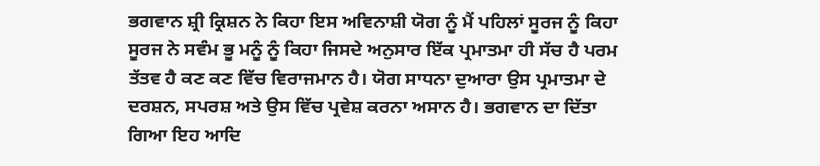ਭਗਵਾਨ ਸ਼੍ਰੀ ਕ੍ਰਿਸ਼ਨ ਨੇ ਕਿਹਾ ਇਸ ਅਵਿਨਾਸ਼ੀ ਯੋਗ ਨੂੰ ਮੈਂ ਪਹਿਲਾਂ ਸੂਰਜ ਨੂੰ ਕਿਹਾ ਸੂਰਜ ਨੇ ਸਵੰਮ ਭੂ ਮਨੂੰ ਨੂੰ ਕਿਹਾ ਜਿਸਦੇ ਅਨੁਸਾਰ ਇੱਕ ਪ੍ਰਮਾਤਮਾ ਹੀ ਸੱਚ ਹੈ ਪਰਮ ਤੱਤਵ ਹੈ ਕਣ ਕਣ ਵਿੱਚ ਵਿਰਾਜਮਾਨ ਹੈ। ਯੋਗ ਸਾਧਨਾ ਦੁਆਰਾ ਉਸ ਪ੍ਰਮਾਤਮਾ ਦੇ ਦਰਸ਼ਨ, ਸਪਰਸ਼ ਅਤੇ ਉਸ ਵਿੱਚ ਪ੍ਰਵੇਸ਼ ਕਰਨਾ ਅਸਾਨ ਹੈ। ਭਗਵਾਨ ਦਾ ਦਿੱਤਾ ਗਿਆ ਇਹ ਆਦਿ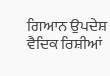ਗਿਆਨ ਉਪਦੇਸ਼ ਵੈਦਿਕ ਰਿਸ਼ੀਆਂ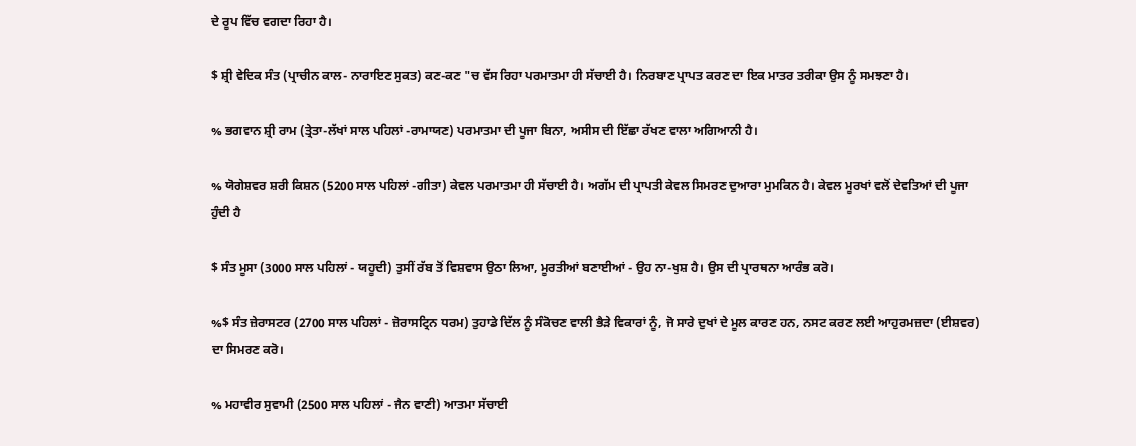ਦੇ ਰੂਪ ਵਿੱਚ ਵਗਦਾ ਰਿਹਾ ਹੈ।

$ ਸ਼੍ਰੀ ਵੇਦਿਕ ਸੰਤ (ਪ੍ਰਾਚੀਨ ਕਾਲ- ਨਾਰਾਇਣ ਸੁਕਤ) ਕਣ-ਕਣ "ਚ ਵੱਸ ਰਿਹਾ ਪਰਮਾਤਮਾ ਹੀ ਸੱਚਾਈ ਹੈ। ਨਿਰਬਾਣ ਪ੍ਰਾਪਤ ਕਰਣ ਦਾ ਇਕ ਮਾਤਰ ਤਰੀਕਾ ਉਸ ਨੂੰ ਸਮਝਣਾ ਹੈ।

% ਭਗਵਾਨ ਸ਼੍ਰੀ ਰਾਮ (ਤ੍ਰੇਤਾ-ਲੱਖਾਂ ਸਾਲ ਪਹਿਲਾਂ -ਰਾਮਾਯਣ) ਪਰਮਾਤਮਾ ਦੀ ਪੂਜਾ ਬਿਨਾ, ਅਸੀਸ ਦੀ ਇੱਛਾ ਰੱਖਣ ਵਾਲਾ ਅਗਿਆਨੀ ਹੈ।

% ਯੋਗੇਸ਼ਵਰ ਸ਼ਰੀ ਕਿਸ਼ਨ (5200 ਸਾਲ ਪਹਿਲਾਂ -ਗੀਤਾ) ਕੇਵਲ ਪਰਮਾਤਮਾ ਹੀ ਸੱਚਾਈ ਹੈ। ਅਗੱਮ ਦੀ ਪ੍ਰਾਪਤੀ ਕੇਵਲ ਸਿਮਰਣ ਦੁਆਰਾ ਮੁਮਕਿਨ ਹੈ। ਕੇਵਲ ਮੂਰਖਾਂ ਵਲੋਂ ਦੇਵਤਿਆਂ ਦੀ ਪੂਜਾ ਹੁੰਦੀ ਹੈ

$ ਸੰਤ ਮੂਸਾ (3000 ਸਾਲ ਪਹਿਲਾਂ - ਯਹੂਦੀ) ਤੁਸੀਂ ਰੱਬ ਤੋਂ ਵਿਸ਼ਵਾਸ ਉਠਾ ਲਿਆ, ਮੂਰਤੀਆਂ ਬਣਾਈਆਂ - ਉਹ ਨਾ-ਖੁਸ਼ ਹੈ। ਉਸ ਦੀ ਪ੍ਰਾਰਥਨਾ ਆਰੰਭ ਕਰੋ।

%$ ਸੰਤ ਜ਼ੇਰਾਸਟਰ (2700 ਸਾਲ ਪਹਿਲਾਂ - ਜ਼ੋਰਾਸਟ੍ਰਿਨ ਧਰਮ) ਤੁਹਾਡੇ ਦਿੱਲ ਨੂੰ ਸੰਕੋਚਣ ਵਾਲੀ ਭੈੜੇ ਵਿਕਾਰਾਂ ਨੂੰ, ਜੋ ਸਾਰੇ ਦੁਖਾਂ ਦੇ ਮੂਲ ਕਾਰਣ ਹਨ, ਨਸਟ ਕਰਣ ਲਈ ਆਹੁਰਮਜ਼ਦਾ (ਈਸ਼ਵਰ) ਦਾ ਸਿਮਰਣ ਕਰੋ।

% ਮਹਾਵੀਰ ਸੁਵਾਮੀ (2500 ਸਾਲ ਪਹਿਲਾਂ - ਜੈਨ ਵਾਣੀ) ਆਤਮਾ ਸੱਚਾਈ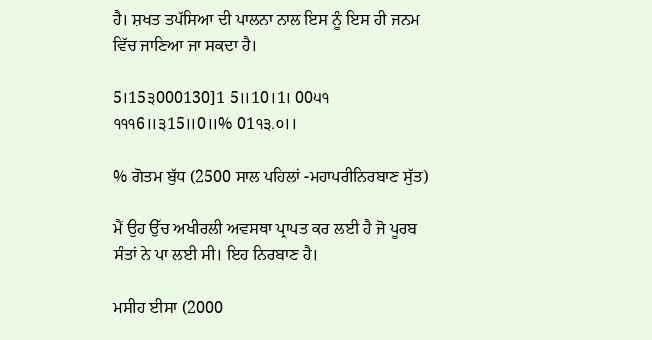ਹੈ। ਸ਼ਖਤ ਤਪੱਸਿਆ ਦੀ ਪਾਲਨਾ ਨਾਲ ਇਸ ਨੂੰ ਇਸ ਹੀ ਜਨਮ ਵਿੱਚ ਜਾਣਿਆ ਜਾ ਸਕਦਾ ਹੈ।

5।15੩000130]1 5॥10।1। 00੫੧ ੧੧੧6॥੩15॥0॥% 01੧੩.੦।।

% ਗੋਤਮ ਬੁੱਧ (2500 ਸਾਲ ਪਹਿਲਾਂ -ਮਹਾਪਰੀਨਿਰਬਾਣ ਸੁੱਤ)

ਮੈਂ ਉਹ ਉੱਚ ਅਖੀਰਲੀ ਅਵਸਥਾ ਪ੍ਰਾਪਤ ਕਰ ਲਈ ਹੈ ਜੋ ਪੂਰਬ ਸੰਤਾਂ ਨੇ ਪਾ ਲਈ ਸੀ। ਇਹ ਨਿਰਬਾਣ ਹੈ।

ਮਸੀਹ ਈਸਾ (2000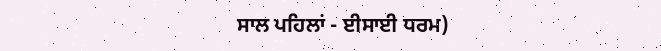ਸਾਲ ਪਹਿਲਾਂ - ਈਸਾਈ ਧਰਮ)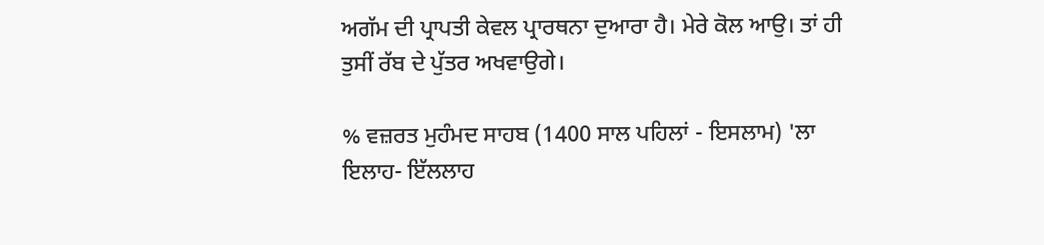ਅਗੱਮ ਦੀ ਪ੍ਰਾਪਤੀ ਕੇਵਲ ਪ੍ਰਾਰਥਨਾ ਦੁਆਰਾ ਹੈ। ਮੇਰੇ ਕੋਲ ਆਉ। ਤਾਂ ਹੀ ਤੁਸੀਂ ਰੱਬ ਦੇ ਪੁੱਤਰ ਅਖਵਾਉਗੇ।

% ਵਜ਼ਰਤ ਮੁਹੰਮਦ ਸਾਹਬ (1400 ਸਾਲ ਪਹਿਲਾਂ - ਇਸਲਾਮ) 'ਲਾ ਇਲਾਹ- ਇੱਲਲਾਹ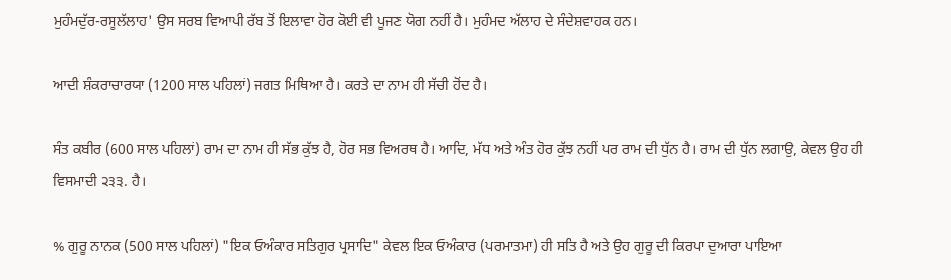ਮੁਹੰਮਦੁੱਰ-ਰਸੂਲੱਲਾਹ' ਉਸ ਸਰਬ ਵਿਆਪੀ ਰੱਬ ਤੋਂ ਇਲਾਵਾ ਹੋਰ ਕੋਈ ਵੀ ਪੂਜਣ ਯੋਗ ਨਹੀਂ ਹੈ। ਮੁਹੰਮਦ ਅੱਲਾਹ ਦੇ ਸੰਦੇਸ਼ਵਾਹਕ ਹਨ।

ਆਦੀ ਸ਼ੰਕਰਾਚਾਰਯਾ (1200 ਸਾਲ ਪਹਿਲਾਂ) ਜਗਤ ਮਿਥਿਆ ਹੈ। ਕਰਤੇ ਦਾ ਨਾਮ ਹੀ ਸੱਚੀ ਹੋਂਦ ਹੈ।

ਸੰਤ ਕਬੀਰ (600 ਸਾਲ ਪਹਿਲਾਂ) ਰਾਮ ਦਾ ਨਾਮ ਹੀ ਸੱਭ ਕੁੱਝ ਹੈ, ਹੋਰ ਸਭ ਵਿਅਰਥ ਹੈ। ਆਦਿ, ਮੱਧ ਅਤੇ ਅੰਤ ਹੋਰ ਕੁੱਝ ਨਹੀਂ ਪਰ ਰਾਮ ਦੀ ਧੁੱਨ ਹੈ। ਰਾਮ ਦੀ ਧੁੱਨ ਲਗਾਉ, ਕੇਵਲ ਉਹ ਹੀ ਵਿਸਮਾਦੀ ੨੩੩. ਹੈ।

% ਗੁਰੂ ਨਾਨਕ (500 ਸਾਲ ਪਹਿਲਾਂ) "ਇਕ ਓਅੰਕਾਰ ਸਤਿਗੁਰ ਪ੍ਰਸਾਦਿ" ਕੇਵਲ ਇਕ ਓਅੰਕਾਰ (ਪਰਮਾਤਮਾ) ਹੀ ਸਤਿ ਹੈ ਅਤੇ ਉਹ ਗੁਰੂ ਦੀ ਕਿਰਪਾ ਦੁਆਰਾ ਪਾਇਆ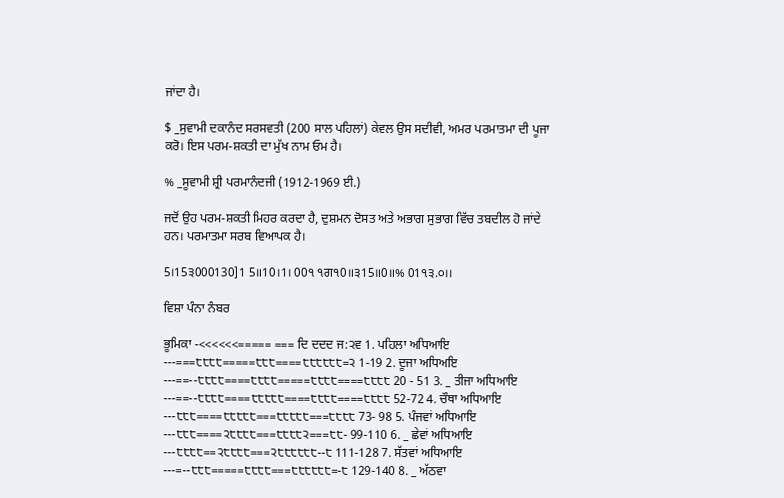ਜਾਂਦਾ ਹੈ।

$ _ਸੁਵਾਮੀ ਦਕਾਨੰਦ ਸਰਸਵਤੀ (200 ਸਾਲ ਪਹਿਲਾਂ) ਕੇਵਲ ਉਸ ਸਦੀਵੀ, ਅਮਰ ਪਰਮਾਤਮਾ ਦੀ ਪੂਜਾ ਕਰੋ। ਇਸ ਪਰਮ-ਸ਼ਕਤੀ ਦਾ ਮੁੱਖ ਨਾਮ ਓਮ ਹੈ।

% _ਸੂਵਾਮੀ ਸ਼੍ਰੀ ਪਰਮਾਨੰਦਜੀ (1912-1969 ਈ.)

ਜਦੋਂ ਉਹ ਪਰਮ-ਸ਼ਕਤੀ ਮਿਹਰ ਕਰਦਾ ਹੈ, ਦੁਸ਼ਮਨ ਦੋਸਤ ਅਤੇ ਅਭਾਗ ਸੁਭਾਗ ਵਿੱਚ ਤਬਦੀਲ ਹੋ ਜਾਂਦੇ ਹਨ। ਪਰਮਾਤਮਾ ਸਰਬ ਵਿਆਪਕ ਹੈ।

5।15੩000130]1 5॥10।1। 00੧ ੧ਗ੧0॥੩15॥0॥% 01੧੩.੦।।

ਵਿਸ਼ਾ ਪੰਨਾ ਨੰਬਰ

ਭੂਮਿਕਾ -<<<<<<===== === ਦਿ ਦਦਦ ਜ:੨ਵ 1. ਪਹਿਲਾ ਅਧਿਆਇ ---===੮੮੮੮=====੮੮੮====੮੮੮੮੮੮=੨ 1-19 2. ਦੂਜਾ ਅਧਿਅਇ ---==--੮੮੮੮====੮੮੮੮=====੮੮੮੮====੮੮੮੮ 20 - 51 3. _ ਤੀਜਾ ਅਧਿਆਇ ---==--੮੮੮੮====੮੮੮੮੮====੮੮੮੮====੮੮੮੮ 52-72 4. ਚੌਥਾ ਅਧਿਆਇ ---੮੮੮====੮੮੮੮੮===੮੮੮੮੮===੮੮੮੮ 73- 98 5. ਪੰਜਵਾਂ ਅਧਿਆਇ ---੮੮੮====੨੮੮੮੮===੮੮੮੮੨===੮੮- 99-110 6. _ ਛੇਵਾਂ ਅਧਿਆਇ ---੮੮੮੮==੨੮੮੮੮===੨੮੮੮੮੮੮--੮ 111-128 7. ਸੱਤਵਾਂ ਅਧਿਆਇ ---=--੮੮੮=====੮੮੮੮===੮੮੮੮੮੮=-੮ 129-140 8. _ ਅੱਠਵਾ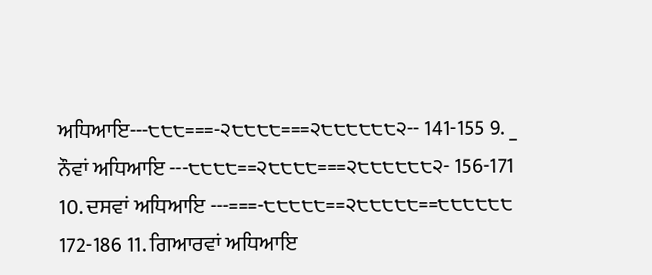ਅਧਿਆਇ---੮੮੮===-੨੮੮੮੮===੨੮੮੮੮੮੮੨-- 141-155 9. _ ਨੌਵਾਂ ਅਧਿਆਇ ---੮੮੮੮==੨੮੮੮੮===੨੮੮੮੮੮੮੨- 156-171 10. ਦਸਵਾਂ ਅਧਿਆਇ ---===-੮੮੮੮੮==੨੮੮੮੮੮==੮੮੮੮੮੮ 172-186 11. ਗਿਆਰਵਾਂ ਅਧਿਆਇ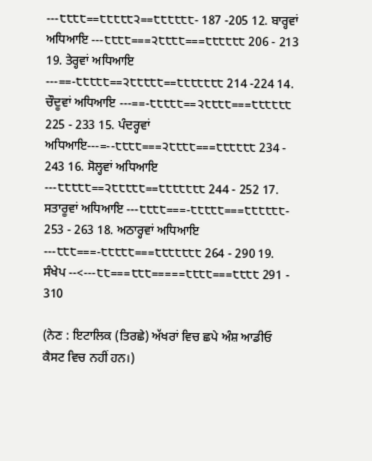---੮੮੮੮==੮੮੮੮੮੨==੮੮੮੮੮੮- 187 -205 12. ਬਾਰ੍ਹਵਾਂ ਅਧਿਆਇ ---੮੮੮੮===੨੮੮੮੮===੮੮੮੮੮੮ 206 - 213 19. ਤੇਰ੍ਹਵਾਂ ਅਧਿਆਇ ---==-੮੮੮੮੮==੨੮੮੮੮੮==੮੮੮੮੮੮੮ 214 -224 14. ਚੌਦੂਵਾਂ ਅਧਿਆਇ ---==-੮੮੮੮੮==੨੮੮੮੮===੮੮੮੮੮੮ 225 - 233 15. ਪੰਦਰ੍ਹਵਾਂ ਅਧਿਆਇ---=--੮੮੮੮===੨੮੮੮੮===੮੮੮੮੮੮ 234 - 243 16. ਸੋਲ੍ਹਵਾਂ ਅਧਿਆਇ ---੮੮੮੮੮==੨੮੮੮੮੮==੮੮੮੮੮੮੮ 244 - 252 17. ਸਤਾਰੂਵਾਂ ਅਧਿਆਇ ---੮੮੮੮===-੮੮੮੮੮===੮੮੮੮੮੮- 253 - 263 18. ਅਠਾਰ੍ਹਵਾਂ ਅਧਿਆਇ ---੮੮੮===-੮੮੮੮੮===੮੮੮੮੮੮੮ 264 - 290 19. ਸੰਖੇਪ --<---੮੮===੮੮੮=====੮੮੮੮===੮੮੮੮ 291 - 310

(ਨੇਣ : ਇਟਾਲਿਕ (ਤਿਰਛੇ) ਅੱਖਰਾਂ ਵਿਚ ਛਪੇ ਅੰਸ਼ ਆਡੀਓ ਕੈਸਟ ਵਿਚ ਨਹੀਂ ਹਨ।)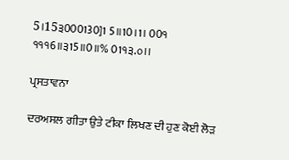5।15੩000130]1 5॥10।1। 00੧ ੧੧੧6॥੩15॥0॥% 01੧੩.੦।।

ਪ੍ਰਸਤਾਵਨਾ

ਦਰਅਸਲ ਗੀਤਾ ਉਤੇ ਟੀਕਾ ਲਿਖਣ ਦੀ ਹੁਣ ਕੋਈ ਲੋੜ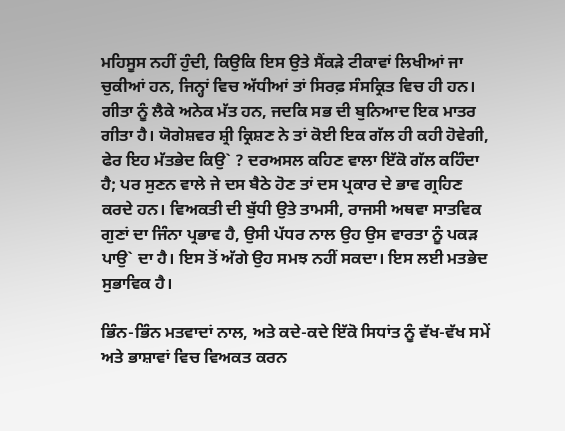ਮਹਿਸੂਸ ਨਹੀਂ ਹੁੰਦੀ, ਕਿਉਕਿ ਇਸ ਉਤੇ ਸੈਂਕੜੇ ਟੀਕਾਵਾਂ ਲਿਖੀਆਂ ਜਾ ਚੁਕੀਆਂ ਹਨ, ਜਿਨ੍ਹਾਂ ਵਿਚ ਅੱਧੀਆਂ ਤਾਂ ਸਿਰਫ਼ ਸੰਸਕ੍ਰਿਤ ਵਿਚ ਹੀ ਹਨ। ਗੀਤਾ ਨੂੰ ਲੈਕੇ ਅਨੇਕ ਮੱਤ ਹਨ, ਜਦਕਿ ਸਭ ਦੀ ਬੁਨਿਆਦ ਇਕ ਮਾਤਰ ਗੀਤਾ ਹੈ। ਯੋਗੇਸ਼ਵਰ ਸ਼੍ਰੀ ਕ੍ਰਿਸ਼ਣ ਨੇ ਤਾਂ ਕੋਈ ਇਕ ਗੱਲ ਹੀ ਕਹੀ ਹੋਵੇਗੀ, ਫੇਰ ਇਹ ਮੱਤਭੇਦ ਕਿਉ` ? ਦਰਅਸਲ ਕਹਿਣ ਵਾਲਾ ਇੱਕੋ ਗੱਲ ਕਹਿੰਦਾ ਹੈ; ਪਰ ਸੁਣਨ ਵਾਲੇ ਜੇ ਦਸ ਬੈਠੇ ਹੋਣ ਤਾਂ ਦਸ ਪ੍ਰਕਾਰ ਦੇ ਭਾਵ ਗ੍ਰਹਿਣ ਕਰਦੇ ਹਨ। ਵਿਅਕਤੀ ਦੀ ਬੁੱਧੀ ਉਤੇ ਤਾਮਸੀ, ਰਾਜਸੀ ਅਥਵਾ ਸਾਤਵਿਕ ਗੁਣਾਂ ਦਾ ਜਿੰਨਾ ਪ੍ਰਭਾਵ ਹੈ, ਉਸੀ ਪੱਧਰ ਨਾਲ ਉਹ ਉਸ ਵਾਰਤਾ ਨੂੰ ਪਕੜ ਪਾਉ` ਦਾ ਹੈ। ਇਸ ਤੋਂ ਅੱਗੇ ਉਹ ਸਮਝ ਨਹੀਂ ਸਕਦਾ। ਇਸ ਲਈ ਮਤਭੇਦ ਸੁਭਾਵਿਕ ਹੈ।

ਭਿੰਨ-ਭਿੰਨ ਮਤਵਾਦਾਂ ਨਾਲ, ਅਤੇ ਕਦੇ-ਕਦੇ ਇੱਕੋ ਸਿਧਾਂਤ ਨੂੰ ਵੱਖ-ਵੱਖ ਸਮੇਂ ਅਤੇ ਭਾਸ਼ਾਵਾਂ ਵਿਚ ਵਿਅਕਤ ਕਰਨ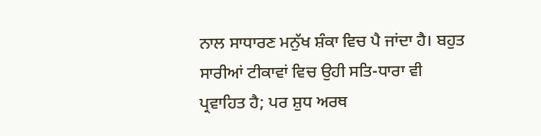ਨਾਲ ਸਾਧਾਰਣ ਮਨੁੱਖ ਸ਼ੰਕਾ ਵਿਚ ਪੈ ਜਾਂਦਾ ਹੈ। ਬਹੁਤ ਸਾਰੀਆਂ ਟੀਕਾਵਾਂ ਵਿਚ ਉਹੀ ਸਤਿ-ਧਾਰਾ ਵੀ ਪ੍ਰਵਾਹਿਤ ਹੈ; ਪਰ ਸ਼ੁਧ ਅਰਥ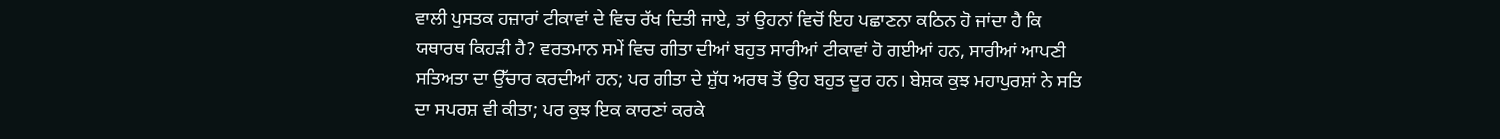ਵਾਲੀ ਪੁਸਤਕ ਹਜ਼ਾਰਾਂ ਟੀਕਾਵਾਂ ਦੇ ਵਿਚ ਰੱਖ ਦਿਤੀ ਜਾਏ, ਤਾਂ ਉਹਨਾਂ ਵਿਚੋਂ ਇਹ ਪਛਾਣਨਾ ਕਠਿਨ ਹੋ ਜਾਂਦਾ ਹੈ ਕਿ ਯਥਾਰਥ ਕਿਹੜੀ ਹੈ? ਵਰਤਮਾਨ ਸਮੇਂ ਵਿਚ ਗੀਤਾ ਦੀਆਂ ਬਹੁਤ ਸਾਰੀਆਂ ਟੀਕਾਵਾਂ ਹੋ ਗਈਆਂ ਹਨ, ਸਾਰੀਆਂ ਆਪਣੀ ਸਤਿਅਤਾ ਦਾ ਉੱਚਾਰ ਕਰਦੀਆਂ ਹਨ; ਪਰ ਗੀਤਾ ਦੇ ਸ਼ੁੱਧ ਅਰਥ ਤੋਂ ਉਹ ਬਹੁਤ ਦੂਰ ਹਨ। ਬੇਸ਼ਕ ਕੁਝ ਮਹਾਪੁਰਸ਼ਾਂ ਨੇ ਸਤਿ ਦਾ ਸਪਰਸ਼ ਵੀ ਕੀਤਾ; ਪਰ ਕੁਝ ਇਕ ਕਾਰਣਾਂ ਕਰਕੇ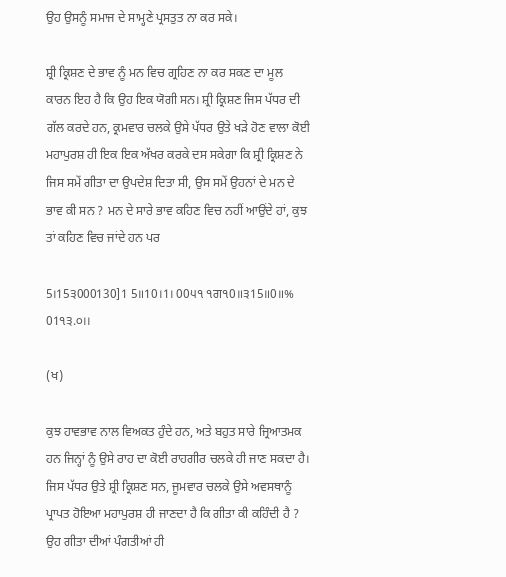ਉਹ ਉਸਨੂੰ ਸਮਾਜ ਦੇ ਸਾਮ੍ਹਣੇ ਪ੍ਰਸਤੁਤ ਨਾ ਕਰ ਸਕੇ।

ਸ਼੍ਰੀ ਕ੍ਰਿਸ਼ਣ ਦੇ ਭਾਵ ਨੂੰ ਮਨ ਵਿਚ ਗ੍ਰਹਿਣ ਨਾ ਕਰ ਸਕਣ ਦਾ ਮੂਲ ਕਾਰਨ ਇਹ ਹੈ ਕਿ ਉਹ ਇਕ ਯੋਗੀ ਸਨ। ਸ਼੍ਰੀ ਕ੍ਰਿਸ਼ਣ ਜਿਸ ਪੱਧਰ ਦੀ ਗੱਲ ਕਰਦੇ ਹਨ, ਕ੍ਰਮਵਾਰ ਚਲਕੇ ਉਸੇ ਪੱਧਰ ਉਤੇ ਖੜੇ ਹੋਣ ਵਾਲਾ ਕੋਈ ਮਹਾਪੁਰਸ਼ ਹੀ ਇਕ ਇਕ ਅੱਖਰ ਕਰਕੇ ਦਸ ਸਕੇਗਾ ਕਿ ਸ਼੍ਰੀ ਕ੍ਰਿਸ਼ਣ ਨੇ ਜਿਸ ਸਮੇਂ ਗੀਤਾ ਦਾ ਉਪਦੇਸ਼ ਦਿਤਾ ਸੀ, ਉਸ ਸਮੇਂ ਉਹਨਾਂ ਦੇ ਮਨ ਦੇ ਭਾਵ ਕੀ ਸਨ ? ਮਨ ਦੇ ਸਾਰੇ ਭਾਵ ਕਹਿਣ ਵਿਚ ਨਹੀਂ ਆਉਂਦੇ ਹਾਂ, ਕੁਝ ਤਾਂ ਕਹਿਣ ਵਿਚ ਜਾਂਦੇ ਹਨ ਪਰ

5।15੩000130]1 5॥10।1। 00੫੧ ੧ਗ੧0॥੩15॥0॥% 01੧੩.੦।।

(ਖ)

ਕੁਝ ਹਾਵਭਾਵ ਨਾਲ ਵਿਅਕਤ ਹੁੰਦੇ ਹਨ, ਅਤੇ ਬਹੁਤ ਸਾਰੇ ਜ੍ਰਿਆਤਮਕ ਹਨ ਜਿਨ੍ਹਾਂ ਨੂੰ ਉਸੇ ਰਾਹ ਦਾ ਕੋਈ ਰਾਹਗੀਰ ਚਲਕੇ ਹੀ ਜਾਣ ਸਕਦਾ ਹੈ। ਜਿਸ ਪੱਧਰ ਉਤੇ ਸ਼੍ਰੀ ਕ੍ਰਿਸ਼ਣ ਸਨ, ਜੂਮਵਾਰ ਚਲਕੇ ਉਸੇ ਅਵਸਥਾਨੂੰ ਪ੍ਰਾਪਤ ਹੋਇਆ ਮਹਾਪੁਰਸ਼ ਹੀ ਜਾਣਦਾ ਹੈ ਕਿ ਗੀਤਾ ਕੀ ਕਹਿੰਦੀ ਹੈ ? ਉਹ ਗੀਤਾ ਦੀਆਂ ਪੰਗਤੀਆਂ ਹੀ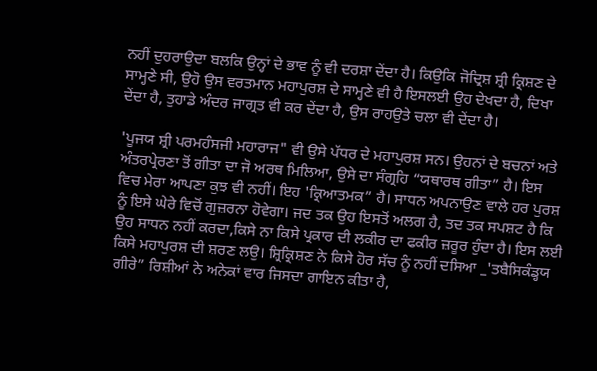ਨਹੀਂ ਦੁਹਰਾਉਦਾ ਬਲਕਿ ਉਨ੍ਹਾਂ ਦੇ ਭਾਵ ਨੂੰ ਵੀ ਦਰਸ਼ਾ ਦੇਂਦਾ ਹੈ। ਕਿਉਕਿ ਜੋਦ੍ਰਿਸ਼ ਸ਼੍ਰੀ ਕ੍ਰਿਸ਼ਣ ਦੇ ਸਾਮ੍ਹਣੇ ਸੀ, ਉਹੋ ਉਸ ਵਰਤਮਾਨ ਮਹਾਪੁਰਸ਼ ਦੇ ਸਾਮ੍ਹਣੇ ਵੀ ਹੈ ਇਸਲਈ ਉਹ ਦੇਖਦਾ ਹੈ, ਦਿਖਾ ਦੇਂਦਾ ਹੈ, ਤੁਹਾਡੇ ਅੰਦਰ ਜਾਗ੍ਰਤ ਵੀ ਕਰ ਦੇਂਦਾ ਹੈ, ਉਸ ਰਾਹਉਤੇ ਚਲਾ ਵੀ ਦੇਂਦਾ ਹੈ।

'ਪੂਜਯ ਸ਼੍ਰੀ ਪਰਮਹੰਸਜੀ ਮਹਾਰਾਜ" ਵੀ ਉਸੇ ਪੱਧਰ ਦੇ ਮਹਾਪੁਰਸ਼ ਸਨ। ਉਹਨਾਂ ਦੇ ਬਚਨਾਂ ਅਤੇ ਅੰਤਰਪ੍ਰੇਰਣਾ ਤੋਂ ਗੀਤਾ ਦਾ ਜੋ ਅਰਥ ਮਿਲਿਆ, ਉਸੇ ਦਾ ਸੰਗ੍ਰਹਿ “ਯਥਾਰਥ ਗੀਤਾ” ਹੈ। ਇਸ ਵਿਚ ਮੇਰਾ ਆਪਣਾ ਕੁਝ ਵੀ ਨਹੀਂ। ਇਹ 'ਕ੍ਰਿਆਤਮਕ” ਹੈ। ਸਾਧਨ ਅਪਨਾਉਣ ਵਾਲੇ ਹਰ ਪੁਰਸ਼ ਨੂੰ ਇਸੇ ਘੇਰੇ ਵਿਚੋਂ ਗੁਜ਼ਰਨਾ ਹੋਵੇਗਾ। ਜਦ ਤਕ ਉਹ ਇਸਤੋਂ ਅਲਗ ਹੈ, ਤਦ ਤਕ ਸਪਸ਼ਟ ਹੈ ਕਿ ਉਹ ਸਾਧਨ ਨਹੀਂ ਕਰਦਾ,ਕਿਸੇ ਨਾ ਕਿਸੇ ਪ੍ਰਕਾਰ ਦੀ ਲਕੀਰ ਦਾ ਫਕੀਰ ਜ਼ਰੂਰ ਹੁੰਦਾ ਹੈ। ਇਸ ਲਈ ਕਿਸੇ ਮਹਾਪੁਰਸ਼ ਦੀ ਸ਼ਰਣ ਲਉ। ਸ਼੍ਰਿਕ੍ਰਿਸ਼ਣ ਨੇ ਕਿਸੇ ਹੋਰ ਸੱਚ ਨੂੰ ਨਹੀਂ ਦਸਿਆ _'ਤਬੈਸਿਕੰਡ੍ਹਯ ਗੀਰੇ” ਰਿਸ਼ੀਆਂ ਨੇ ਅਨੇਕਾਂ ਵਾਰ ਜਿਸਦਾ ਗਾਇਨ ਕੀਤਾ ਹੈ,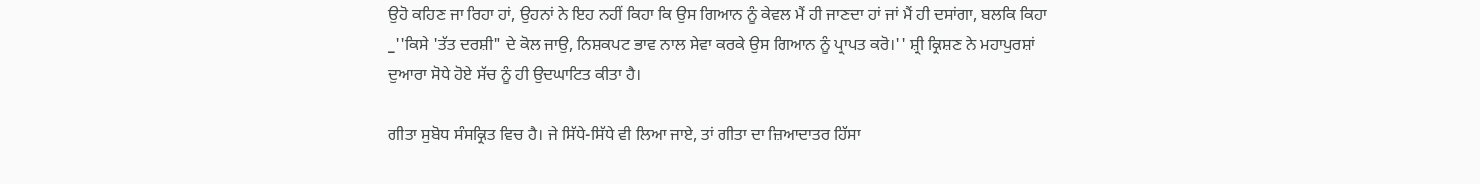ਉਹੋ ਕਹਿਣ ਜਾ ਰਿਹਾ ਹਾਂ, ਉਹਨਾਂ ਨੇ ਇਹ ਨਹੀਂ ਕਿਹਾ ਕਿ ਉਸ ਗਿਆਨ ਨੂੰ ਕੇਵਲ ਮੈਂ ਹੀ ਜਾਣਦਾ ਹਾਂ ਜਾਂ ਮੈਂ ਹੀ ਦਸਾਂਗਾ, ਬਲਕਿ ਕਿਹਾ _''ਕਿਸੇ 'ਤੱਤ ਦਰਸ਼ੀ" ਦੇ ਕੋਲ ਜਾਉ, ਨਿਸ਼ਕਪਟ ਭਾਵ ਨਾਲ ਸੇਵਾ ਕਰਕੇ ਉਸ ਗਿਆਨ ਨੂੰ ਪ੍ਰਾਪਤ ਕਰੋ।'' ਸ਼੍ਰੀ ਕ੍ਰਿਸ਼ਣ ਨੇ ਮਹਾਪੁਰਸ਼ਾਂ ਦੁਆਰਾ ਸੋਧੇ ਹੋਏ ਸੱਚ ਨੂੰ ਹੀ ਉਦਘਾਟਿਤ ਕੀਤਾ ਹੈ।

ਗੀਤਾ ਸੁਬੋਧ ਸੰਸਕ੍ਰਿਤ ਵਿਚ ਹੈ। ਜੇ ਸਿੱਧੇ-ਸਿੱਧੇ ਵੀ ਲਿਆ ਜਾਏ, ਤਾਂ ਗੀਤਾ ਦਾ ਜ਼ਿਆਦਾਤਰ ਹਿੱਸਾ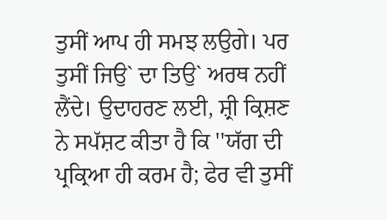ਤੁਸੀਂ ਆਪ ਹੀ ਸਮਝ ਲਉਗੇ। ਪਰ ਤੁਸੀਂ ਜਿਉ` ਦਾ ਤਿਉ` ਅਰਥ ਨਹੀਂ ਲੈਂਦੇ। ਉਦਾਹਰਣ ਲਈ, ਸ਼੍ਰੀ ਕ੍ਰਿਸ਼ਣ ਨੇ ਸਪੱਸ਼ਟ ਕੀਤਾ ਹੈ ਕਿ ''ਯੱਗ ਦੀ ਪ੍ਰਕ੍ਰਿਆ ਹੀ ਕਰਮ ਹੈ; ਫੇਰ ਵੀ ਤੁਸੀਂ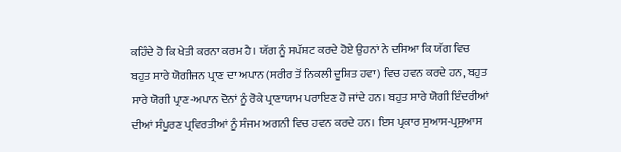ਕਹਿੰਦੇ ਹੋ ਕਿ ਖੇਤੀ ਕਰਨਾ ਕਰਮ ਹੈ। ਯੱਗ ਨੂੰ ਸਪੱਸ਼ਟ ਕਰਦੇ ਹੋਏ ਉਹਨਾਂ ਨੇ ਦਸਿਆ ਕਿ ਯੱਗ ਵਿਚ ਬਹੁਤ ਸਾਰੇ ਯੋਗੀਜਨ ਪ੍ਰਾਣ ਦਾ ਅਪਾਨ (ਸਰੀਰ ਤੋਂ ਨਿਕਲੀ ਦੂਸ਼ਿਤ ਹਵਾ) ਵਿਚ ਹਵਨ ਕਰਦੇ ਹਨ, ਬਹੁਤ ਸਾਰੇ ਯੋਗੀ ਪ੍ਰਾਣ-ਅਪਾਨ ਦੋਨਾਂ ਨੂੰ ਰੋਕੇ ਪ੍ਰਾਣਾਯਾਮ ਪਰਾਇਣ ਹੋ ਜਾਂਦੇ ਹਨ। ਬਹੁਤ ਸਾਰੇ ਯੋਗੀ ਇੰਦਰੀਆਂ ਦੀਆਂ ਸੰਪੂਰਣ ਪ੍ਰਵਿਰਤੀਆਂ ਨੂੰ ਸੰਜਮ ਅਗਨੀ ਵਿਚ ਹਵਨ ਕਰਦੇ ਹਨ। ਇਸ ਪ੍ਰਕਾਰ ਸੁਆਸ-ਪ੍ਰਸੁਆਸ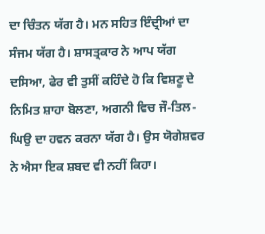ਦਾ ਚਿੰਤਨ ਯੱਗ ਹੈ। ਮਨ ਸਹਿਤ ਇੰਦ੍ਰੀਆਂ ਦਾ ਸੰਜਮ ਯੱਗ ਹੈ। ਸ਼ਾਸਤ੍ਰਕਾਰ ਨੇ ਆਪ ਯੱਗ ਦਸਿਆ, ਫੇਰ ਵੀ ਤੁਸੀਂ ਕਹਿੰਦੇ ਹੋ ਕਿ ਵਿਸ਼ਣੂ ਦੇ ਨਿਮਿਤ ਸ਼ਾਹਾ ਬੋਲਣਾ, ਅਗਨੀ ਵਿਚ ਜੌ-ਤਿਲ-ਘਿਉ ਦਾ ਹਵਨ ਕਰਨਾ ਯੱਗ ਹੈ। ਉਸ ਯੋਗੇਸ਼ਵਰ ਨੇ ਐਸਾ ਇਕ ਸ਼ਬਦ ਵੀ ਨਹੀਂ ਕਿਹਾ।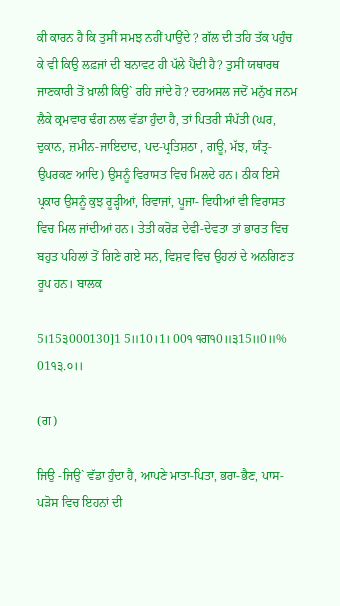ਕੀ ਕਾਰਨ ਹੈ ਕਿ ਤੁਸੀਂ ਸਮਝ ਨਹੀਂ ਪਾਉਂਦੇ ? ਗੱਲ ਦੀ ਤਹਿ ਤੱਕ ਪਹੁੰਚ ਕੇ ਵੀ ਕਿਉ ਲਫ਼ਜਾਂ ਦੀ ਬਨਾਵਟ ਹੀ ਪੱਲੇ ਪੈਂਦੀ ਹੈ? ਤੁਸੀਂ ਯਥਾਰਥ ਜਾਣਕਾਰੀ ਤੋਂ ਖ਼ਾਲੀ ਕਿਉ` ਰਹਿ ਜਾਂਦੇ ਹੋ? ਦਰਅਸਲ ਜਦੋਂ ਮਨੁੱਖ ਜਨਮ ਲੈਕੇ ਕ੍ਰਮਵਾਰ ਢੰਗ ਨਾਲ ਵੱਡਾ ਹੁੰਦਾ ਹੈ, ਤਾਂ ਪਿਤਰੀ ਸੰਪੱਤੀ (ਘਰ, ਦੁਕਾਨ, ਜ਼ਮੀਨ-ਜਾਇਦਾਦ, ਪਦ-ਪ੍ਰਤਿਸ਼ਠਾ , ਗਊ, ਮੱਝ, ਯੰਤ੍ਰ-ਉਪਰਕਣ ਆਦਿ) ਉਸਨੂੰ ਵਿਰਾਸਤ ਵਿਚ ਮਿਲਦੇ ਹਨ। ਠੀਕ ਇਸੇ ਪ੍ਰਕਾਰ ਉਸਨੂੰ ਕੁਝ ਰੂੜ੍ਹੀਆਂ, ਰਿਵਾਜਾਂ, ਪੂਜਾ- ਵਿਧੀਆਂ ਵੀ ਵਿਰਾਸਤ ਵਿਚ ਮਿਲ ਜਾਂਦੀਆਂ ਹਨ। ਤੇਤੀ ਕਰੋੜ ਦੇਵੀ-ਦੇਵਤਾ ਤਾਂ ਭਾਰਤ ਵਿਚ ਬਹੁਤ ਪਹਿਲਾਂ ਤੋਂ ਗਿਣੇ ਗਏ ਸਨ, ਵਿਸ਼ਵ ਵਿਚ ਉਹਨਾਂ ਦੇ ਅਨਗਿਣਤ ਰੂਪ ਹਨ। ਬਾਲਕ

5।15੩000130]1 5॥10।1। 00੧ ੧ਗ੧0॥੩15॥0॥% 01੧੩.੦।।

(ਗ)

ਜਿਉ -ਜਿਉ` ਵੱਡਾ ਹੁੰਦਾ ਹੈ, ਆਪਣੇ ਮਾਤਾ-ਪਿਤਾ, ਭਰਾ-ਭੈਣ, ਪਾਸ-ਪੜੋਸ ਵਿਚ ਇਹਨਾਂ ਦੀ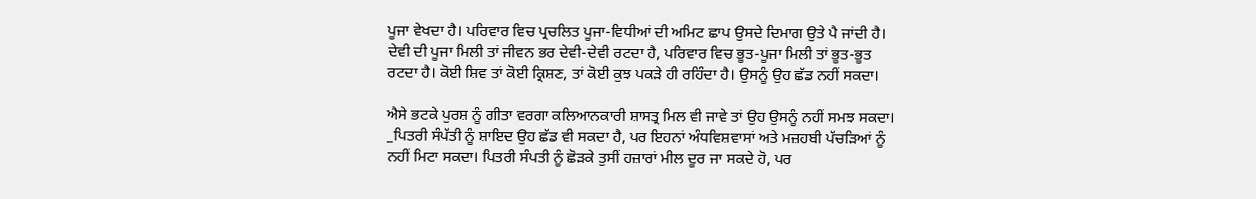ਪੂਜਾ ਵੇਖਦਾ ਹੈ। ਪਰਿਵਾਰ ਵਿਚ ਪ੍ਰਚਲਿਤ ਪੂਜਾ-ਵਿਧੀਆਂ ਦੀ ਅਮਿਟ ਛਾਪ ਉਸਦੇ ਦਿਮਾਗ ਉਤੇ ਪੈ ਜਾਂਦੀ ਹੈ। ਦੇਵੀ ਦੀ ਪੂਜਾ ਮਿਲੀ ਤਾਂ ਜੀਵਨ ਭਰ ਦੇਵੀ-ਦੇਵੀ ਰਟਦਾ ਹੈ, ਪਰਿਵਾਰ ਵਿਚ ਭੂਤ-ਪੂਜਾ ਮਿਲੀ ਤਾਂ ਭੂਤ-ਭੂਤ ਰਟਦਾ ਹੈ। ਕੋਈ ਸ਼ਿਵ ਤਾਂ ਕੋਈ ਕ੍ਰਿਸ਼ਣ, ਤਾਂ ਕੋਈ ਕੁਝ ਪਕੜੇ ਹੀ ਰਹਿੰਦਾ ਹੈ। ਉਸਨੂੰ ਉਹ ਛੱਡ ਨਹੀਂ ਸਕਦਾ।

ਐਸੇ ਭਟਕੇ ਪੁਰਸ਼ ਨੂੰ ਗੀਤਾ ਵਰਗਾ ਕਲਿਆਨਕਾਰੀ ਸ਼ਾਸਤ੍ਰ ਮਿਲ ਵੀ ਜਾਵੇ ਤਾਂ ਉਹ ਉਸਨੂੰ ਨਹੀਂ ਸਮਝ ਸਕਦਾ। _ਪਿਤਰੀ ਸੰਪੱਤੀ ਨੂੰ ਸ਼ਾਇਦ ਉਹ ਛੱਡ ਵੀ ਸਕਦਾ ਹੈ, ਪਰ ਇਹਨਾਂ ਅੰਧਵਿਸ਼ਵਾਸਾਂ ਅਤੇ ਮਜ਼ਹਬੀ ਪੱਚੜਿਆਂ ਨੂੰ ਨਹੀਂ ਮਿਟਾ ਸਕਦਾ। ਪਿਤਰੀ ਸੰਪਤੀ ਨੂੰ ਛੋੜਕੇ ਤੁਸੀਂ ਹਜ਼ਾਰਾਂ ਮੀਲ ਦੂਰ ਜਾ ਸਕਦੇ ਹੋ, ਪਰ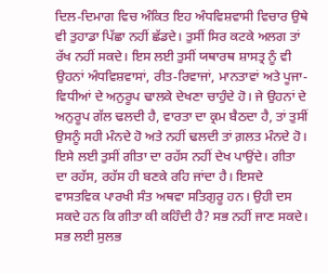ਦਿਲ-ਦਿਮਾਗ ਵਿਚ ਅੰਕਿਤ ਇਹ ਅੰਧਵਿਸ਼ਵਾਸੀ ਵਿਚਾਰ ਉਥੇ ਵੀ ਤੁਹਾਡਾ ਪਿੱਛਾ ਨਹੀਂ ਛੱਡਦੇ। ਤੁਸੀਂ ਸਿਰ ਕਟਕੇ ਅਲਗ ਤਾਂ ਰੱਖ ਨਹੀਂ ਸਕਦੇ। ਇਸ ਲਈ ਤੁਸੀਂ ਯਥਾਰਥ ਸ਼ਾਸਤ੍ਰ ਨੂੰ ਵੀ ਉਹਨਾਂ ਅੰਧਵਿਸ਼ਵਾਸਾਂ, ਰੀਤ-ਰਿਵਾਜਾਂ, ਮਾਨਤਾਵਾਂ ਅਤੇ ਪੂਜਾ-ਵਿਧੀਆਂ ਦੇ ਅਨੁਰੂਪ ਢਾਲਕੇ ਦੇਖਣਾ ਚਾਹੁੰਦੇ ਹੋ। ਜੇ ਉਹਨਾਂ ਦੇ ਅਨੁਰੂਪ ਗੱਲ ਢਲਦੀ ਹੈ, ਵਾਰਤਾ ਦਾ ਕ੍ਰਮ ਬੈਠਦਾ ਹੈ, ਤਾਂ ਤੁਸੀਂ ਉਸਨੂੰ ਸਹੀ ਮੰਨਦੇ ਹੋ ਅਤੇ ਨਹੀਂ ਢਲਦੀ ਤਾਂ ਗ਼ਲਤ ਮੰਨਦੇ ਹੋ। ਇਸੇ ਲਈ ਤੁਸੀਂ ਗੀਤਾ ਦਾ ਰਹੱਸ ਨਹੀਂ ਦੇਖ ਪਾਉਂਦੇ। ਗੀਤਾ ਦਾ ਰਹੱਸ, ਰਹੱਸ ਹੀ ਬਣਕੇ ਰਹਿ ਜਾਂਦਾ ਹੈ। ਇਸਦੇ ਵਾਸਤਵਿਕ ਪਾਰਖੀ ਸੰਤ ਅਥਵਾ ਸਤਿਗੁਰੂ ਹਨ। ਉਹੀ ਦਸ ਸਕਦੇ ਹਨ ਕਿ ਗੀਤਾ ਕੀ ਕਹਿੰਦੀ ਹੈ? ਸਭ ਨਹੀਂ ਜਾਣ ਸਕਦੇ। ਸਭ ਲਈ ਸੁਲਭ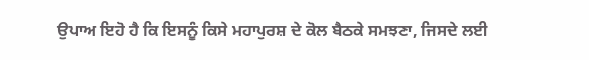ਉਪਾਅ ਇਹੋ ਹੈ ਕਿ ਇਸਨੂੰ ਕਿਸੇ ਮਹਾਪੁਰਸ਼ ਦੇ ਕੋਲ ਬੈਠਕੇ ਸਮਝਣਾ, ਜਿਸਦੇ ਲਈ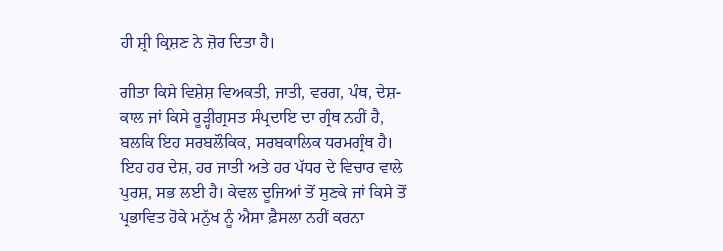ਹੀ ਸ਼੍ਰੀ ਕ੍ਰਿਸ਼ਣ ਨੇ ਜ਼ੋਰ ਦਿਤਾ ਹੈ।

ਗੀਤਾ ਕਿਸੇ ਵਿਸ਼ੇਸ਼ ਵਿਅਕਤੀ, ਜਾਤੀ, ਵਰਗ, ਪੰਥ, ਦੇਸ਼-ਕਾਲ ਜਾਂ ਕਿਸੇ ਰੂੜ੍ਹੀਗ੍ਰਸਤ ਸੰਪ੍ਰਦਾਇ ਦਾ ਗ੍ਰੰਥ ਨਹੀਂ ਹੈ, ਬਲਕਿ ਇਹ ਸਰਬਲੌਕਿਕ, ਸਰਬਕਾਲਿਕ ਧਰਮਗ੍ਰੰਥ ਹੈ। ਇਹ ਹਰ ਦੇਸ਼, ਹਰ ਜਾਤੀ ਅਤੇ ਹਰ ਪੱਧਰ ਦੇ ਵਿਚਾਰ ਵਾਲੇ ਪੁਰਸ਼, ਸਭ ਲਈ ਹੈ। ਕੇਵਲ ਦੂਜਿਆਂ ਤੋਂ ਸੁਣਕੇ ਜਾਂ ਕਿਸੇ ਤੋਂ ਪ੍ਰਭਾਵਿਤ ਹੋਕੇ ਮਨੁੱਖ ਨੂੰ ਐਸਾ ਫ਼ੈਸਲਾ ਨਹੀਂ ਕਰਨਾ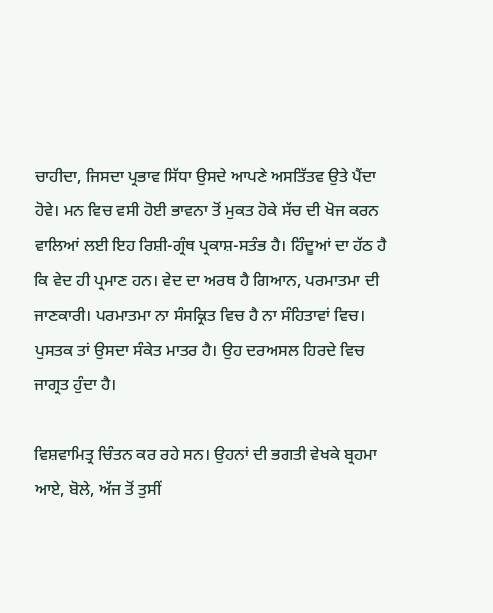ਚਾਹੀਦਾ, ਜਿਸਦਾ ਪ੍ਰਭਾਵ ਸਿੱਧਾ ਉਸਦੇ ਆਪਣੇ ਅਸਤਿੱਤਵ ਉਤੇ ਪੈਂਦਾ ਹੋਵੇ। ਮਨ ਵਿਚ ਵਸੀ ਹੋਈ ਭਾਵਨਾ ਤੋਂ ਮੁਕਤ ਹੋਕੇ ਸੱਚ ਦੀ ਖੋਜ ਕਰਨ ਵਾਲਿਆਂ ਲਈ ਇਹ ਰਿਸ਼ੀ-ਗ੍ਰੰਥ ਪ੍ਰਕਾਸ਼-ਸਤੰਭ ਹੈ। ਹਿੰਦੂਆਂ ਦਾ ਹੱਠ ਹੈ ਕਿ ਵੇਦ ਹੀ ਪ੍ਰਮਾਣ ਹਨ। ਵੇਦ ਦਾ ਅਰਥ ਹੈ ਗਿਆਨ, ਪਰਮਾਤਮਾ ਦੀ ਜਾਣਕਾਰੀ। ਪਰਮਾਤਮਾ ਨਾ ਸੰਸਕ੍ਰਿਤ ਵਿਚ ਹੈ ਨਾ ਸੰਹਿਤਾਵਾਂ ਵਿਚ। ਪੁਸਤਕ ਤਾਂ ਉਸਦਾ ਸੰਕੇਤ ਮਾਤਰ ਹੈ। ਉਹ ਦਰਅਸਲ ਹਿਰਦੇ ਵਿਚ ਜਾਗ੍ਰਤ ਹੁੰਦਾ ਹੈ।

ਵਿਸ਼ਵਾਮਿਤ੍ਰ ਚਿੰਤਨ ਕਰ ਰਹੇ ਸਨ। ਉਹਨਾਂ ਦੀ ਭਗਤੀ ਵੇਖਕੇ ਬ੍ਰਹਮਾ ਆਏ, ਬੋਲੇ, ਅੱਜ ਤੋਂ ਤੁਸੀਂ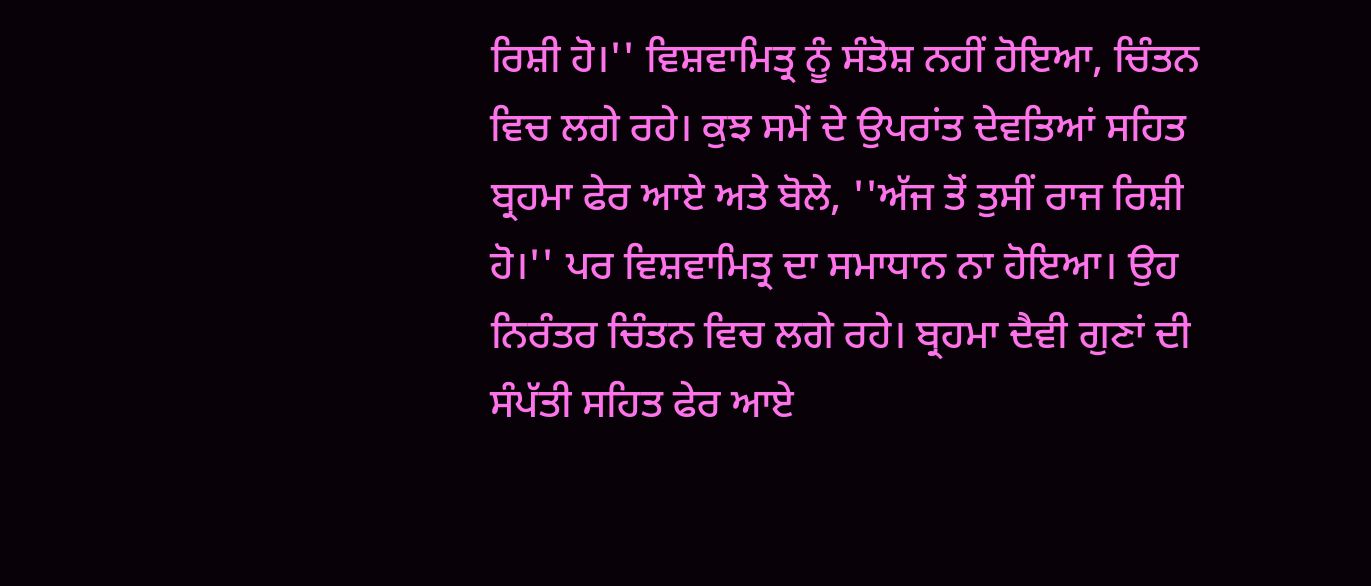ਰਿਸ਼ੀ ਹੋ।'' ਵਿਸ਼ਵਾਮਿਤ੍ਰ ਨੂੰ ਸੰਤੋਸ਼ ਨਹੀਂ ਹੋਇਆ, ਚਿੰਤਨ ਵਿਚ ਲਗੇ ਰਹੇ। ਕੁਝ ਸਮੇਂ ਦੇ ਉਪਰਾਂਤ ਦੇਵਤਿਆਂ ਸਹਿਤ ਬ੍ਰਹਮਾ ਫੇਰ ਆਏ ਅਤੇ ਬੋਲੇ, ''ਅੱਜ ਤੋਂ ਤੁਸੀਂ ਰਾਜ ਰਿਸ਼ੀ ਹੋ।'' ਪਰ ਵਿਸ਼ਵਾਮਿਤ੍ਰ ਦਾ ਸਮਾਧਾਨ ਨਾ ਹੋਇਆ। ਉਹ ਨਿਰੰਤਰ ਚਿੰਤਨ ਵਿਚ ਲਗੇ ਰਹੇ। ਬ੍ਰਹਮਾ ਦੈਵੀ ਗੁਣਾਂ ਦੀ ਸੰਪੱਤੀ ਸਹਿਤ ਫੇਰ ਆਏ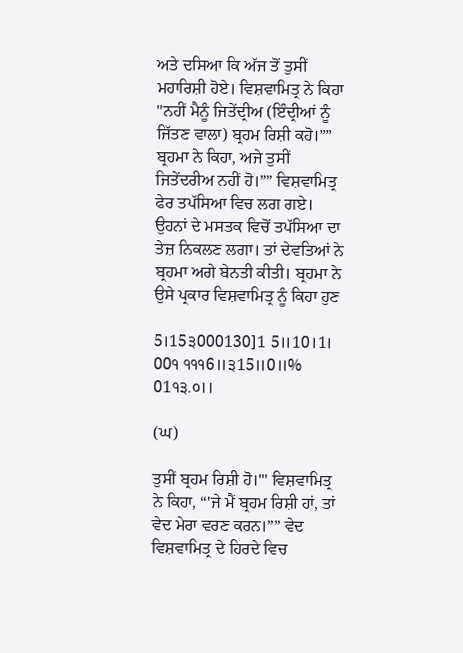ਅਤੇ ਦਸਿਆ ਕਿ ਅੱਜ ਤੋਂ ਤੁਸੀਂ ਮਹਾਰਿਸ਼ੀ ਹੋਏ। ਵਿਸ਼ਵਾਮਿਤ੍ਰ ਨੇ ਕਿਹਾ ''ਨਹੀਂ ਮੈਨੂੰ ਜਿਤੇਂਦ੍ਰੀਅ (ਇੰਦ੍ਰੀਆਂ ਨੂੰ ਜਿੱਤਣ ਵਾਲਾ) ਬ੍ਰਹਮ ਰਿਸ਼ੀ ਕਹੋ।”” ਬ੍ਰਹਮਾ ਨੇ ਕਿਹਾ, ਅਜੇ ਤੁਸੀਂ ਜਿਤੇਂਦਰੀਅ ਨਹੀਂ ਹੋ।”” ਵਿਸ਼ਵਾਮਿਤ੍ਰ ਫੇਰ ਤਪੱਸਿਆ ਵਿਚ ਲਗ ਗਏ। ਉਹਨਾਂ ਦੇ ਮਸਤਕ ਵਿਚੋਂ ਤਪੱਸਿਆ ਦਾ ਤੇਜ਼ ਨਿਕਲਣ ਲਗਾ। ਤਾਂ ਦੇਵਤਿਆਂ ਨੇ ਬ੍ਰਹਮਾ ਅਗੇ ਬੇਨਤੀ ਕੀਤੀ। ਬ੍ਰਹਮਾ ਨੇ ਉਸੇ ਪ੍ਰਕਾਰ ਵਿਸ਼ਵਾਮਿਤ੍ਰ ਨੂੰ ਕਿਹਾ ਹੁਣ

5।15੩000130]1 5॥10।1। 00੧ ੧੧੧6॥੩15॥0॥% 01੧੩.੦।।

(ਘ)

ਤੁਸੀਂ ਬ੍ਰਹਮ ਰਿਸ਼ੀ ਹੋ।'" ਵਿਸ਼ਵਾਮਿਤ੍ਰ ਨੇ ਕਿਹਾ, “'ਜੇ ਮੈਂ ਬ੍ਰਹਮ ਰਿਸ਼ੀ ਹਾਂ, ਤਾਂ ਵੇਦ ਮੇਰਾ ਵਰਣ ਕਰਨ।”” ਵੇਦ ਵਿਸ਼ਵਾਮਿਤ੍ਰ ਦੇ ਹਿਰਦੇ ਵਿਚ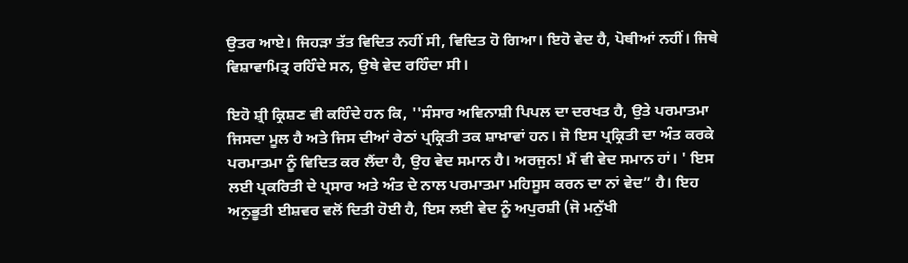ਉਤਰ ਆਏ। ਜਿਹੜਾ ਤੱਤ ਵਿਦਿਤ ਨਹੀਂ ਸੀ, ਵਿਦਿਤ ਹੋ ਗਿਆ। ਇਹੋ ਵੇਦ ਹੈ, ਪੋਥੀਆਂ ਨਹੀਂ। ਜਿਥੇ ਵਿਸ਼ਾਵਾਮਿਤ੍ਰ ਰਹਿੰਦੇ ਸਨ, ਉਥੇ ਵੇਦ ਰਹਿੰਦਾ ਸੀ।

ਇਹੋ ਸ਼੍ਰੀ ਕ੍ਰਿਸ਼ਣ ਵੀ ਕਹਿੰਦੇ ਹਨ ਕਿ, ''ਸੰਸਾਰ ਅਵਿਨਾਸ਼ੀ ਪਿਪਲ ਦਾ ਦਰਖਤ ਹੈ, ਉਤੇ ਪਰਮਾਤਮਾ ਜਿਸਦਾ ਮੂਲ ਹੈ ਅਤੇ ਜਿਸ ਦੀਆਂ ਰੇਠਾਂ ਪ੍ਰਕ੍ਰਿਤੀ ਤਕ ਸ਼ਾਖ਼ਾਵਾਂ ਹਨ। ਜੋ ਇਸ ਪ੍ਰਕ੍ਰਿਤੀ ਦਾ ਅੰਤ ਕਰਕੇ ਪਰਮਾਤਮਾ ਨੂੰ ਵਿਦਿਤ ਕਰ ਲੈਂਦਾ ਹੈ, ਉਹ ਵੇਦ ਸਮਾਨ ਹੈ। ਅਰਜੁਨ! ਮੈਂ ਵੀ ਵੇਦ ਸਮਾਨ ਹਾਂ। ' ਇਸ ਲਈ ਪ੍ਰਕਰਿਤੀ ਦੇ ਪ੍ਰਸਾਰ ਅਤੇ ਅੰਤ ਦੇ ਨਾਲ ਪਰਮਾਤਮਾ ਮਹਿਸੂਸ ਕਰਨ ਦਾ ਨਾਂ ਵੇਦ” ਹੈ। ਇਹ ਅਨੁਭੂਤੀ ਈਸ਼ਵਰ ਵਲੋਂ ਦਿਤੀ ਹੋਈ ਹੈ, ਇਸ ਲਈ ਵੇਦ ਨੂੰ ਅਪੁਰਸ਼ੀ (ਜੋ ਮਨੁੱਖੀ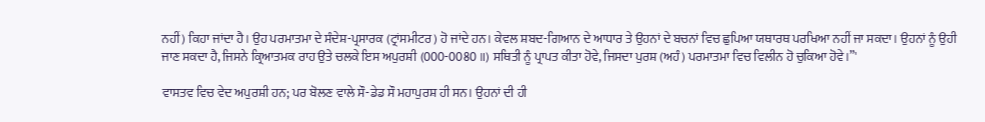ਨਹੀਂ) ਕਿਹਾ ਜਾਂਦਾ ਹੈ। ਉਹ ਪਰਮਾਤਮਾ ਦੇ ਸੰਦੇਸ਼-ਪ੍ਰਸਾਰਕ (ਟ੍ਰਾਂਸਮੀਟਰ) ਹੋ ਜਾਂਦੇ ਹਨ। ਕੇਵਲ ਸ਼ਬਦ-ਗਿਆਨ ਦੇ ਆਧਾਰ ਤੇ ਉਹਨਾਂ ਦੇ ਬਚਨਾਂ ਵਿਚ ਛੁਪਿਆ ਯਥਾਰਥ ਪਰਖਿਆ ਨਹੀਂ ਜਾ ਸਕਦਾ। ਉਹਨਾਂ ਨੂੰ ਉਹੀ ਜਾਣ ਸਕਦਾ ਹੈ, ਜਿਸਨੇ ਕ੍ਰਿਆਤਮਕ ਰਾਹ ਉਤੇ ਚਲਕੇ ਇਸ ਅਪੁਰਸ਼ੀ (000-0080॥) ਸਥਿਤੀ ਨੂੰ ਪ੍ਰਾਪਤ ਕੀਤਾ ਹੋਵੇ, ਜਿਸਦਾ ਪੁਰਸ਼ (ਅਹੰ) ਪਰਮਾਤਮਾ ਵਿਚ ਵਿਲੀਨ ਹੋ ਚੁਕਿਆ ਹੋਵੇ।”'

ਵਾਸਤਵ ਵਿਚ ਵੇਦ ਅਪੁਰਸ਼ੀ ਹਨ; ਪਰ ਬੋਲਣ ਵਾਲੇ ਸੌ-ਡੇਡ ਸੌ ਮਹਾਪੁਰਸ਼ ਹੀ ਸਨ। ਉਹਨਾਂ ਦੀ ਹੀ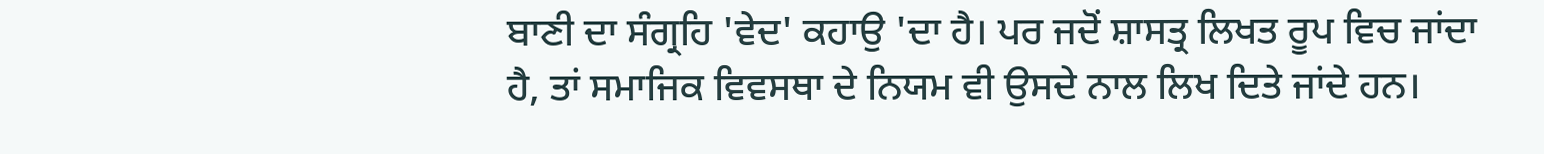ਬਾਣੀ ਦਾ ਸੰਗ੍ਰਹਿ 'ਵੇਦ' ਕਹਾਉ 'ਦਾ ਹੈ। ਪਰ ਜਦੋਂ ਸ਼ਾਸਤ੍ਰ ਲਿਖਤ ਰੂਪ ਵਿਚ ਜਾਂਦਾ ਹੈ, ਤਾਂ ਸਮਾਜਿਕ ਵਿਵਸਥਾ ਦੇ ਨਿਯਮ ਵੀ ਉਸਦੇ ਨਾਲ ਲਿਖ ਦਿਤੇ ਜਾਂਦੇ ਹਨ।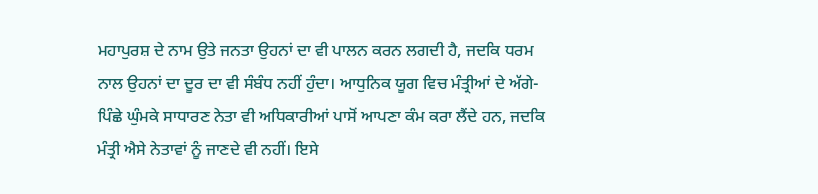ਮਹਾਪੁਰਸ਼ ਦੇ ਨਾਮ ਉਤੇ ਜਨਤਾ ਉਹਨਾਂ ਦਾ ਵੀ ਪਾਲਨ ਕਰਨ ਲਗਦੀ ਹੈ, ਜਦਕਿ ਧਰਮ ਨਾਲ ਉਹਨਾਂ ਦਾ ਦੂਰ ਦਾ ਵੀ ਸੰਬੰਧ ਨਹੀਂ ਹੁੰਦਾ। ਆਧੁਨਿਕ ਯੂਗ ਵਿਚ ਮੰਤ੍ਰੀਆਂ ਦੇ ਅੱਗੇ-ਪਿੰਛੇ ਘੁੰਮਕੇ ਸਾਧਾਰਣ ਨੇਤਾ ਵੀ ਅਧਿਕਾਰੀਆਂ ਪਾਸੋਂ ਆਪਣਾ ਕੰਮ ਕਰਾ ਲੈਂਦੇ ਹਨ, ਜਦਕਿ ਮੰਤ੍ਰੀ ਐਸੇ ਨੇਤਾਵਾਂ ਨੂੰ ਜਾਣਦੇ ਵੀ ਨਹੀਂ। ਇਸੇ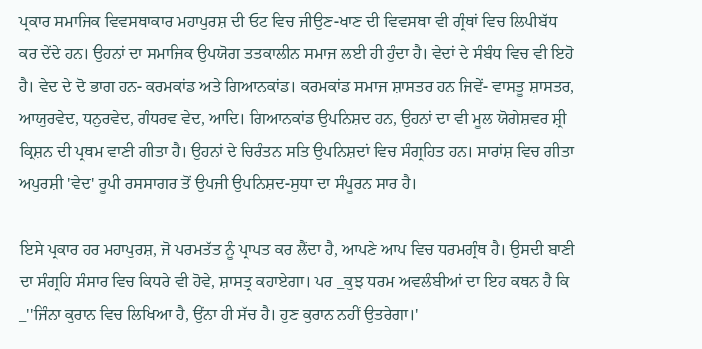ਪ੍ਰਕਾਰ ਸਮਾਜਿਕ ਵਿਵਸਥਾਕਾਰ ਮਹਾਪੁਰਸ਼ ਦੀ ਓਟ ਵਿਚ ਜੀਉਣ-ਖਾਣ ਦੀ ਵਿਵਸਥਾ ਵੀ ਗ੍ਰੰਥਾਂ ਵਿਚ ਲਿਪੀਬੱਧ ਕਰ ਦੇਂਦੇ ਹਨ। ਉਹਨਾਂ ਦਾ ਸਮਾਜਿਕ ਉਪਯੋਗ ਤਤਕਾਲੀਨ ਸਮਾਜ ਲਈ ਹੀ ਹੁੰਦਾ ਹੈ। ਵੇਦਾਂ ਦੇ ਸੰਬੰਧ ਵਿਚ ਵੀ ਇਹੋ ਹੈ। ਵੇਦ ਦੇ ਦੋ ਭਾਗ ਹਨ- ਕਰਮਕਾਂਡ ਅਤੇ ਗਿਆਨਕਾਂਡ। ਕਰਮਕਾਂਡ ਸਮਾਜ ਸ਼ਾਸਤਰ ਹਨ ਜਿਵੇਂ- ਵਾਸਤੂ ਸ਼ਾਸਤਰ, ਆਯੁਰਵੇਦ, ਧਨੁਰਵੇਦ, ਗੰਧਰਵ ਵੇਦ, ਆਦਿ। ਗਿਆਨਕਾਂਡ ਉਪਨਿਸ਼ਦ ਹਨ, ਉਹਨਾਂ ਦਾ ਵੀ ਮੂਲ ਯੋਗੇਸ਼ਵਰ ਸ਼੍ਰੀ ਕ੍ਰਿਸ਼ਨ ਦੀ ਪ੍ਰਥਮ ਵਾਣੀ ਗੀਤਾ ਹੈ। ਉਹਨਾਂ ਦੇ ਚਿਰੰਤਨ ਸਤਿ ਉਪਨਿਸ਼ਦਾਂ ਵਿਚ ਸੰਗ੍ਰਹਿਤ ਹਨ। ਸਾਰਾਂਸ਼ ਵਿਚ ਗੀਤਾ ਅਪੁਰਸ਼ੀ 'ਵੇਦ' ਰੂਪੀ ਰਸਸਾਗਰ ਤੋਂ ਉਪਜੀ ਉਪਨਿਸ਼ਦ-ਸੁਧਾ ਦਾ ਸੰਪੂਰਨ ਸਾਰ ਹੈ।

ਇਸੇ ਪ੍ਰਕਾਰ ਹਰ ਮਹਾਪੁਰਸ਼, ਜੋ ਪਰਮਤੱਤ ਨੂੰ ਪ੍ਰਾਪਤ ਕਰ ਲੈਂਦਾ ਹੈ, ਆਪਣੇ ਆਪ ਵਿਚ ਧਰਮਗ੍ਰੰਥ ਹੈ। ਉਸਦੀ ਬਾਣੀ ਦਾ ਸੰਗ੍ਰਹਿ ਸੰਸਾਰ ਵਿਚ ਕਿਧਰੇ ਵੀ ਹੋਵੇ, ਸ਼ਾਸਤ੍ਰ ਕਹਾਏਗਾ। ਪਰ _ਕੁਝ ਧਰਮ ਅਵਲੰਬੀਆਂ ਦਾ ਇਹ ਕਥਨ ਹੈ ਕਿ _''ਜਿੰਨਾ ਕੁਰਾਨ ਵਿਚ ਲਿਖਿਆ ਹੈ, ਉਂਨਾ ਹੀ ਸੱਚ ਹੈ। ਹੁਣ ਕੁਰਾਨ ਨਹੀਂ ਉਤਰੇਗਾ।'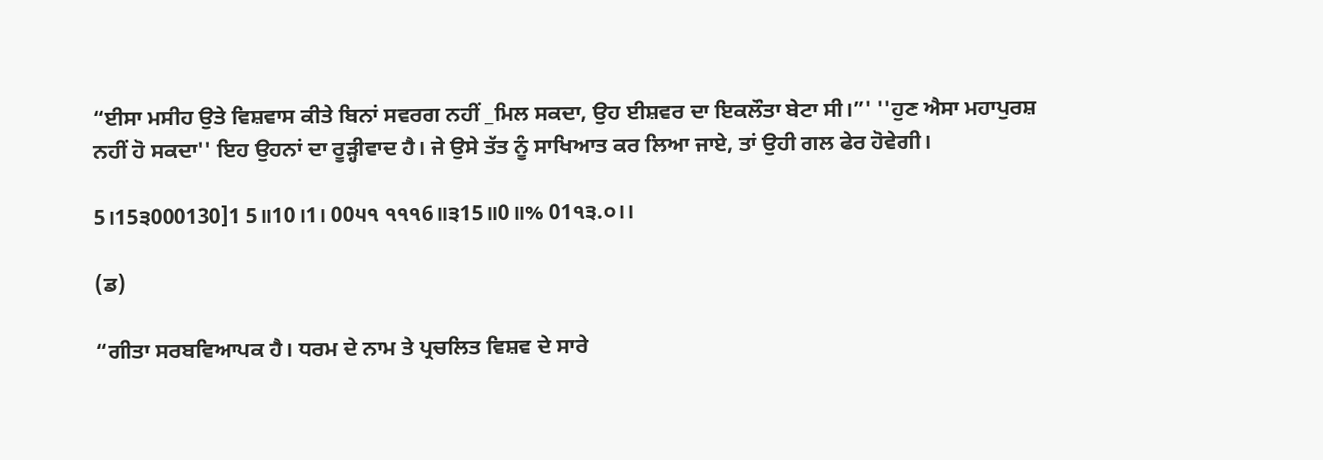“ਈਸਾ ਮਸੀਹ ਉਤੇ ਵਿਸ਼ਵਾਸ ਕੀਤੇ ਬਿਨਾਂ ਸਵਰਗ ਨਹੀਂ _ਮਿਲ ਸਕਦਾ, ਉਹ ਈਸ਼ਵਰ ਦਾ ਇਕਲੌਤਾ ਬੇਟਾ ਸੀ।”' ''ਹੁਣ ਐਸਾ ਮਹਾਪੁਰਸ਼ ਨਹੀਂ ਹੋ ਸਕਦਾ'' ਇਹ ਉਹਨਾਂ ਦਾ ਰੂੜ੍ਹੀਵਾਦ ਹੈ। ਜੇ ਉਸੇ ਤੱਤ ਨੂੰ ਸਾਖਿਆਤ ਕਰ ਲਿਆ ਜਾਏ, ਤਾਂ ਉਹੀ ਗਲ ਫੇਰ ਹੋਵੇਗੀ।

5।15੩000130]1 5॥10।1। 00੫੧ ੧੧੧6॥੩15॥0॥% 01੧੩.੦।।

(ਡ)

“ਗੀਤਾ ਸਰਬਵਿਆਪਕ ਹੈ। ਧਰਮ ਦੇ ਨਾਮ ਤੇ ਪ੍ਰਚਲਿਤ ਵਿਸ਼ਵ ਦੇ ਸਾਰੇ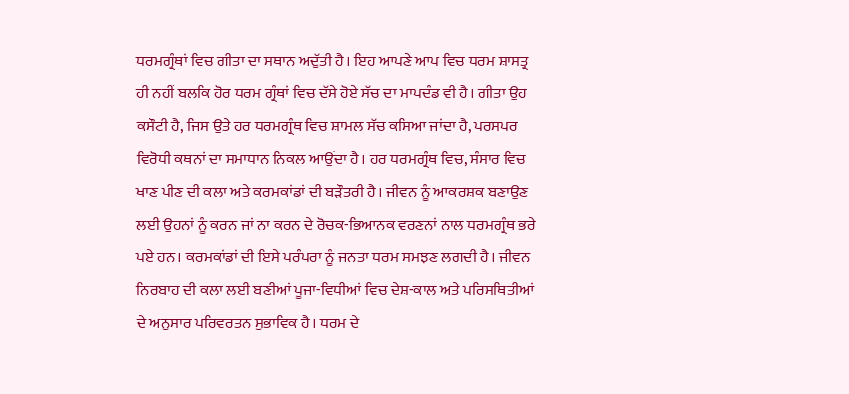ਧਰਮਗ੍ਰੰਥਾਂ ਵਿਚ ਗੀਤਾ ਦਾ ਸਥਾਨ ਅਦੁੱਤੀ ਹੈ। ਇਹ ਆਪਣੇ ਆਪ ਵਿਚ ਧਰਮ ਸ਼ਾਸਤ੍ਰ ਹੀ ਨਹੀਂ ਬਲਕਿ ਹੋਰ ਧਰਮ ਗ੍ਰੰਥਾਂ ਵਿਚ ਦੱਸੇ ਹੋਏ ਸੱਚ ਦਾ ਮਾਪਦੰਡ ਵੀ ਹੈ। ਗੀਤਾ ਉਹ ਕਸੌਟੀ ਹੈ, ਜਿਸ ਉਤੇ ਹਰ ਧਰਮਗ੍ਰੰਥ ਵਿਚ ਸ਼ਾਮਲ ਸੱਚ ਕਸਿਆ ਜਾਂਦਾ ਹੈ, ਪਰਸਪਰ ਵਿਰੋਧੀ ਕਥਨਾਂ ਦਾ ਸਮਾਧਾਨ ਨਿਕਲ ਆਉਂਦਾ ਹੈ। ਹਰ ਧਰਮਗ੍ਰੰਥ ਵਿਚ, ਸੰਸਾਰ ਵਿਚ ਖਾਣ ਪੀਣ ਦੀ ਕਲਾ ਅਤੇ ਕਰਮਕਾਂਡਾਂ ਦੀ ਬੜੌਤਰੀ ਹੈ। ਜੀਵਨ ਨੂੰ ਆਕਰਸ਼ਕ ਬਣਾਉਣ ਲਈ ਉਹਨਾਂ ਨੂੰ ਕਰਨ ਜਾਂ ਨਾ ਕਰਨ ਦੇ ਰੋਚਕ-ਭਿਆਨਕ ਵਰਣਨਾਂ ਨਾਲ ਧਰਮਗ੍ਰੰਥ ਭਰੇ ਪਏ ਹਨ। ਕਰਮਕਾਂਡਾਂ ਦੀ ਇਸੇ ਪਰੰਪਰਾ ਨੂੰ ਜਨਤਾ ਧਰਮ ਸਮਝਣ ਲਗਦੀ ਹੈ। ਜੀਵਨ ਨਿਰਬਾਹ ਦੀ ਕਲਾ ਲਈ ਬਣੀਆਂ ਪੂਜਾ-ਵਿਧੀਆਂ ਵਿਚ ਦੇਸ਼-ਕਾਲ ਅਤੇ ਪਰਿਸਥਿਤੀਆਂ ਦੇ ਅਨੁਸਾਰ ਪਰਿਵਰਤਨ ਸੁਭਾਵਿਕ ਹੈ। ਧਰਮ ਦੇ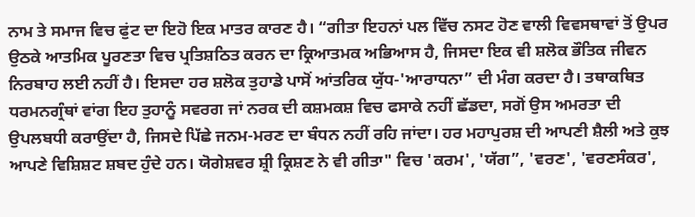ਨਾਮ ਤੇ ਸਮਾਜ ਵਿਚ ਫੁਂਟ ਦਾ ਇਹੋ ਇਕ ਮਾਤਰ ਕਾਰਣ ਹੈ। “ਗੀਤਾ ਇਹਨਾਂ ਪਲ ਵਿੱਚ ਨਸਟ ਹੋਣ ਵਾਲੀ ਵਿਵਸਥਾਵਾਂ ਤੋਂ ਉਪਰ ਉਠਕੇ ਆਤਮਿਕ ਪੂਰਣਤਾ ਵਿਚ ਪ੍ਰਤਿਸ਼ਠਿਤ ਕਰਨ ਦਾ ਕ੍ਰਿਆਤਮਕ ਅਭਿਆਸ ਹੈ, ਜਿਸਦਾ ਇਕ ਵੀ ਸ਼ਲੋਕ ਭੌਤਿਕ ਜੀਵਨ ਨਿਰਬਾਹ ਲਈ ਨਹੀਂ ਹੈ। ਇਸਦਾ ਹਰ ਸ਼ਲੋਕ ਤੁਹਾਡੇ ਪਾਸੋਂ ਆਂਤਰਿਕ ਯੁੱਧ-'ਆਰਾਧਨਾ” ਦੀ ਮੰਗ ਕਰਦਾ ਹੈ। ਤਥਾਕਥਿਤ ਧਰਮਨਗ੍ਰੰਥਾਂ ਵਾਂਗ ਇਹ ਤੁਹਾਨੂੰ ਸਵਰਗ ਜਾਂ ਨਰਕ ਦੀ ਕਸ਼ਮਕਸ਼ ਵਿਚ ਫਸਾਕੇ ਨਹੀਂ ਛੱਡਦਾ, ਸਗੋਂ ਉਸ ਅਮਰਤਾ ਦੀ ਉਪਲਬਧੀ ਕਰਾਉਂਦਾ ਹੈ, ਜਿਸਦੇ ਪਿੱਛੇ ਜਨਮ-ਮਰਣ ਦਾ ਬੰਧਨ ਨਹੀਂ ਰਹਿ ਜਾਂਦਾ। ਹਰ ਮਹਾਪੁਰਸ਼ ਦੀ ਆਪਣੀ ਸ਼ੈਲੀ ਅਤੇ ਕੁਝ ਆਪਣੇ ਵਿਸ਼ਿਸ਼ਟ ਸ਼ਬਦ ਹੁੰਦੇ ਹਨ। ਯੋਗੇਸ਼ਵਰ ਸ਼੍ਰੀ ਕ੍ਰਿਸ਼ਣ ਨੇ ਵੀ ਗੀਤਾ" ਵਿਚ 'ਕਰਮ', 'ਯੱਗ”, 'ਵਰਣ', 'ਵਰਣਸੰਕਰ',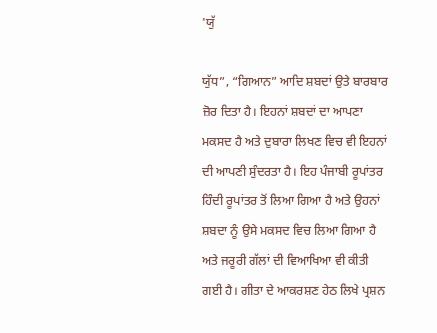'ਯੁੱ

ਯੁੱਧ”, “ਗਿਆਨ” ਆਦਿ ਸ਼ਬਦਾਂ ਉਤੇ ਬਾਰਬਾਰ ਜ਼ੋਰ ਦਿਤਾ ਹੈ। ਇਹਨਾਂ ਸ਼ਬਦਾਂ ਦਾ ਆਪਣਾ ਮਕਸਦ ਹੈ ਅਤੇ ਦੁਬਾਰਾ ਲਿਖਣ ਵਿਚ ਵੀ ਇਹਨਾਂ ਦੀ ਆਪਣੀ ਸੁੰਦਰਤਾ ਹੈ। ਇਹ ਪੰਜਾਬੀ ਰੂਪਾਂਤਰ ਹਿੰਦੀ ਰੂਪਾਂਤਰ ਤੋਂ ਲਿਆ ਗਿਆ ਹੈ ਅਤੇ ਉਹਨਾਂ ਸ਼ਬਦਾ ਨੂੰ ਉਸੇ ਮਕਸਦ ਵਿਚ ਲਿਆ ਗਿਆ ਹੈ ਅਤੇ ਜਰੂਰੀ ਗੱਲਾਂ ਦੀ ਵਿਆਖਿਆ ਵੀ ਕੀਤੀ ਗਈ ਹੈ। ਗੀਤਾ ਦੇ ਆਕਰਸ਼ਣ ਹੇਠ ਲਿਖੇ ਪ੍ਰਸ਼ਨ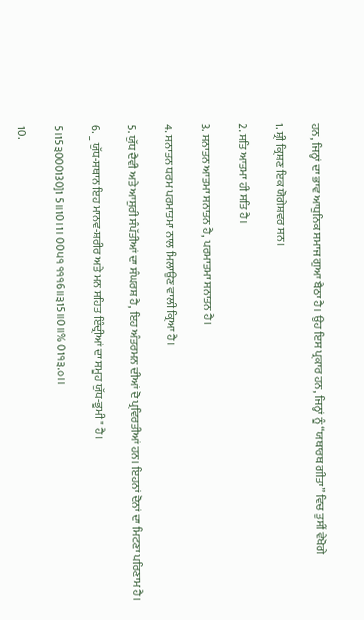ਹਨ, ਜਿਨ੍ਹਾਂ ਦਾ ਭਾਵ ਆਧੁਨਿਕ ਸਮਾਜ ਗੁਆ ਬੈਠਾ ਹੈ। ਉਹ ਇਸ ਪ੍ਰਕਾਰ ਹਨ, ਜਿਨ੍ਹਾਂ ਨੂੰ “ਯਥਾਰਥ ਗੀਤਾ” ਵਿਚ ਤੁਸੀਂ ਵੇਖੋਗੇ

1. ਸ਼੍ਰੀ ਕ੍ਰਿਸ਼ਣ ਇਕ ਯੋਗੇਸ਼ਵਰ ਸਨ।

2. ਸਤਿ ਆਤਮਾ ਹੀ ਸਤਿ ਹੈ।

3. ਸਨਾਤਨ ਆਤਮਾ ਸਨਾਤਨ ਹੈ, ਪਰਮਾਤਮਾ ਸਨਾਤਨ ਹੈ।

4. ਸਨਾਤਨ ਧਰਮ ਪਰਮਾਤਮਾ ਨਾਲ ਮਿਲਾਉਣ ਵਾਲੀ ਕ੍ਰਿਆ ਹੈ।

5. ਯੁੱਧ ਦੈਵੀ ਅਤੇ ਆਸੁਰੀ ਸੰਪੱਤੀਆਂ ਦਾ ਸੰਘਰਸ਼ ਹੈ, ਇਹ ਅੰਤਰਮਨ ਦੀਆਂ ਦੋ ਪ੍ਰਵਿਰਤੀਆਂ ਹਨ। ਇਹਨਾਂ ਦੋਨਾਂ ਦਾ ਮਿਟਣਾ ਪਰਿਣਾਮ ਹੈ।

6. _ ਯੁੱਧ-ਸਥਾਨ ਇਹ ਮਾਨਵ-ਸ਼ਰੀਰ ਅਤੇ ਮਨ ਸਹਿਤ ਇੰਦ੍ਰੀਆਂ ਦਾ ਸਮੂਹ ਯੁੱਧ-ਭੂਮੀ" ਹੈ।

5।15੩000130]1 5॥10।1। 00੫੧ ੧੧੧6॥੩15॥0॥% 01੧੩.੦।।

10.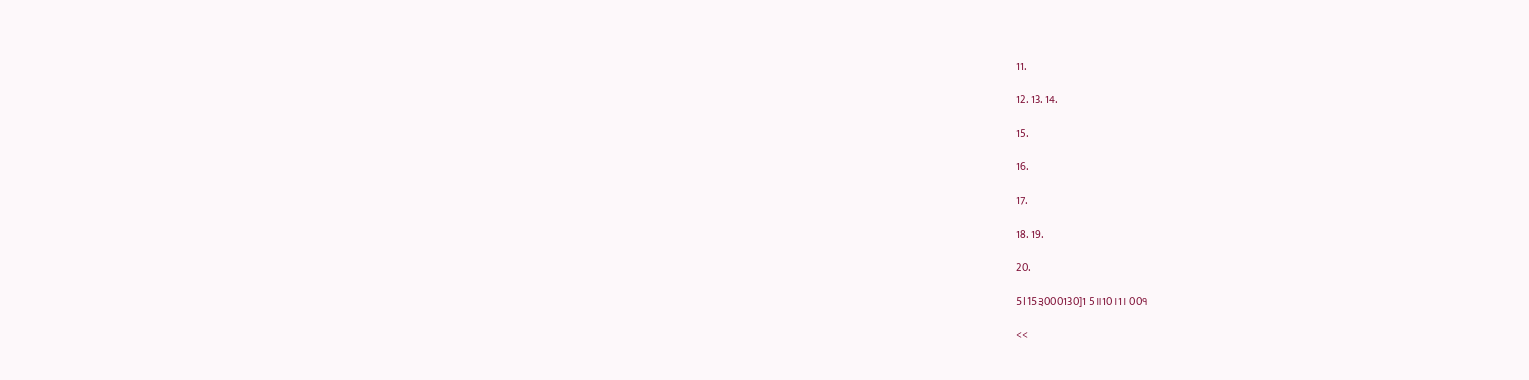11.

12. 13. 14.

15.

16.

17.

18. 19.

20.

5।15੩000130]1 5॥10।1। 00੧

<<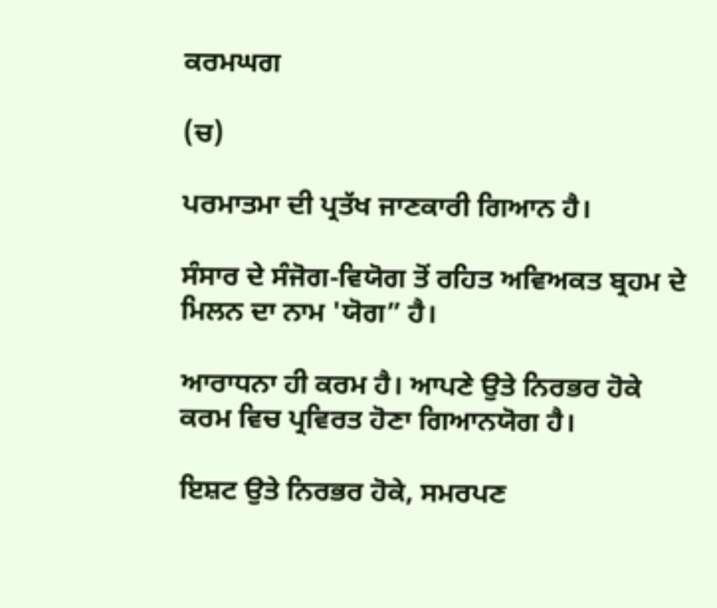ਕਰਮਘਗ

(ਚ)

ਪਰਮਾਤਮਾ ਦੀ ਪ੍ਰਤੱਖ ਜਾਣਕਾਰੀ ਗਿਆਨ ਹੈ।

ਸੰਸਾਰ ਦੇ ਸੰਜੋਗ-ਵਿਯੋਗ ਤੋਂ ਰਹਿਤ ਅਵਿਅਕਤ ਬ੍ਰਹਮ ਦੇ ਮਿਲਨ ਦਾ ਨਾਮ 'ਯੋਗ” ਹੈ।

ਆਰਾਧਨਾ ਹੀ ਕਰਮ ਹੈ। ਆਪਣੇ ਉਤੇ ਨਿਰਭਰ ਹੋਕੇ ਕਰਮ ਵਿਚ ਪ੍ਰਵਿਰਤ ਹੋਣਾ ਗਿਆਨਯੋਗ ਹੈ।

ਇਸ਼ਟ ਉਤੇ ਨਿਰਭਰ ਹੋਕੇ, ਸਮਰਪਣ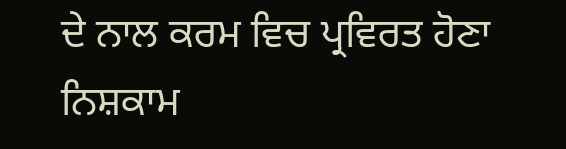ਦੇ ਨਾਲ ਕਰਮ ਵਿਚ ਪ੍ਰਵਿਰਤ ਹੋਣਾ ਨਿਸ਼ਕਾਮ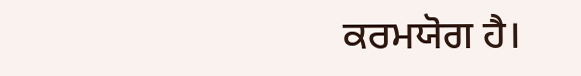ਕਰਮਯੋਗ ਹੈ।